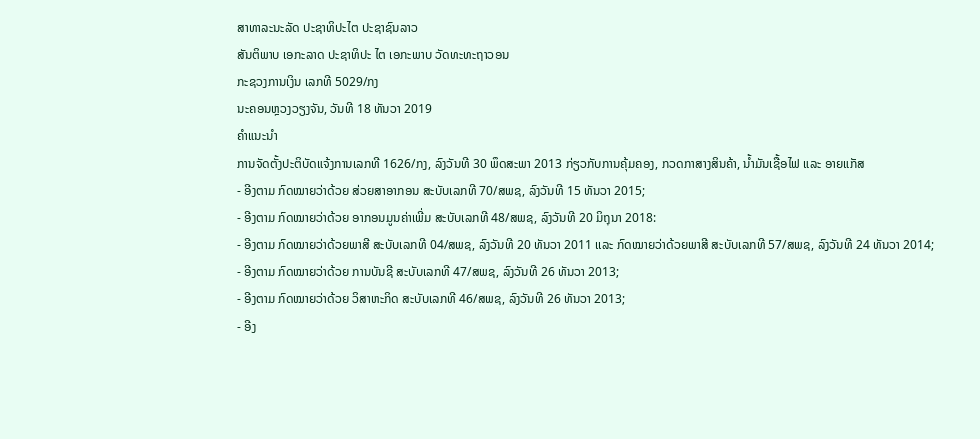ສາທາລະນະລັດ ປະຊາທິປະໄຕ ປະຊາຊົນລາວ
ສັນຕິພາບ ເອກະລາດ ປະຊາທິປະ ໄຕ ເອກະພາບ ວັດທະທະຖາວອນ
ກະຊວງການເງິນ ເລກທີ 5029/ກງ
ນະຄອນຫຼວງວຽງຈັນ, ວັນທີ 18 ທັນວາ 2019
ຄໍາແນະນໍາ
ການຈັດຕັ້ງປະຕິບັດແຈ້ງການເລກທີ 1626/ກງ, ລົງວັນທີ 30 ພຶດສະພາ 2013 ກ່ຽວກັບການຄຸ້ມຄອງ, ກວດກາສາງສິນຄ້າ, ນ້ຳມັນເຊື້ອໄຟ ແລະ ອາຍແກັສ
- ອີງຕາມ ກົດໝາຍວ່າດ້ວຍ ສ່ວຍສາອາກອນ ສະບັບເລກທີ 70/ສພຊ, ລົງວັນທີ 15 ທັນວາ 2015;
- ອີງຕາມ ກົດໝາຍວ່າດ້ວຍ ອາກອນມູນຄ່າເພີ່ມ ສະບັບເລກທີ 48/ສພຊ, ລົງວັນທີ 20 ມິຖຸນາ 2018:
- ອີງຕາມ ກົດໝາຍວ່າດ້ວຍພາສີ ສະບັບເລກທີ 04/ສພຊ, ລົງວັນທີ 20 ທັນວາ 2011 ເເລະ ກົດໝາຍວ່າດ້ວຍພາສີ ສະບັບເລກທີ 57/ສພຊ, ລົງວັນທີ 24 ທັນວາ 2014;
- ອີງຕາມ ກົດໝາຍວ່າດ້ວຍ ການບັນຊີ ສະບັບເລກທີ 47/ສພຊ, ລົງວັນທີ 26 ທັນວາ 2013;
- ອີງຕາມ ກົດໝາຍວ່າດ້ວຍ ວິສາຫະກິດ ສະບັບເລກທີ 46/ສພຊ, ລົງວັນທີ 26 ທັນວາ 2013;
- ອີງ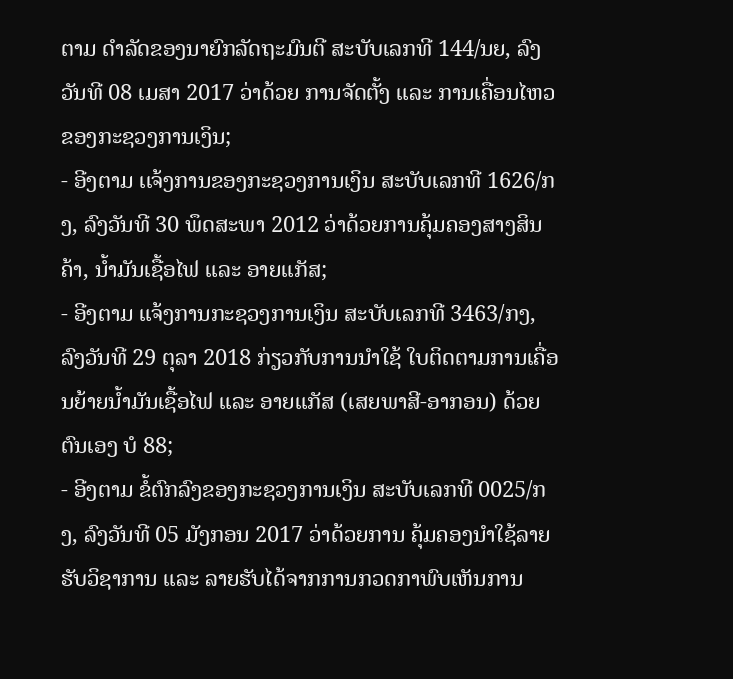ຕາມ ດໍາລັດຂອງນາຍົກລັດຖະມົນຕີ ສະບັບເລກທີ 144/ນຍ, ລົງວັນທີ 08 ເມສາ 2017 ວ່າດ້ວຍ ການຈັດຕັ້ງ ແລະ ການເຄື່ອນໄຫວຂອງກະຊວງການເງິນ;
- ອີງຕາມ ເເຈ້ງການຂອງກະຊວງການເງິນ ສະບັບເລກທີ 1626/ກງ, ລົງວັນທີ 30 ພຶດສະພາ 2012 ວ່າດ້ວຍການຄຸ້ມຄອງສາງສິນຄ້າ, ນ້ຳມັນເຊື້ອໄຟ ແລະ ອາຍແກັສ;
- ອີງຕາມ ແຈ້ງການກະຊວງການເງິນ ສະບັບເລກທີ 3463/ກງ, ລົງວັນທີ 29 ຕຸລາ 2018 ກ່ຽວກັບການນໍາໃຊ້ ໃບຕິດຕາມການເຄື່ອນຍ້າຍນ້ຳມັນເຊື້ອໄຟ ແລະ ອາຍແກັສ (ເສຍພາສີ-ອາກອນ) ດ້ວຍຕົນເອງ ບໍ 88;
- ອີງຕາມ ຂໍ້ຕົກລົງຂອງກະຊວງການເງິນ ສະບັບເລກທີ 0025/ກງ, ລົງວັນທີ 05 ມັງກອນ 2017 ວ່າດ້ວຍການ ຄຸ້ມຄອງນໍາໃຊ້ລາຍຮັບວິຊາການ ແລະ ລາຍຮັບໄດ້ຈາກການກວດກາພົບເຫັນການ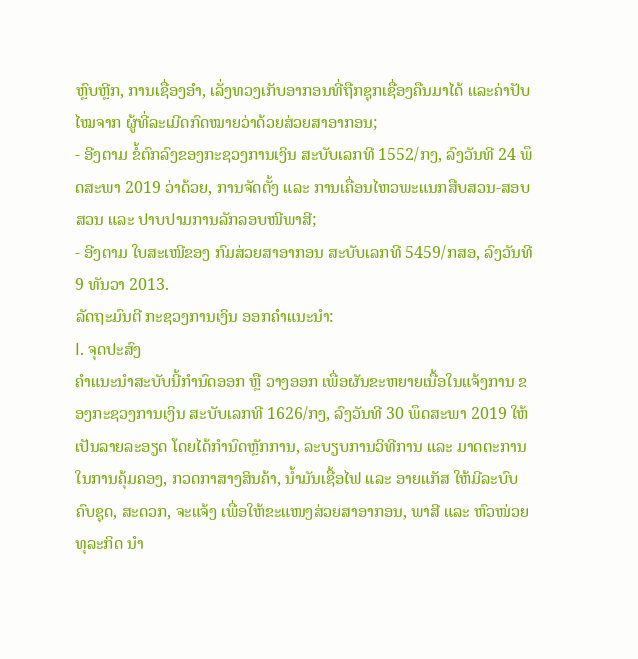ຫຼົບຫຼີກ, ການເຊື່ອງອໍາ, ເລັ່ງທວງເກັບອາກອນທີ່ຖືກຊຸກເຊື່ອງຄືນມາໄດ້ ແລະຄ່າປັບໄໝຈາກ ຜູ້ທີ່ລະເມີດກົດໝາຍວ່າດ້ວຍສ່ວຍສາອາກອນ;
- ອີງຕາມ ຂໍ້ຕົກລົງຂອງກະຊວງການເງິນ ສະບັບເລກທີ 1552/ກງ, ລົງວັນທີ 24 ພຶດສະພາ 2019 ວ່າດ້ວຍ, ການຈັດຕັ້ງ ແລະ ການເຄື່ອນໄຫວພະແນກສືບສວນ-ສອບສວນ ແລະ ປາບປາມການລັກລອບໜີພາສີ;
- ອີງຕາມ ໃບສະເໜີຂອງ ກົມສ່ວຍສາອາກອນ ສະບັບເລກທີ 5459/ກສອ, ລົງວັນທີ 9 ທັນວາ 2013.
ລັດຖະມົນຕີ ກະຊວງການເງິນ ອອກຄໍາແນະນໍາ:
I. ຈຸດປະສົງ
ຄໍາແນະນໍາສະບັບນີ້ກໍານົດອອກ ຫຼື ວາງອອກ ເພື່ອຜັນຂະຫຍາຍເນື້ອໃນແຈ້ງການ ຂອງກະຊວງການເງິນ ສະບັບເລກທີ 1626/ກງ, ລົງວັນທີ 30 ພຶດສະພາ 2019 ໃຫ້ເປັນລາຍລະອຽດ ໂດຍໄດ້ກໍານົດຫຼັກການ, ລະບຽບການວິທີການ ແລະ ມາດຕະການໃນການຄຸ້ມຄອງ, ກວດກາສາງສິນຄ້າ, ນ້ຳມັນເຊື້ອໄຟ ແລະ ອາຍແກັສ ໃຫ້ມີລະບົບຄົບຊຸດ, ສະດວກ, ຈະແຈ້ງ ເພື່ອໃຫ້ຂະແໜງສ່ວຍສາອາກອນ, ພາສີ ແລະ ຫົວໜ່ວຍທຸລະກິດ ນໍາ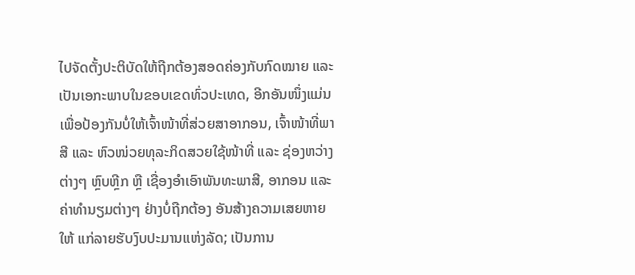ໄປຈັດຕັ້ງປະຕິບັດໃຫ້ຖືກຕ້ອງສອດຄ່ອງກັບກົດໝາຍ ແລະ ເປັນເອກະພາບໃນຂອບເຂດທົ່ວປະເທດ, ອີກອັນໜຶ່ງແມ່ນເພື່ອປ້ອງກັນບໍ່ໃຫ້ເຈົ້າໜ້າທີ່ສ່ວຍສາອາກອນ, ເຈົ້າໜ້າທີ່ພາສີ ແລະ ຫົວໜ່ວຍທຸລະກິດສວຍໃຊ້ໜ້າທີ່ ແລະ ຊ່ອງຫວ່າງຕ່າງໆ ຫຼົບຫຼີກ ຫຼື ເຊື່ອງອໍາເອົາພັນທະພາສີ, ອາກອນ ແລະ ຄ່າທໍານຽມຕ່າງໆ ຢ່າງບໍ່ຖືກຕ້ອງ ອັນສ້າງຄວາມເສຍຫາຍໃຫ້ ແກ່ລາຍຮັບງົບປະມານແຫ່ງລັດ; ເປັນການ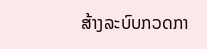ສ້າງລະບົບກວດກາ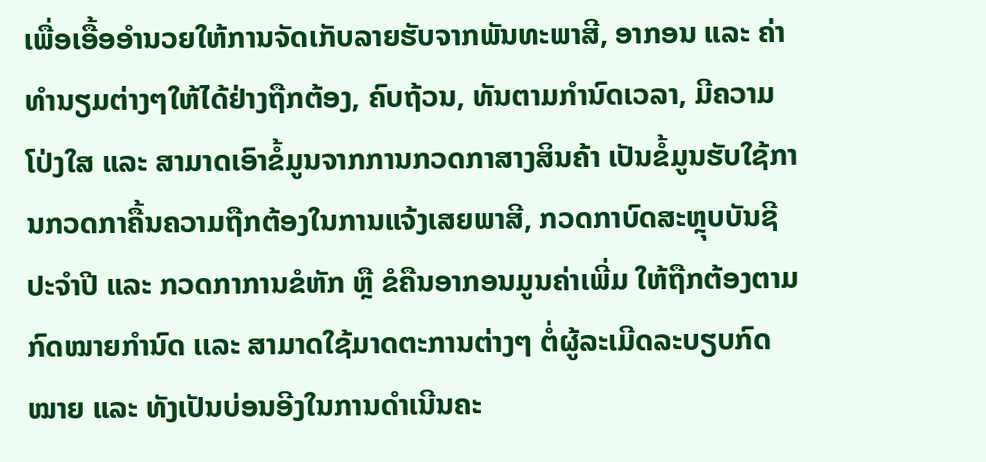ເພື່ອເອື້ອອໍານວຍໃຫ້ການຈັດເກັບລາຍຮັບຈາກພັນທະພາສີ, ອາກອນ ແລະ ຄ່າທໍານຽມຕ່າງໆໃຫ້ໄດ້ຢ່າງຖືກຕ້ອງ, ຄົບຖ້ວນ, ທັນຕາມກໍານົດເວລາ, ມີຄວາມໂປ່ງໃສ ແລະ ສາມາດເອົາຂໍ້ມູນຈາກການກວດກາສາງສິນຄ້າ ເປັນຂໍ້ມູນຮັບໃຊ້ການກວດກາຄື້ນຄວາມຖືກຕ້ອງໃນການແຈ້ງເສຍພາສີ, ກວດກາບົດສະຫຼຸບບັນຊີປະຈໍາປີ ແລະ ກວດກາການຂໍຫັກ ຫຼື ຂໍຄືນອາກອນມູນຄ່າເພີ່ມ ໃຫ້ຖືກຕ້ອງຕາມກົດໝາຍກໍານົດ ເເລະ ສາມາດໃຊ້ມາດຕະການຕ່າງໆ ຕໍ່ຜູ້ລະເມີດລະບຽບກົດໝາຍ ແລະ ທັງເປັນບ່ອນອີງໃນການດໍາເນີນຄະ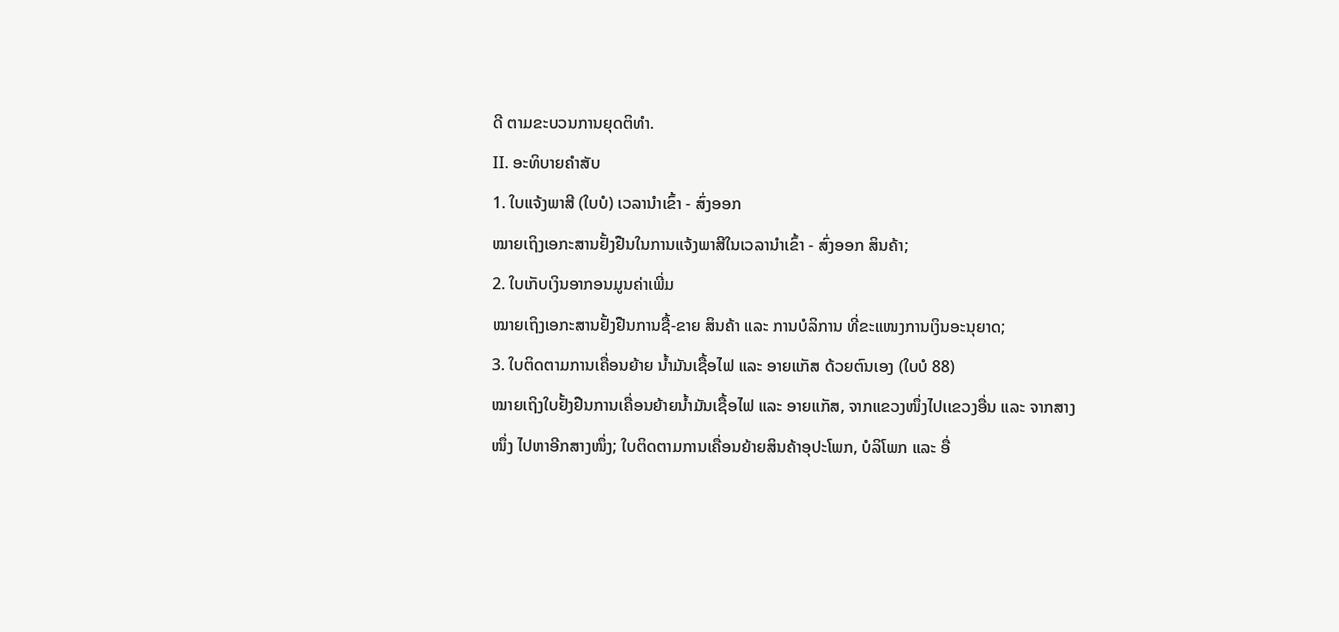ດີ ຕາມຂະບວນການຍຸດຕິທໍາ.
II. ອະທິບາຍຄໍາສັບ
1. ໃບແຈ້ງພາສີ (ໃບບໍ) ເວລານໍາເຂົ້າ - ສົ່ງອອກ
ໝາຍເຖິງເອກະສານຢັ້ງຢືນໃນການແຈ້ງພາສີໃນເວລານໍາເຂົ້າ - ສົ່ງອອກ ສິນຄ້າ;
2. ໃບເກັບເງິນອາກອນມູນຄ່າເພີ່ມ
ໝາຍເຖິງເອກະສານຢັ້ງຢືນການຊື້-ຂາຍ ສິນຄ້າ ແລະ ການບໍລິການ ທີ່ຂະແໜງການເງິນອະນຸຍາດ;
3. ໃບຕິດຕາມການເຄື່ອນຍ້າຍ ນ້ຳມັນເຊື້ອໄຟ ແລະ ອາຍແກັສ ດ້ວຍຕົນເອງ (ໃບບໍ 88)
ໝາຍເຖິງໃບຢັ້ງຢືນການເຄື່ອນຍ້າຍນໍ້າມັນເຊື້ອໄຟ ແລະ ອາຍແກັສ, ຈາກແຂວງໜຶ່ງໄປເເຂວງອື່ນ ແລະ ຈາກສາງໜຶ່ງ ໄປຫາອີກສາງໜຶ່ງ; ໃບຕິດຕາມການເຄື່ອນຍ້າຍສິນຄ້າອຸປະໂພກ, ບໍລິໂພກ ແລະ ອື່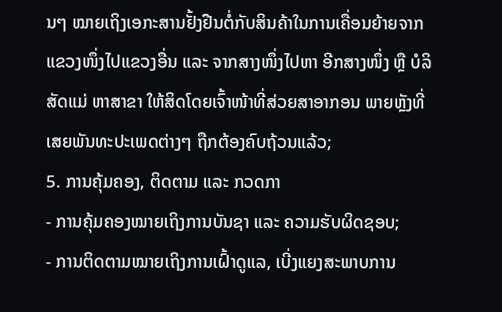ນໆ ໝາຍເຖິງເອກະສານຢັ້ງຢືນຕໍ່ກັບສິນຄ້າໃນການເຄື່ອນຍ້າຍຈາກແຂວງໜຶ່ງໄປແຂວງອື່ນ ແລະ ຈາກສາງໜຶ່ງໄປຫາ ອີກສາງໜຶ່ງ ຫຼື ບໍລິສັດແມ່ ຫາສາຂາ ໃຫ້ສິດໂດຍເຈົ້າໜ້າທີ່ສ່ວຍສາອາກອນ ພາຍຫຼັງທີ່ເສຍພັນທະປະເພດຕ່າງໆ ຖືກຕ້ອງຄົບຖ້ວນແລ້ວ;
5. ການຄຸ້ມຄອງ, ຕິດຕາມ ແລະ ກວດກາ
- ການຄຸ້ມຄອງໝາຍເຖິງການບັນຊາ ແລະ ຄວາມຮັບຜິດຊອບ;
- ການຕິດຕາມໝາຍເຖິງການເຝົ້າດູແລ, ເບີ່ງແຍງສະພາບການ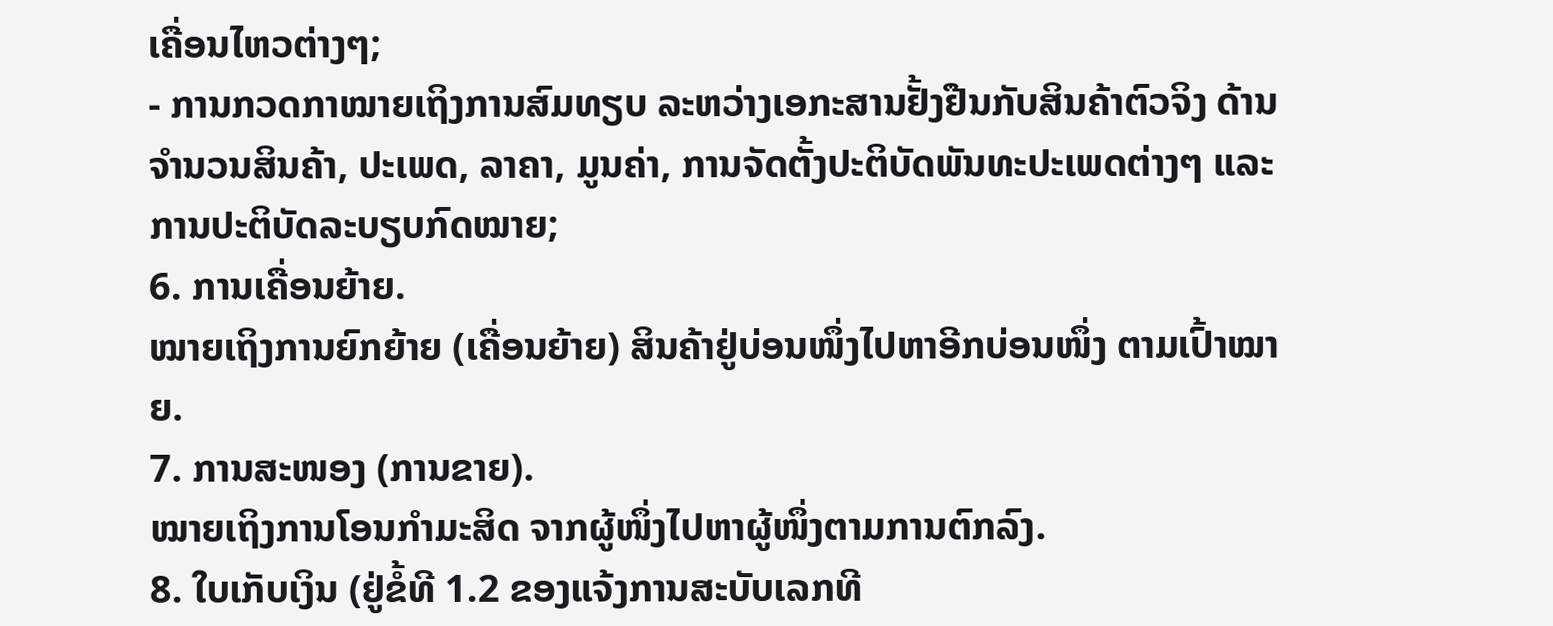ເຄື່ອນໄຫວຕ່າງໆ;
- ການກວດກາໝາຍເຖິງການສົມທຽບ ລະຫວ່າງເອກະສານຢັ້ງຢືນກັບສິນຄ້າຕົວຈິງ ດ້ານຈໍານວນສິນຄ້າ, ປະເພດ, ລາຄາ, ມູນຄ່າ, ການຈັດຕັ້ງປະຕິບັດພັນທະປະເພດຕ່າງໆ ແລະ ການປະຕິບັດລະບຽບກົດໝາຍ;
6. ການເຄື່ອນຍ້າຍ.
ໝາຍເຖິງການຍົກຍ້າຍ (ເຄື່ອນຍ້າຍ) ສິນຄ້າຢູ່ບ່ອນໜຶ່ງໄປຫາອີກບ່ອນໜຶ່ງ ຕາມເປົ້າໝາຍ.
7. ການສະໜອງ (ການຂາຍ).
ໝາຍເຖິງການໂອນກໍາມະສິດ ຈາກຜູ້ໜຶ່ງໄປຫາຜູ້ໜຶ່ງຕາມການຕົກລົງ.
8. ໃບເກັບເງິນ (ຢູ່ຂໍ້ທີ 1.2 ຂອງແຈ້ງການສະບັບເລກທີ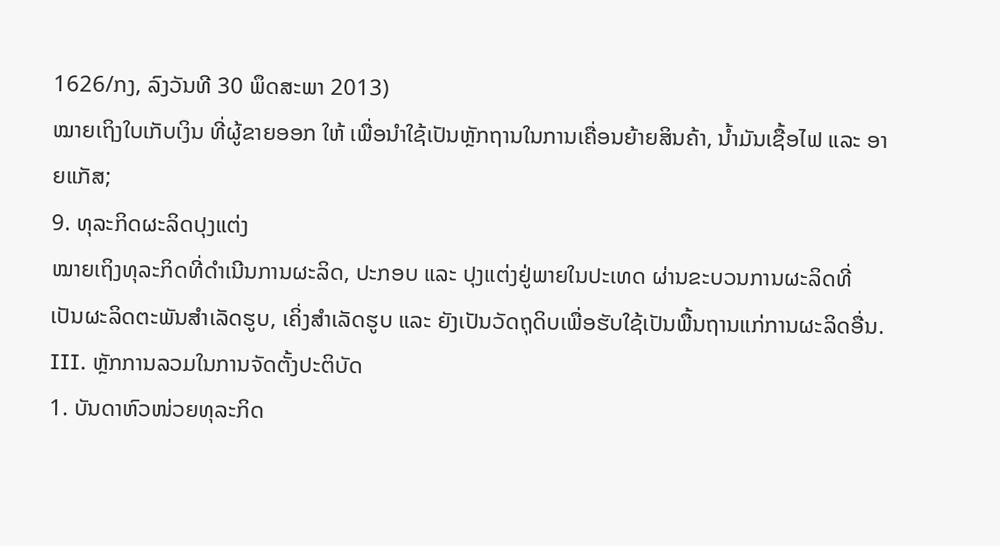1626/ກງ, ລົງວັນທີ 30 ພຶດສະພາ 2013)
ໝາຍເຖິງໃບເກັບເງິນ ທີ່ຜູ້ຂາຍອອກ ໃຫ້ ເພື່ອນໍາໃຊ້ເປັນຫຼັກຖານໃນການເຄື່ອນຍ້າຍສິນຄ້າ, ນ້ຳມັນເຊື້ອໄຟ ແລະ ອາຍແກັສ;
9. ທຸລະກິດຜະລິດປຸງແຕ່ງ
ໝາຍເຖິງທຸລະກິດທີ່ດໍາເນີນການຜະລິດ, ປະກອບ ແລະ ປຸງແຕ່ງຢູ່ພາຍໃນປະເທດ ຜ່ານຂະບວນການຜະລິດທີ່ ເປັນຜະລິດຕະພັນສໍາເລັດຮູບ, ເຄິ່ງສໍາເລັດຮູບ ແລະ ຍັງເປັນວັດຖຸດິບເພື່ອຮັບໃຊ້ເປັນພື້ນຖານແກ່ການຜະລິດອື່ນ.
III. ຫຼັກການລວມໃນການຈັດຕັ້ງປະຕິບັດ
1. ບັນດາຫົວໜ່ວຍທຸລະກິດ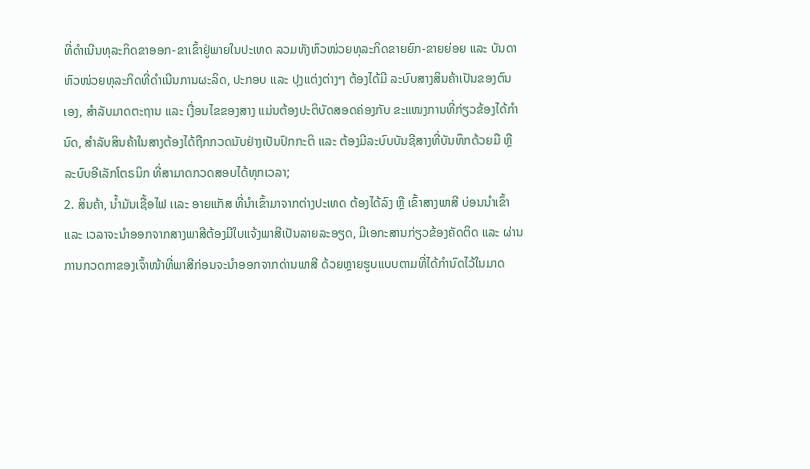ທີ່ດໍາເນີນທຸລະກິດຂາອອກ-ຂາເຂົ້າຢູ່ພາຍໃນປະເທດ ລວມທັງຫົວໜ່ວຍທຸລະກິດຂາຍຍົກ-ຂາຍຍ່ອຍ ແລະ ບັນດາຫົວໜ່ວຍທຸລະກິດທີ່ດໍາເນີນການຜະລິດ, ປະກອບ ເເລະ ປຸງແຕ່ງຕ່າງໆ ຕ້ອງໄດ້ມີ ລະບົບສາງສິນຄ້າເປັນຂອງຕົນເອງ, ສໍາລັບມາດຕະຖານ ແລະ ເງື່ອນໄຂຂອງສາງ ແມ່ນຕ້ອງປະຕິບັດສອດຄ່ອງກັບ ຂະແໜງການທີ່ກ່ຽວຂ້ອງໄດ້ກໍານົດ, ສໍາລັບສິນຄ້າໃນສາງຕ້ອງໄດ້ຖືກກວດນັບຢ່າງເປັນປົກກະຕິ ເເລະ ຕ້ອງມີລະບົບບັນຊີສາງທີ່ບັນທຶກດ້ວຍມື ຫຼື ລະບົບອີເລັກໂຕຣນິກ ທີ່ສາມາດກວດສອບໄດ້ທຸກເວລາ;
2. ສິນຄ້າ, ນໍ້າມັນເຊື້ອໄຟ ເເລະ ອາຍແກັສ ທີ່ນໍາເຂົ້າມາຈາກຕ່າງປະເທດ ຕ້ອງໄດ້ລົງ ຫຼື ເຂົ້າສາງພາສີ ບ່ອນນໍາເຂົ້າ ແລະ ເວລາຈະນໍາອອກຈາກສາງພາສີຕ້ອງມີໃບແຈ້ງພາສີເປັນລາຍລະອຽດ, ມີເອກະສານກ່ຽວຂ້ອງຄັດຕິດ ແລະ ຜ່ານການກວດກາຂອງເຈົ້າໜ້າທີ່ພາສີກ່ອນຈະນໍາອອກຈາກດ່ານພາສີ ດ້ວຍຫຼາຍຮູບແບບຕາມທີ່ໄດ້ກໍານົດໄວ້ໃນມາດ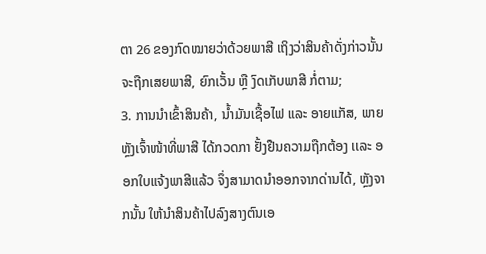ຕາ 26 ຂອງກົດໝາຍວ່າດ້ວຍພາສີ ເຖິງວ່າສິນຄ້າດັ່ງກ່າວນັ້ນຈະຖືກເສຍພາສີ, ຍົກເວັ້ນ ຫຼື ງົດເກັບພາສີ ກໍ່ຕາມ;
3. ການນໍາເຂົ້າສິນຄ້າ, ນໍ້າມັນເຊື້ອໄຟ ແລະ ອາຍແກັສ, ພາຍຫຼັງເຈົ້າໜ້າທີ່ພາສີ ໄດ້ກວດກາ ຢັ້ງຢືນຄວາມຖືກຕ້ອງ ເເລະ ອອກໃບແຈ້ງພາສີແລ້ວ ຈຶ່ງສາມາດນໍາອອກຈາກດ່ານໄດ້, ຫຼັງຈາກນັ້ນ ໃຫ້ນໍາສິນຄ້າໄປລົງສາງຕົນເອ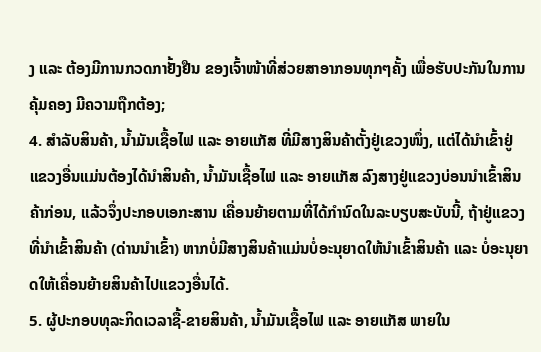ງ ແລະ ຕ້ອງມີການກວດກາຢັ້ງຢືນ ຂອງເຈົ້າໜ້າທີ່ສ່ວຍສາອາກອນທຸກໆຄັ້ງ ເພື່ອຮັບປະກັນໃນການຄຸ້ມຄອງ ມີຄວາມຖືກຕ້ອງ;
4. ສໍາລັບສິນຄ້າ, ນໍ້າມັນເຊື້ອໄຟ ແລະ ອາຍແກັສ ທີ່ມີສາງສິນຄ້າຕັ້ງຢູ່ເຂວງໜຶ່ງ, ແຕ່ໄດ້ນໍາເຂົ້າຢູ່ແຂວງອື່ນແມ່ນຕ້ອງໄດ້ນໍາສິນຄ້າ, ນ້ຳມັນເຊື້ອໄຟ ແລະ ອາຍແກັສ ລົງສາງຢູ່ແຂວງບ່ອນນໍາເຂົ້າສິນຄ້າກ່ອນ, ແລ້ວຈຶ່ງປະກອບເອກະສານ ເຄື່ອນຍ້າຍຕາມທີ່ໄດ້ກໍານົດໃນລະບຽບສະບັບນີ້, ຖ້າຢູ່ແຂວງທີ່ນໍາເຂົ້າສິນຄ້າ (ດ່ານນໍາເຂົ້າ) ຫາກບໍ່ມີສາງສິນຄ້າແມ່ນບໍ່ອະນຸຍາດໃຫ້ນໍາເຂົ້າສິນຄ້າ ແລະ ບໍ່ອະນຸຍາດໃຫ້ເຄື່ອນຍ້າຍສິນຄ້າໄປແຂວງອື່ນໄດ້.
5. ຜູ້ປະກອບທຸລະກິດເວລາຊື້-ຂາຍສິນຄ້າ, ນໍ້າມັນເຊື້ອໄຟ ແລະ ອາຍແກັສ ພາຍໃນ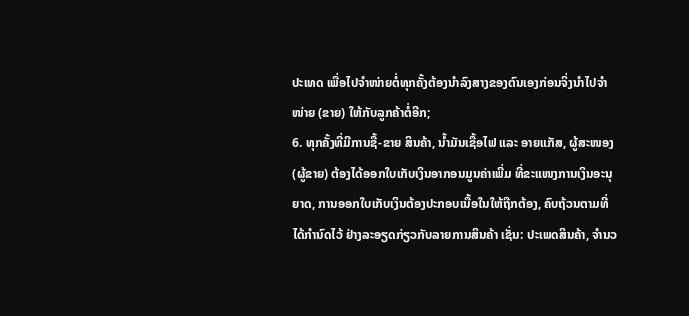ປະເທດ ເພື່ອໄປຈໍາໜ່າຍຕໍ່ທຸກຄັ້ງຕ້ອງນໍາລົງສາງຂອງຕົນເອງກ່ອນຈິ່ງນໍາໄປຈໍາໜ່າຍ (ຂາຍ) ໃຫ້ກັບລູກຄ້າຕໍ່ອີກ;
6. ທຸກຄັ້ງທີ່ມີການຊື້-ຂາຍ ສິນຄ້າ, ນໍ້າມັນເຊື້ອໄຟ ແລະ ອາຍແກັສ, ຜູ້ສະໜອງ (ຜູ້ຂາຍ) ຕ້ອງໄດ້ອອກໃບເກັບເງິນອາກອນມູນຄ່າເພີ່ມ ທີ່ຂະແໜງການເງິນອະນຸຍາດ, ການອອກໃບເກັບເງິນຕ້ອງປະກອບເນື້ອໃນໃຫ້ຖືກຕ້ອງ, ຄົບຖ້ວນຕາມທີ່ໄດ້ກໍານົດໄວ້ ຢ່າງລະອຽດກ່ຽວກັບລາຍການສິນຄ້າ ເຊັ່ນ: ປະເພດສິນຄ້າ, ຈໍານວ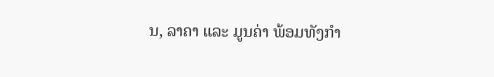ນ, ລາຄາ ແລະ ມູນຄ່າ ພ້ອມທັງກໍາ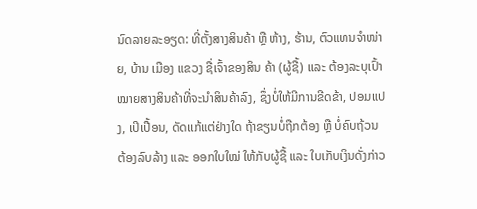ນົດລາຍລະອຽດ: ທີ່ຕັ້ງສາງສິນຄ້າ ຫຼື ຫ້າງ, ຮ້ານ, ຕົວແທນຈໍາໜ່າຍ, ບ້ານ ເມືອງ ແຂວງ ຊື່ເຈົ້າຂອງສິນ ຄ້າ (ຜູ້ຊື້) ເເລະ ຕ້ອງລະບຸເປົ້າໝາຍສາງສິນຄ້າທີ່ຈະນໍາສິນຄ້າລົງ, ຊຶ່ງບໍ່ໃຫ້ມີການຂີດຂ້າ, ປອມແປງ, ເປິເປື້ອນ, ດັດເເກ້ແຕ່ຢ່າງໃດ ຖ້າຂຽນບໍ່ຖືກຕ້ອງ ຫຼື ບໍ່ຄົບຖ້ວນ ຕ້ອງລົບລ້າງ ແລະ ອອກໃບໃໝ່ ໃຫ້ກັບຜູ້ຊື້ ແລະ ໃບເກັບເງິນດັ່ງກ່າວ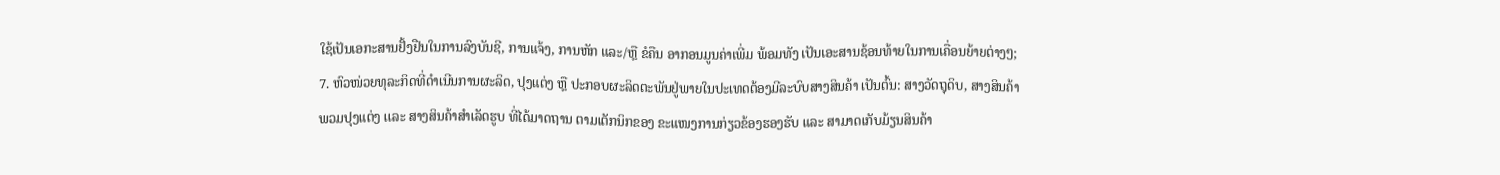ໃຊ້ເປັນເອກະສານຢັ້ງຢືນໃນການລົງບັນຊີ, ການແຈ້ງ, ການຫັກ ແລະ/ຫຼື ຂໍຄືນ ອາກອນມູນຄ່າເພີ່ມ ພ້ອມທັງ ເປັນເອະສານຊ້ອນທ້າຍໃນການເຄື່ອນຍ້າຍຕ່າງໆ;
7. ຫົວໜ່ວຍທຸລະກິດທີ່ດໍາເນີນການຜະລິດ, ປຸງແຕ່ງ ຫຼື ປະກອບຜະລິດຕະພັນຢູ່ພາຍໃນປະເທດຕ້ອງມີລະບົບສາງສິນຄ້າ ເປັນຕົ້ນ: ສາງວັດຖຸດິບ, ສາງສິນຄ້າພວມປຸງແຕ່ງ ເເລະ ສາງສິນຄ້າສໍາເລັດຮູບ ທີ່ໄດ້ມາດຖານ ຕາມເຕັກນິກຂອງ ຂະແໜງການກ່ຽວຂ້ອງຮອງຮັບ ແລະ ສາມາດເກັບມ້ຽນສິນຄ້າ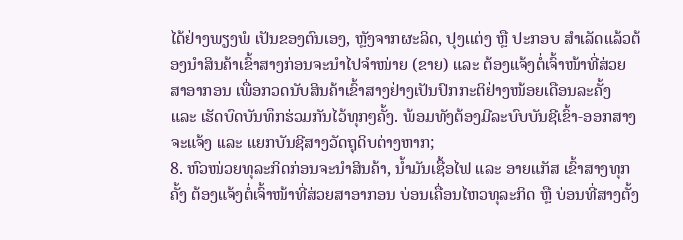ໄດ້ຢ່າງພຽງພໍ ເປັນຂອງຕົນເອງ, ຫຼັງຈາກຜະລິດ, ປຸງເເຕ່ງ ຫຼື ປະກອບ ສໍາເລັດແລ້ວຕ້ອງນໍາສິນຄ້າເຂົ້າສາງກ່ອນຈະນໍາໄປຈໍາໜ່າຍ (ຂາຍ) ແລະ ຕ້ອງແຈ້ງຕໍ່ເຈົ້າໜ້າທີ່ສ່ວຍສາອາກອນ ເພື່ອກວດນັບສິນຄ້າເຂົ້າສາງຢ່າງເປັນປົກກະຕິຢ່າງໜ້ອຍເດືອນລະຄັ້ງ ແລະ ເຮັດບົດບັນທຶກຮ່ວມກັນໄວ້ທຸກໆຄັ້ງ. ພ້ອມທັງຕ້ອງມີລະບົບບັນຊີເຂົ້າ-ອອກສາງຈະແຈ້ງ ເເລະ ແຍກບັນຊີສາງວັດຖຸດິບຕ່າງຫາກ;
8. ຫົວໜ່ວຍທຸລະກິດກ່ອນຈະນໍາສິນຄ້າ, ນ້ຳມັນເຊື້ອໄຟ ແລະ ອາຍແກັສ ເຂົ້າສາງທຸກຄັ້ງ ຕ້ອງແຈ້ງຕໍ່ເຈົ້າໜ້າທີ່ສ່ວຍສາອາກອນ ບ່ອນເຄື່ອນໄຫວທຸລະກິດ ຫຼື ບ່ອນທີ່ສາງຕັ້ງ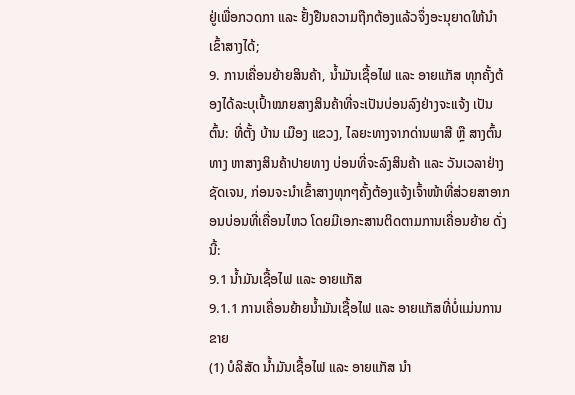ຢູ່ເພື່ອກວດກາ ແລະ ຢັ້ງຢືນຄວາມຖືກຕ້ອງແລ້ວຈຶ່ງອະນຸຍາດໃຫ້ນໍາເຂົ້າສາງໄດ້;
9. ການເຄື່ອນຍ້າຍສິນຄ້າ, ນ້ຳມັນເຊື້ອໄຟ ແລະ ອາຍແກັສ ທຸກຄັ້ງຕ້ອງໄດ້ລະບຸເປົ້າໝາຍສາງສິນຄ້າທີ່ຈະເປັນບ່ອນລົງຢ່າງຈະເເຈ້ງ ເປັນຕົ້ນ: ທີ່ຕັ້ງ ບ້ານ ເມືອງ ແຂວງ, ໄລຍະທາງຈາກດ່ານພາສີ ຫຼື ສາງຕົ້ນທາງ ຫາສາງສິນຄ້າປາຍທາງ ບ່ອນທີ່ຈະລົງສິນຄ້າ ແລະ ວັນເວລາຢ່າງຊັດເຈນ, ກ່ອນຈະນໍາເຂົ້າສາງທຸກໆຄັ້ງຕ້ອງແຈ້ງເຈົ້າໜ້າທີ່ສ່ວຍສາອາກອນບ່ອນທີ່ເຄື່ອນໄຫວ ໂດຍມີເອກະສານຕິດຕາມການເຄື່ອນຍ້າຍ ດັ່ງນີ້:
9.1 ນ້ຳມັນເຊື້ອໄຟ ແລະ ອາຍແກັສ
9.1.1 ການເຄື່ອນຍ້າຍນໍ້າມັນເຊື້ອໄຟ ແລະ ອາຍແກັສທີ່ບໍ່ແມ່ນການຂາຍ
(1) ບໍລິສັດ ນ້ຳມັນເຊື້ອໄຟ ແລະ ອາຍແກັສ ນໍາ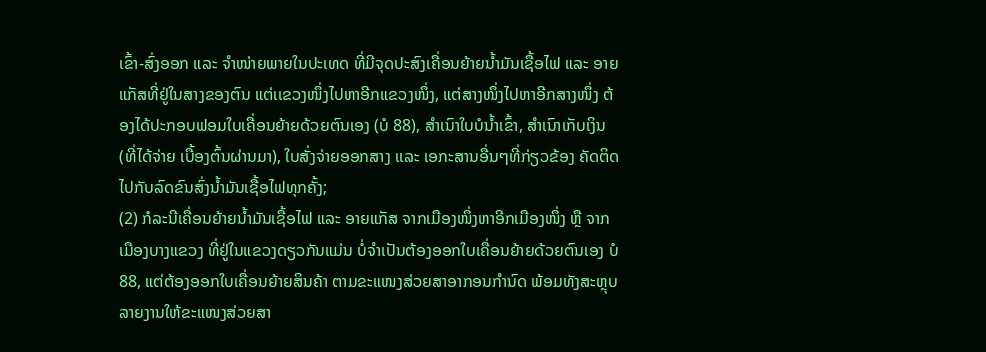ເຂົ້າ-ສົ່ງອອກ ແລະ ຈໍາໜ່າຍພາຍໃນປະເທດ ທີ່ມີຈຸດປະສົງເຄື່ອນຍ້າຍນ້ຳມັນເຊື້ອໄຟ ແລະ ອາຍແກັສທີ່ຢູ່ໃນສາງຂອງຕົນ ແຕ່ເເຂວງໜຶ່ງໄປຫາອີກແຂວງໜຶ່ງ, ແຕ່ສາງໜຶ່ງໄປຫາອີກສາງໜຶ່ງ ຕ້ອງໄດ້ປະກອບຟອມໃບເຄື່ອນຍ້າຍດ້ວຍຕົນເອງ (ບໍ 88), ສໍາເນົາໃບບໍນ້ຳເຂົ້າ, ສໍາເນົາເກັບເງິນ (ທີ່ໄດ້ຈ່າຍ ເບື້ອງຕົ້ນຜ່ານມາ), ໃບສັ່ງຈ່າຍອອກສາງ ເເລະ ເອກະສານອື່ນໆທີ່ກ່ຽວຂ້ອງ ຄັດຕິດໄປກັບລົດຂົນສົ່ງນ້ຳມັນເຊື້ອໄຟທຸກຄັ້ງ;
(2) ກໍລະນີເຄື່ອນຍ້າຍນ້ຳມັນເຊື້ອໄຟ ແລະ ອາຍແກັສ ຈາກເມືອງໜຶ່ງຫາອີກເມືອງໜຶ່ງ ຫຼື ຈາກເມືອງບາງແຂວງ ທີ່ຢູ່ໃນແຂວງດຽວກັນແມ່ນ ບໍ່ຈໍາເປັນຕ້ອງອອກໃບເຄື່ອນຍ້າຍດ້ວຍຕົນເອງ ບໍ 88, ແຕ່ຕ້ອງອອກໃບເຄື່ອນຍ້າຍສິນຄ້າ ຕາມຂະແໜງສ່ວຍສາອາກອນກໍານົດ ພ້ອມທັງສະຫຼຸບລາຍງານໃຫ້ຂະແໜງສ່ວຍສາ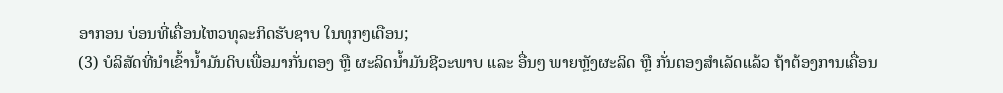ອາກອນ ບ່ອນທີ່ເຄື່ອນໄຫວທຸລະກິດຮັບຊາບ ໃນທຸກໆເດືອນ;
(3) ບໍລິສັດທີ່ນໍາເຂົ້ານໍ້າມັນດິບເພື່ອມາກັ່ນຕອງ ຫຼື ຜະລິດນໍ້າມັນຊີວະພາບ ແລະ ອື່ນໆ ພາຍຫຼັງຜະລິດ ຫຼື ກັ່ນຕອງສໍາເລັດແລ້ວ ຖ້າຕ້ອງການເຄື່ອນ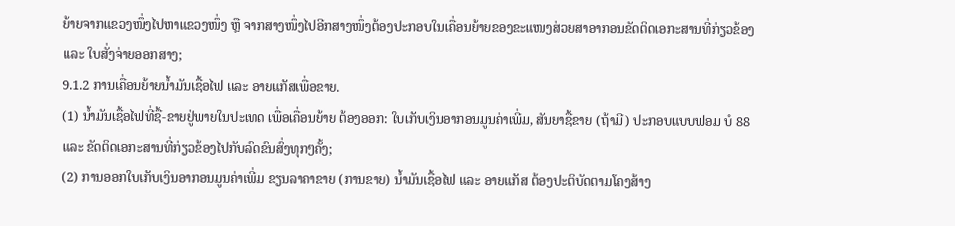ຍ້າຍຈາກແຂວງໜຶ່ງໄປຫາແຂວງໜຶ່ງ ຫຼື ຈາກສາງໜຶ່ງໄປອີກສາງໜຶ່ງຕ້ອງປະກອບໃນເຄື່ອນຍ້າຍຂອງຂະແໜງສ່ວຍສາອາກອນຂັດຕິດເອກະສານທີ່ກ່ຽວຂ້ອງ ເເລະ ໃບສັ່ງຈ່າຍອອກສາງ;
9.1.2 ການເຄື່ອນຍ້າຍນໍ້າມັນເຊື້ອໄຟ ເເລະ ອາຍແກັສເພື່ອຂາຍ.
(1) ນ້ຳມັນເຊື້ອໄຟທີ່ຊື້-ຂາຍຢູ່ພາຍໃນປະເທດ ເພື່ອເຄື່ອນຍ້າຍ ຕ້ອງອອກ: ໃບເກັບເງິນອາກອນມູນຄ່າເພີ່ມ, ສັນຍາຊື້ຂາຍ (ຖ້າມີ) ປະກອບແບບຟອມ ບໍ 88 ແລະ ຂັດຕິດເອກະສານທີ່ກ່ຽວຂ້ອງໄປກັບລົດຂົນສົ່ງທຸກໆຄັ້ງ;
(2) ການອອກໃບເກັບເງິນອາກອນມູນຄ່າເພີ່ມ ຂຽນລາຄາຂາຍ (ການຂາຍ) ນ້ຳມັນເຊື້ອໄຟ ແລະ ອາຍແກັສ ຕ້ອງປະຕິບັດຕາມໂຄງສ້າງ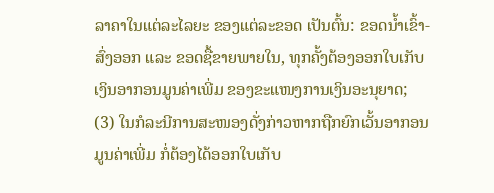ລາຄາໃນແຕ່ລະໄລຍະ ຂອງແຕ່ລະຂອດ ເປັນຕົ້ນ: ຂອດນ້ຳເຂົ້າ-ສົ່ງອອກ ແລະ ຂອດຊື້ຂາຍພາຍໃນ, ທຸກຄັ້ງຕ້ອງອອກໃບເກັບເງິນອາກອນມູນຄ່າເພີ່ມ ຂອງຂະແໜງການເງິນອະນຸຍາດ;
(3) ໃນກໍລະນີການສະໜອງດັ່ງກ່າວຫາກຖືກຍົກເວັ້ນອາກອນມູນຄ່າເພີ່ມ ກໍ່ຕ້ອງໄດ້ອອກໃບເກັບ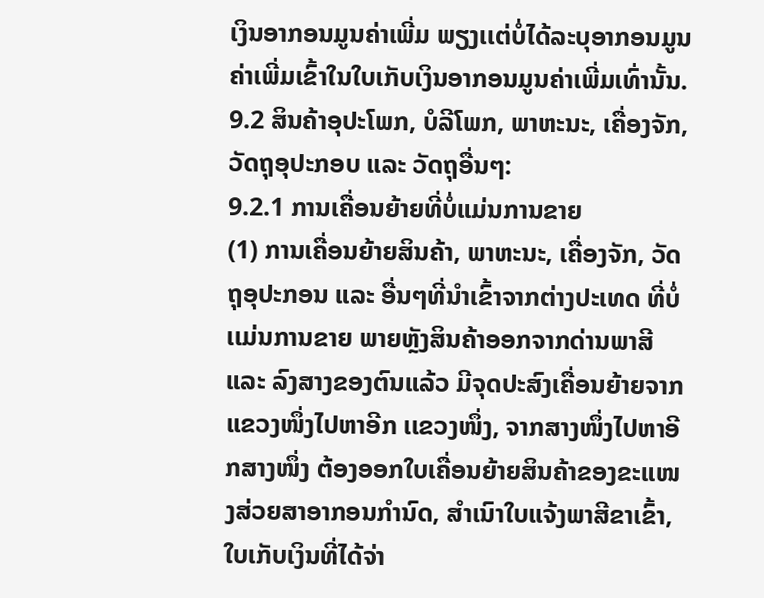ເງິນອາກອນມູນຄ່າເພີ່ມ ພຽງເເຕ່ບໍ່ໄດ້ລະບຸອາກອນມູນຄ່າເພີ່ມເຂົ້າໃນໃບເກັບເງິນອາກອນມູນຄ່າເພີ່ມເທົ່ານັ້ນ.
9.2 ສິນຄ້າອຸປະໂພກ, ບໍລີໂພກ, ພາຫະນະ, ເຄື່ອງຈັກ, ວັດຖຸອຸປະກອບ ແລະ ວັດຖຸອື່ນໆ:
9.2.1 ການເຄື່ອນຍ້າຍທີ່ບໍ່ແມ່ນການຂາຍ
(1) ການເຄື່ອນຍ້າຍສິນຄ້າ, ພາຫະນະ, ເຄື່ອງຈັກ, ວັດຖຸອຸປະກອນ ແລະ ອື່ນໆທີ່ນໍາເຂົ້າຈາກຕ່າງປະເທດ ທີ່ບໍ່ເເມ່ນການຂາຍ ພາຍຫຼັງສິນຄ້າອອກຈາກດ່ານພາສີ ແລະ ລົງສາງຂອງຕົນແລ້ວ ມີຈຸດປະສົງເຄື່ອນຍ້າຍຈາກແຂວງໜຶ່ງໄປຫາອີກ ເເຂວງໜຶ່ງ, ຈາກສາງໜຶ່ງໄປຫາອີກສາງໜຶ່ງ ຕ້ອງອອກໃບເຄື່ອນຍ້າຍສິນຄ້າຂອງຂະແໜງສ່ວຍສາອາກອນກໍານົດ, ສໍາເນົາໃບແຈ້ງພາສີຂາເຂົ້າ, ໃບເກັບເງິນທີ່ໄດ້ຈ່າ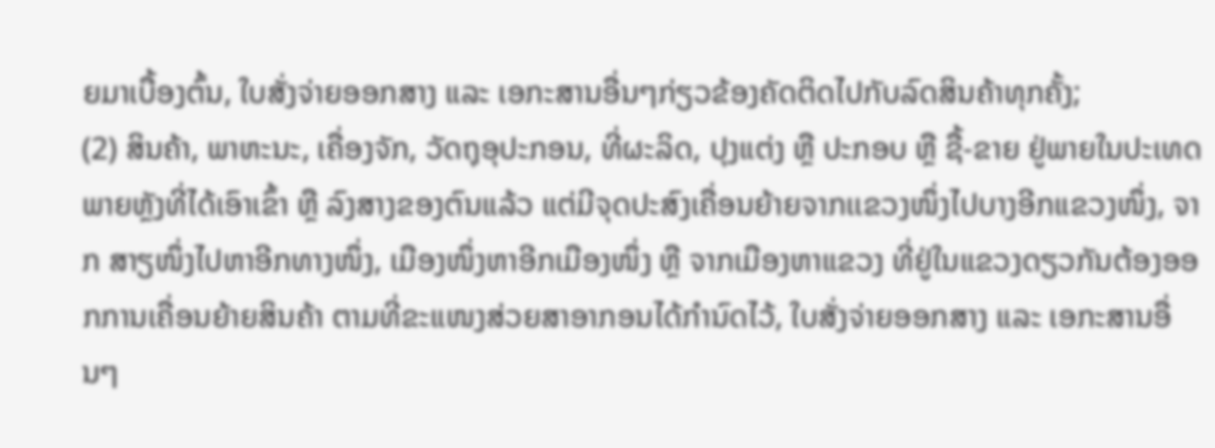ຍມາເບື້ອງຕົ້ນ, ໃບສັ່ງຈ່າຍອອກສາງ ແລະ ເອກະສານອື່ນໆກ່ຽວຂ້ອງຄັດຕິດໄປກັບລົດສິນຄ້າທຸກຄັ້ງ;
(2) ສິນຄ້າ, ພາຫະນະ, ເຄື່ອງຈັກ, ວັດຖຸອຸປະກອນ, ທີ່ຜະລິດ, ປຸງແຕ່ງ ຫຼື ປະກອບ ຫຼື ຊື້-ຂາຍ ຢູ່ພາຍໃນປະເທດພາຍຫຼັງທີ່ໄດ້ເອົາເຂົ້າ ຫຼື ລົງສາງຂອງຕົນແລ້ວ ແຕ່ມີຈຸດປະສົງເຄື່ອນຍ້າຍຈາກເເຂວງໜຶ່ງໄປບາງອີກແຂວງໜຶ່ງ, ຈາກ ສາຽໜຶ່ງໄປຫາອີກທາງໜຶ່ງ, ເມືອງໜຶ່ງຫາອີກເມືອງໜຶ່ງ ຫຼື ຈາກເມືອງຫາແຂວງ ທີ່ຢູ່ໃນແຂວງດຽວກັນຕ້ອງອອກການເຄື່ອນຍ້າຍສິນຄ້າ ຕາມທີ່ຂະແໜງສ່ວຍສາອາກອນໄດ້ກໍານົດໄວ້, ໃບສັ່ງຈ່າຍອອກສາງ ແລະ ເອກະສານອື່ນໆ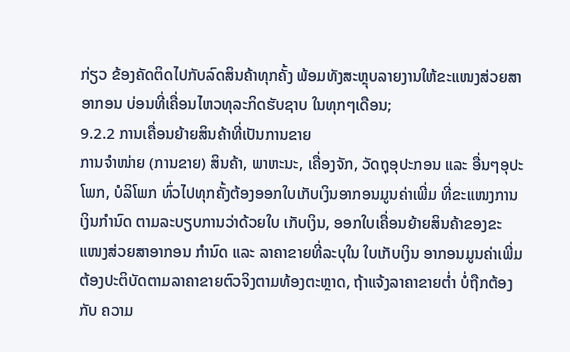ກ່ຽວ ຂ້ອງຄັດຕິດໄປກັບລົດສິນຄ້າທຸກຄັ້ງ ພ້ອມທັງສະຫຼຸບລາຍງານໃຫ້ຂະແໜງສ່ວຍສາອາກອນ ບ່ອນທີ່ເຄື່ອນໄຫວທຸລະກິດຮັບຊາບ ໃນທຸກໆເດືອນ;
9.2.2 ການເຄື່ອນຍ້າຍສິນຄ້າທີ່ເປັນການຂາຍ
ການຈໍາໜ່າຍ (ການຂາຍ) ສິນຄ້າ, ພາຫະນະ, ເຄື່ອງຈັກ, ວັດຖຸອຸປະກອນ ແລະ ອື່ນໆອຸປະໂພກ, ບໍລິໂພກ ທົ່ວໄປທຸກຄັ້ງຕ້ອງອອກໃບເກັບເງິນອາກອນມູນຄ່າເພີ່ມ ທີ່ຂະແໜງການເງິນກໍານົດ ຕາມລະບຽບການວ່າດ້ວຍໃບ ເກັບເງິນ, ອອກໃບເຄື່ອນຍ້າຍສິນຄ້າຂອງຂະແໜງສ່ວຍສາອາກອນ ກໍານົດ ແລະ ລາຄາຂາຍທີ່ລະບຸໃນ ໃບເກັບເງິນ ອາກອນມູນຄ່າເພີ່ມຕ້ອງປະຕິບັດຕາມລາຄາຂາຍຕົວຈິງຕາມທ້ອງຕະຫຼາດ, ຖ້າແຈ້ງລາຄາຂາຍຕໍ່າ ບໍ່ຖືກຕ້ອງກັບ ຄວາມ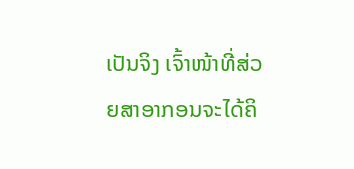ເປັນຈິງ ເຈົ້າໜ້າທີ່ສ່ວຍສາອາກອນຈະໄດ້ຄິ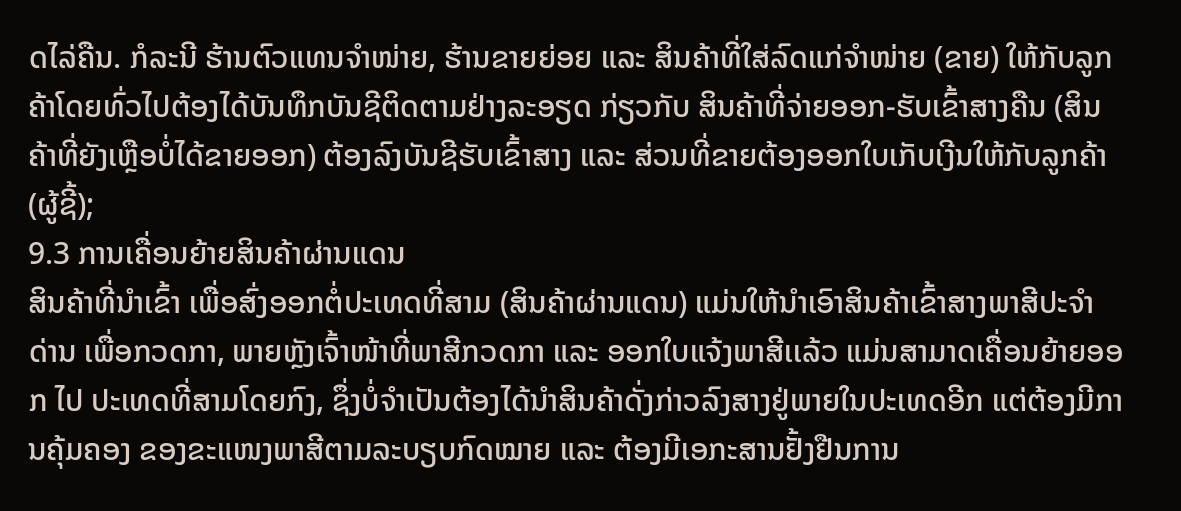ດໄລ່ຄືນ. ກໍລະນີ ຮ້ານຕົວແທນຈໍາໜ່າຍ, ຮ້ານຂາຍຍ່ອຍ ແລະ ສິນຄ້າທີ່ໃສ່ລົດແກ່ຈໍາໜ່າຍ (ຂາຍ) ໃຫ້ກັບລູກຄ້າໂດຍທົ່ວໄປຕ້ອງໄດ້ບັນທຶກບັນຊີຕິດຕາມຢ່າງລະອຽດ ກ່ຽວກັບ ສິນຄ້າທີ່ຈ່າຍອອກ-ຮັບເຂົ້າສາງຄືນ (ສິນຄ້າທີ່ຍັງເຫຼືອບໍ່ໄດ້ຂາຍອອກ) ຕ້ອງລົງບັນຊີຮັບເຂົ້າສາງ ແລະ ສ່ວນທີ່ຂາຍຕ້ອງອອກໃບເກັບເງີນໃຫ້ກັບລູກຄ້າ (ຜູ້ຊີ້);
9.3 ການເຄື່ອນຍ້າຍສິນຄ້າຜ່ານແດນ
ສິນຄ້າທີ່ນໍາເຂົ້າ ເພື່ອສົ່ງອອກຕໍ່ປະເທດທີ່ສາມ (ສິນຄ້າຜ່ານແດນ) ແມ່ນໃຫ້ນໍາເອົາສິນຄ້າເຂົ້າສາງພາສີປະຈໍາ ດ່ານ ເພື່ອກວດກາ, ພາຍຫຼັງເຈົ້າໜ້າທີ່ພາສີກວດກາ ແລະ ອອກໃບແຈ້ງພາສີເເລ້ວ ແມ່ນສາມາດເຄື່ອນຍ້າຍອອກ ໄປ ປະເທດທີ່ສາມໂດຍກົງ, ຊຶ່ງບໍ່ຈໍາເປັນຕ້ອງໄດ້ນໍາສິນຄ້າດັ່ງກ່າວລົງສາງຢູ່ພາຍໃນປະເທດອີກ ແຕ່ຕ້ອງມີການຄຸ້ມຄອງ ຂອງຂະແໜງພາສີຕາມລະບຽບກົດໝາຍ ແລະ ຕ້ອງມີເອກະສານຢັ້ງຢືນການ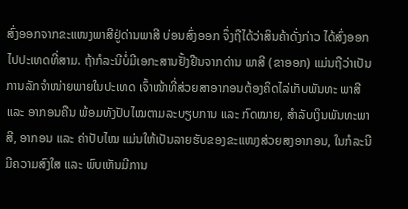ສົ່ງອອກຈາກຂະແໜງພາສີຢູ່ດ່ານພາສີ ບ່ອນສົ່ງອອກ ຈຶ່ງຖືໄດ້ວ່າສິນຄ້າດັ່ງກ່າວ ໄດ້ສົ່ງອອກໄປປະເທດທີ່ສາມ. ຖ້າກໍລະນີບໍ່ມີເອກະສານຢັ້ງຢືນຈາກດ່ານ ພາສີ (ຂາອອກ) ແມ່ນຖືວ່າເປັນການລັກຈໍາໜ່າຍພາຍໃນປະເທດ ເຈົ້າໜ້າທີ່ສ່ວຍສາອາກອນຕ້ອງຄິດໄລ່ເກັບພັນທະ ພາສີ ແລະ ອາກອນຄືນ ພ້ອມທັງປັບໄໝຕາມລະບຽບການ ແລະ ກົດໝາຍ, ສໍາລັບເງິນພັນທະພາສີ, ອາກອນ ແລະ ຄ່າປັບໄໝ ແມ່ນໃຫ້ເປັນລາຍຮັບຂອງຂະແໜງສ່ວຍສງອາກອນ, ໃນກໍລະນີ ມີຄວາມສົງໃສ ແລະ ພົບເຫັນມີການ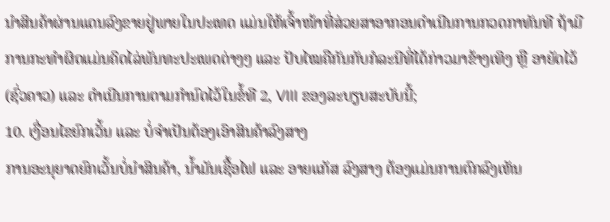ນໍາສິນຄ້າຜ່ານແດນລົງຂາຍຢູ່ພາຍໃນປະເທດ ແມ່ນໃຫ້ເຈົ້າໜ້າທີ່ສ່ວຍສາອາກອນດໍາເນີນການກວດກາທັນທີ ຖ້າມີ ການກະທໍາຜິດແມ່ນຄິດໄລ່ພັນທະປະເພດຕ່າງໆ ເເລະ ປັບໄໝຄືກັນກັບກໍລະນີທີ່ໄດ້ກ່າວມາຂ້າງເທິງ ຫຼື ອາຍັດໄວ້ (ຊົ່ວຄາວ) ແລະ ດໍາເນີນການຕາມກໍານົດໄວ້ໃນຂໍ້ທີ 2, VIII ຂອງລະບຽບສະບັບນີ້;
10. ເງື່ອນໄຂຍົກເວັ້ນ ແລະ ບໍ່ຈໍາເປັນຕ້ອງເອົາສິນຄ້າລົງສາງ
ການອະນຸຍາດຍົກເວັ້ນບໍ່ນໍາສິນຄ້າ, ນ້ຳມັນເຊື້ອໄຟ ແລະ ອາຍແກັສ ລົງສາງ ຕ້ອງແມ່ນການຕົກລົງເຫັນ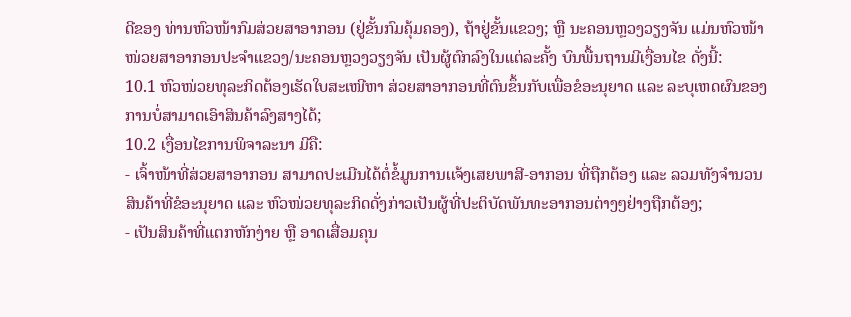ດີຂອງ ທ່ານຫົວໜ້າກົມສ່ວຍສາອາກອນ (ຢູ່ຂັ້ນກົມຄຸ້ມຄອງ), ຖ້າຢູ່ຂັ້ນແຂວງ; ຫຼື ນະຄອນຫຼວງວຽງຈັນ ແມ່ນຫົວໜ້າໜ່ວຍສາອາກອນປະຈໍາແຂວງ/ນະຄອນຫຼວງວຽງຈັນ ເປັນຜູ້ຕົກລົງໃນແຕ່ລະຄັ້ງ ບົນພື້ນຖານມີເງື່ອນໄຂ ດັ່ງນີ້:
10.1 ຫົວໜ່ວຍທຸລະກິດຕ້ອງເຮັດໃບສະເໜີຫາ ສ່ວຍສາອາກອນທີ່ຕົນຂຶ້ນກັບເພື່ອຂໍອະນຸຍາດ ແລະ ລະບຸເຫດຜົນຂອງ ການບໍ່ສາມາດເອົາສິນຄ້າລົງສາງໄດ້;
10.2 ເງື່ອນໄຂການພິຈາລະນາ ມີຄື:
- ເຈົ້າໜ້າທີ່ສ່ວຍສາອາກອນ ສາມາດປະເມີນໄດ້ຕໍ່ຂໍ້ມູນການເເຈ້ງເສຍພາສີ-ອາກອນ ທີ່ຖືກຕ້ອງ ແລະ ລວມທັງຈໍານວນ ສິນຄ້າທີ່ຂໍອະນຸຍາດ ແລະ ຫົວໜ່ວຍທຸລະກິດດັ່ງກ່າວເປັນຜູ້ທີ່ປະຕິບັດພັນທະອາກອນຕ່າງໆຢ່າງຖືກຕ້ອງ;
- ເປັນສິນຄ້າທີ່ແຕກຫັກງ່າຍ ຫຼື ອາດເສື່ອມຄຸນ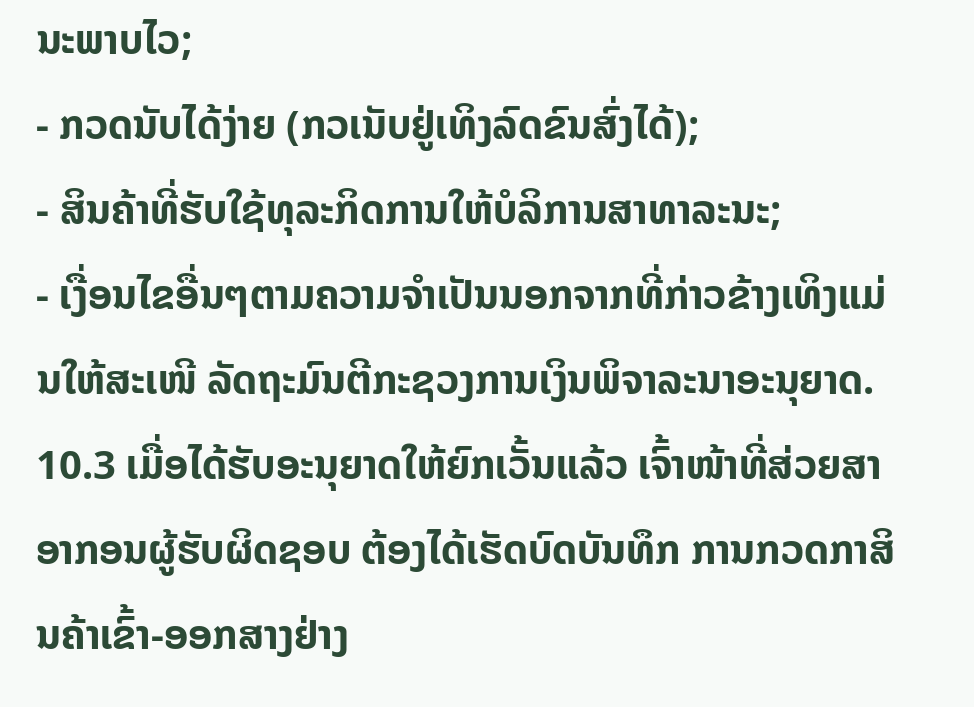ນະພາບໄວ;
- ກວດນັບໄດ້ງ່າຍ (ກວເນັບຢູ່ເທິງລົດຂົນສົ່ງໄດ້);
- ສິນຄ້າທີ່ຮັບໃຊ້ທຸລະກິດການໃຫ້ບໍລິການສາທາລະນະ;
- ເງື່ອນໄຂອື່ນໆຕາມຄວາມຈໍາເປັນນອກຈາກທີ່ກ່າວຂ້າງເທິງແມ່ນໃຫ້ສະເໜີ ລັດຖະມົນຕີກະຊວງການເງິນພິຈາລະນາອະນຸຍາດ.
10.3 ເມື່ອໄດ້ຮັບອະນຸຍາດໃຫ້ຍົກເວັ້ນແລ້ວ ເຈົ້າໜ້າທີ່ສ່ວຍສາອາກອນຜູ້ຮັບຜິດຊອບ ຕ້ອງໄດ້ເຮັດບົດບັນທຶກ ການກວດກາສິນຄ້າເຂົ້າ-ອອກສາງຢ່າງ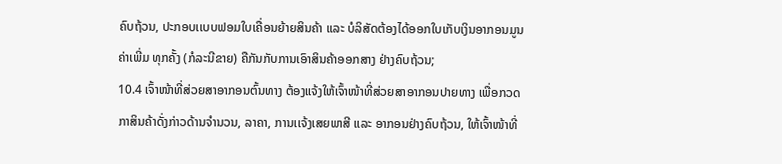ຄົບຖ້ວນ, ປະກອບເເບບຟອມໃບເຄື່ອນຍ້າຍສິນຄ້າ ແລະ ບໍລິສັດຕ້ອງໄດ້ອອກໃບເກັບເງິນອາກອນມູນຄ່າເພີ່ມ ທຸກຄັ້ງ (ກໍລະນີຂາຍ) ຄືກັນກັບການເອົາສິນຄ້າອອກສາງ ຢ່າງຄົບຖ້ວນ;
10.4 ເຈົ້າໜ້າທີ່ສ່ວຍສາອາກອນຕົ້ນທາງ ຕ້ອງແຈ້ງໃຫ້ເຈົ້າໜ້າທີ່ສ່ວຍສາອາກອນປາຍທາງ ເພື່ອກວດກາສິນຄ້າດັ່ງກ່າວດ້ານຈໍານວນ, ລາຄາ, ການເເຈ້ງເສຍພາສີ ແລະ ອາກອນຢ່າງຄົບຖ້ວນ, ໃຫ້ເຈົ້າໜ້າທີ່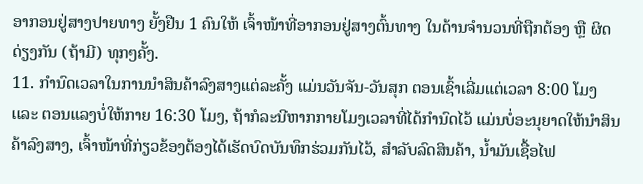ອາກອນຢູ່ສາງປາຍທາງ ຍັ້ງຢືນ 1 ຄົນໃຫ້ ເຈົ້າໜ້າທີ່ອາກອນຢູ່ສາງຕົ້ນທາງ ໃນດ້ານຈໍານວນທີ່ຖືກຕ້ອງ ຫຼື ຜິດດ່ຽງກັນ (ຖ້າມີ) ທຸກໆຄັ້ງ.
11. ກໍານົດເວລາໃນການນໍາສິນຄ້າລົງສາງແຕ່ລະຄັ້ງ ແມ່ນວັນຈັນ-ວັນສຸກ ຕອນເຊົ້າເລີ່ມແຕ່ເວລາ 8:00 ໂມງ ເເລະ ຕອນແລງບໍ່ໃຫ້ກາຍ 16:30 ໂມງ, ຖ້າກໍລະນີຫາກກາຍໂມງເວລາທີ່ໄດ້ກໍານົດໄວ້ ແມ່ນບໍ່ອະນຸຍາດໃຫ້ນໍາສິນຄ້າລົງສາງ, ເຈົ້າໜ້າທີ່ກ່ຽວຂ້ອງຕ້ອງໄດ້ເຮັດບົດບັນທຶກຮ່ວມກັນໄວ້, ສໍາລັບລົດສິນຄ້າ, ນ້ຳມັນເຊື້ອໄຟ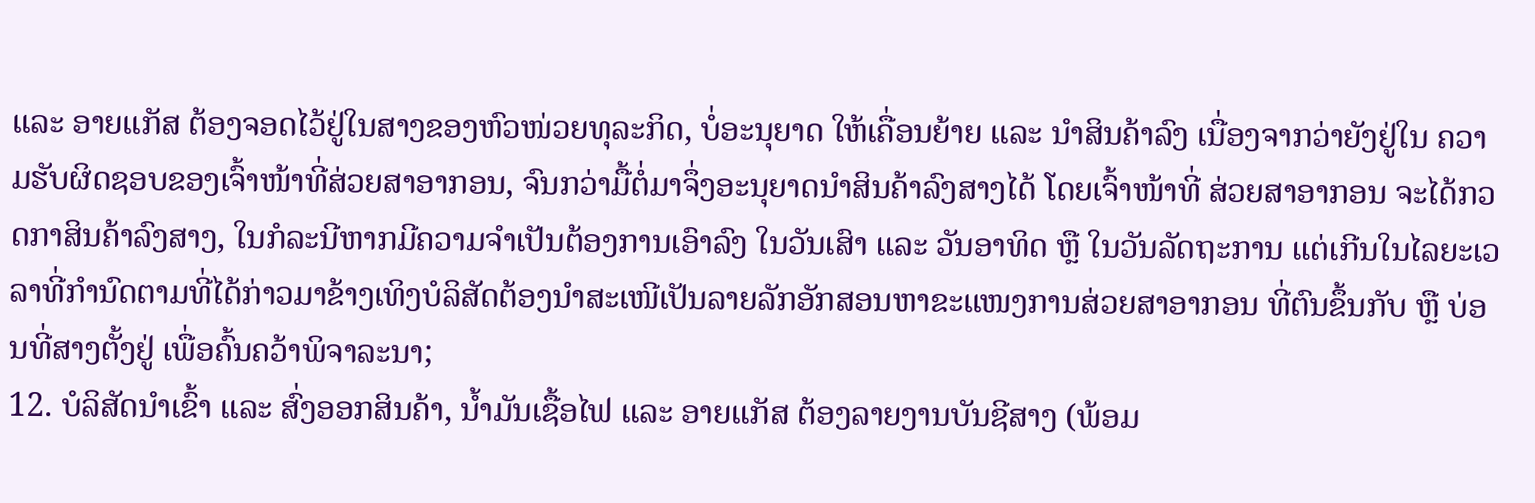ແລະ ອາຍແກັສ ຕ້ອງຈອດໄວ້ຢູ່ໃນສາງຂອງຫົວໜ່ວຍທຸລະກິດ, ບໍ່ອະນຸຍາດ ໃຫ້ເຄື່ອນຍ້າຍ ແລະ ນໍາສິນຄ້າລົງ ເນື່ອງຈາກວ່າຍັງຢູ່ໃນ ຄວາມຮັບຜິດຊອບຂອງເຈົ້າໜ້າທີ່ສ່ວຍສາອາກອນ, ຈົນກວ່າມື້ຕໍ່ມາຈຶ່ງອະນຸຍາດນໍາສິນຄ້າລົງສາງໄດ້ ໂດຍເຈົ້າໜ້າທີ່ ສ່ວຍສາອາກອນ ຈະໄດ້ກວດກາສິນຄ້າລົງສາງ, ໃນກໍລະນີຫາກມີຄວາມຈໍາເປັນຕ້ອງການເອົາລົງ ໃນວັນເສົາ ແລະ ວັນອາທິດ ຫຼື ໃນວັນລັດຖະການ ແຕ່ເກີນໃນໄລຍະເວລາທີ່ກໍານົດຕາມທີ່ໄດ້ກ່າວມາຂ້າງເທິງບໍລິສັດຕ້ອງນໍາສະເໜີເປັນລາຍລັກອັກສອນຫາຂະແໜງການສ່ວຍສາອາກອນ ທີ່ຕົນຂຶ້ນກັບ ຫຼື ບ່ອນທີ່ສາງຕັ້ງຢູ່ ເພື່ອຄົ້ນຄວ້າພິຈາລະນາ;
12. ບໍລິສັດນໍາເຂົ້າ ແລະ ສົ່ງອອກສິນຄ້າ, ນ້ຳມັນເຊື້ອໄຟ ແລະ ອາຍແກັສ ຕ້ອງລາຍງານບັນຊີສາງ (ພ້ອມ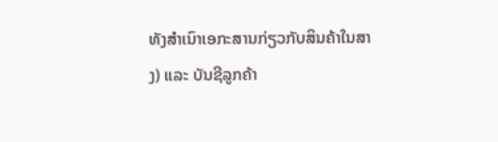ທັງສໍາເນົາເອກະສານກ່ຽວກັບສິນຄ້າໃນສາງ) ແລະ ບັນຊີລູກຄ້າ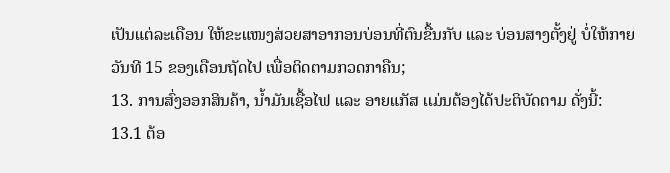ເປັນແຕ່ລະເດືອນ ໃຫ້ຂະແໜງສ່ວຍສາອາກອນບ່ອນທີ່ຕົນຂື້ນກັບ ແລະ ບ່ອນສາງຕັ້ງຢູ່ ບໍ່ໃຫ້ກາຍວັນທີ 15 ຂອງເດືອນຖັດໄປ ເພື່ອຕິດຕາມກວດກາຄືນ;
13. ການສົ່ງອອກສິນຄ້າ, ນ້ຳມັນເຊື້ອໄຟ ແລະ ອາຍແກັສ ເເມ່ນຕ້ອງໄດ້ປະຕິບັດຕາມ ດັ່ງນີ້:
13.1 ຕ້ອ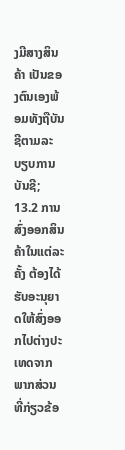ງມີສາງສິນຄ້າ ເປັນຂອງຕົນເອງພ້ອມທັງຖືບັນຊີຕາມລະບຽບການບັນຊີ;
13.2 ການສົ່ງອອກສິນຄ້າໃນແຕ່ລະຄັ້ງ ຕ້ອງໄດ້ຮັບອະນຸຍາດໃຫ້ສົ່ງອອກໄປຕ່າງປະເທດຈາກພາກສ່ວນທີ່ກ່ຽວຂ້ອ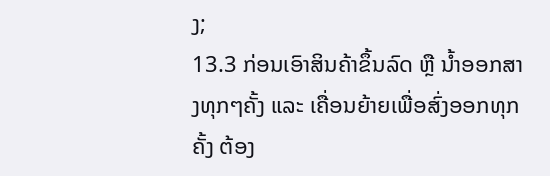ງ;
13.3 ກ່ອນເອົາສິນຄ້າຂຶ້ນລົດ ຫຼື ນ້ຳອອກສາງທຸກໆຄັ້ງ ແລະ ເຄື່ອນຍ້າຍເພື່ອສົ່ງອອກທຸກຄັ້ງ ຕ້ອງ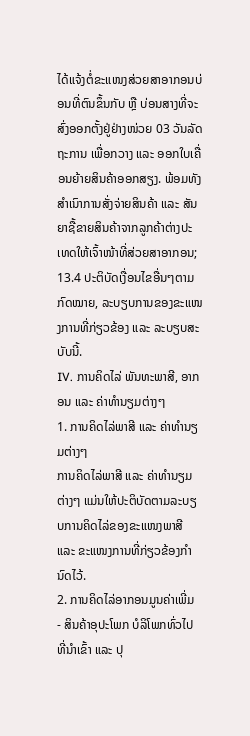ໄດ້ແຈ້ງຕໍ່ຂະແໜງສ່ວຍສາອາກອນບ່ອນທີ່ຕົນຂຶ້ນກັບ ຫຼື ບ່ອນສາງທີ່ຈະສົ່ງອອກຕັ້ງຢູ່ຢ່າງໜ່ວຍ 03 ວັນລັດຖະການ ເພື່ອກວາງ ແລະ ອອກໃບເຄື່ອນຍ້າຍສິນຄ້າອອກສຽງ. ພ້ອມທັງສໍາເນົາການສັ່ງຈ່າຍສິນຄ້າ ແລະ ສັນຍາຊື້ຂາຍສິນຄ້າຈາກລູກຄ້າຕ່າງປະເທດໃຫ້ເຈົ້າໜ້າທີ່ສ່ວຍສາອາກອນ;
13.4 ປະຕິບັດເງື່ອນໄຂອື່ນໆຕາມກົດໝາຍ, ລະບຽບການຂອງຂະແໜງການທີ່ກ່ຽວຂ້ອງ ແລະ ລະບຽບສະບັບນີ້.
IV. ການຄິດໄລ່ ພັນທະພາສີ, ອາກອນ ແລະ ຄ່າທໍານຽມຕ່າງໆ
1. ການຄິດໄລ່ພາສີ ແລະ ຄ່າທໍານຽມຕ່າງໆ
ການຄິດໄລ່ພາສີ ແລະ ຄ່າທໍານຽມຕ່າງໆ ແມ່ນໃຫ້ປະຕິບັດຕາມລະບຽບການຄິດໄລ່ຂອງຂະແໜງພາສີ ແລະ ຂະແໜງການທີ່ກ່ຽວຂ້ອງກໍານົດໄວ້.
2. ການຄິດໄລ່ອາກອນມູນຄ່າເພີ່ມ
- ສິນຄ້າອຸປະໂພກ ບໍລິໂພກທົ່ວໄປ ທີ່ນໍາເຂົ້າ ແລະ ປຸ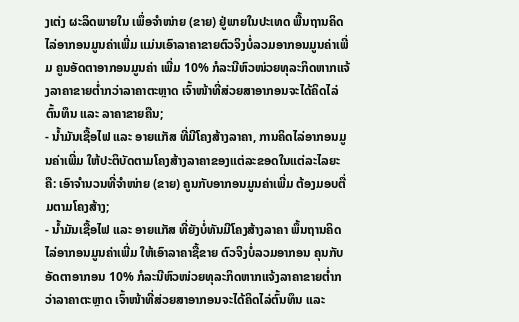ງເຕ່ງ ຜະລິດພາຍໃນ ເພຶ່ອຈໍາໜ່າຍ (ຂາຍ) ຢູ່ພາຍໃນປະເທດ ພື້ນຖານຄິດໄລ່ອາກອນມູນຄ່າເພີ່ມ ແມ່ນເອົາລາຄາຂາຍຕົວຈິງບໍ່ລວມອາກອນມູນຄ່າເພີ່ມ ຄູນອັດຕາອາກອນມູນຄ່າ ເພີ່ມ 10% ກໍລະນີຫົວໜ່ວຍທຸລະກິດຫາກແຈ້ງລາຄາຂາຍຕໍ່າກວ່າລາຄາຕະຫຼາດ ເຈົ້າໜ້າທີ່ສ່ວຍສາອາກອນຈະໄດ້ຄິດໄລ່ຕົ້ນທຶນ ແລະ ລາຄາຂາຍຄືນ;
- ນ້ຳມັນເຊື້ອໄຟ ແລະ ອາຍແກັສ ທີ່ມີໂຄງສ້າງລາຄາ, ການຄິດໄລ່ອາກອນມູນຄ່າເພີ່ມ ໃຫ້ປະຕິບັດຕາມໂຄງສ້າງລາຄາຂອງແຕ່ລະຂອດໃນແຕ່ລະໄລຍະ ຄື: ເອົາຈໍານວນທີ່ຈໍາໜ່າຍ (ຂາຍ) ຄູນກັບອາກອນມູນຄ່າເພີ່ມ ຕ້ອງມອບຕື່ມຕາມໂຄງສ້າງ;
- ນ້ຳມັນເຊື້ອໄຟ ແລະ ອາຍແກັສ ທີ່ຍັງບໍ່ທັນມີໂຄງສ້າງລາຄາ ພຶ້ນຖານຄິດໄລ່ອາກອນມູນຄ່າເພີ່ມ ໃຫ້ເອົາລາຄາຊື້ຂາຍ ຕົວຈິງບໍ່ລວມອາກອນ ຄຸນກັບອັດຕາອາກອນ 10% ກໍລະນີຫົວໜ່ວຍທຸລະກິດຫາກແຈ້ງລາຄາຂາຍຕໍ່າກວ່າລາຄາຕະຫຼາດ ເຈົ້າໜ້າທີ່ສ່ວຍສາອາກອນຈະໄດ້ຄິດໄລ່ຕົ້ນທຶນ ແລະ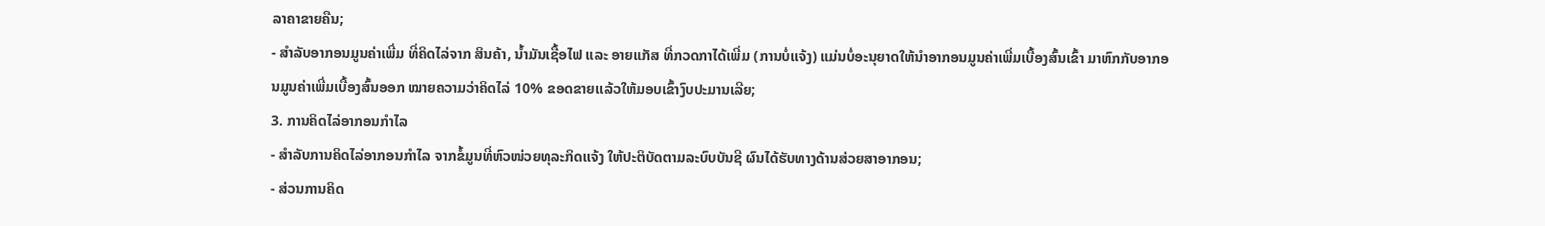ລາຄາຂາຍຄືນ;
- ສໍາລັບອາກອນມູນຄ່າເພີ່ມ ທີ່ຄິດໄລ່ຈາກ ສິນຄ້າ, ນ້ຳມັນເຊື້ອໄຟ ແລະ ອາຍແກັສ ທີ່ກວດກາໄດ້ເພີ່ມ (ການບໍ່ເເຈ້ງ) ແມ່ນບໍ່ອະນຸຍາດໃຫ້ນໍາອາກອນມູນຄ່າເພີ່ມເບື້ອງສົ້ນເຂົ້າ ມາຫົກກັບອາກອນມູນຄ່າເພີ່ມເບື້ອງສົ້ນອອກ ໝາຍຄວາມວ່າຄິດໄລ່ 10% ຂອດຂາຍເເລ້ວໃຫ້ມອບເຂົ້າງົບປະມານເລີຍ;
3. ການຄິດໄລ່ອາກອນກໍາໄລ
- ສໍາລັບການຄິດໄລ່ອາກອນກໍາໄລ ຈາກຂໍ້ມູນທີ່ຫົວໜ່ວຍທຸລະກິດເເຈ້ງ ໃຫ້ປະຕິບັດຕາມລະບົບບັນຊີ ຜົນໄດ້ຮັບທາງດ້ານສ່ວຍສາອາກອນ;
- ສ່ວນການຄິດ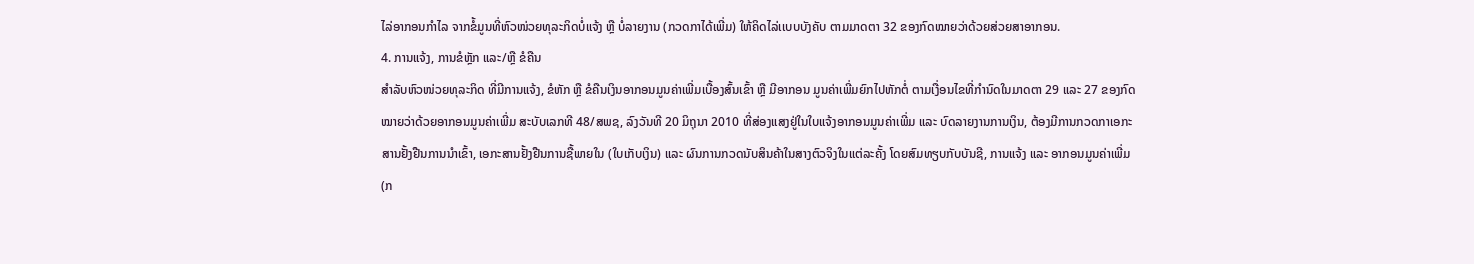ໄລ່ອາກອນກໍາໄລ ຈາກຂໍ້ມູນທີ່ຫົວໜ່ວຍທຸລະກິດບໍ່ແຈ້ງ ຫຼື ບໍ່ລາຍງານ (ກວດກາໄດ້ເພີ່ມ) ໃຫ້ຄິດໄລ່ເເບບບັງຄັບ ຕາມມາດຕາ 32 ຂອງກົດໝາຍວ່າດ້ວຍສ່ວຍສາອາກອນ.
4. ການແຈ້ງ, ການຂໍຫຼັກ ແລະ/ຫຼື ຂໍຄືນ
ສໍາລັບຫົວໜ່ວຍທຸລະກິດ ທີ່ມີການແຈ້ງ, ຂໍຫັກ ຫຼື ຂໍຄືນເງິນອາກອນມູນຄ່າເພີ່ມເບື້ອງສົ້ນເຂົ້າ ຫຼື ມີອາກອນ ມູນຄ່າເພີ່ມຍົກໄປຫັກຕໍ່ ຕາມເງື່ອນໄຂທີ່ກໍານົດໃນມາດຕາ 29 ແລະ 27 ຂອງກົດໝາຍວ່າດ້ວຍອາກອນມູນຄ່າເພີ່ມ ສະບັບເລກທີ 48/ສພຊ, ລົງວັນທີ 20 ມິຖຸນາ 2010 ທີ່ສ່ອງແສງຢູ່ໃນໃບແຈ້ງອາກອນມູນຄ່າເພີ່ມ ແລະ ບົດລາຍງານການເງິນ, ຕ້ອງມີການກວດກາເອກະສານຢັ້ງຢືນການນໍາເຂົ້າ, ເອກະສານຢັ້ງຢືນການຊື້ພາຍໃນ (ໃບເກັບເງິນ) ແລະ ຜົນການກວດນັບສິນຄ້າໃນສາງຕົວຈິງໃນແຕ່ລະຄັ້ງ ໂດຍສົມທຽບກັບບັນຊີ, ການແຈ້ງ ແລະ ອາກອນມູນຄ່າເພີ່ມ (ກ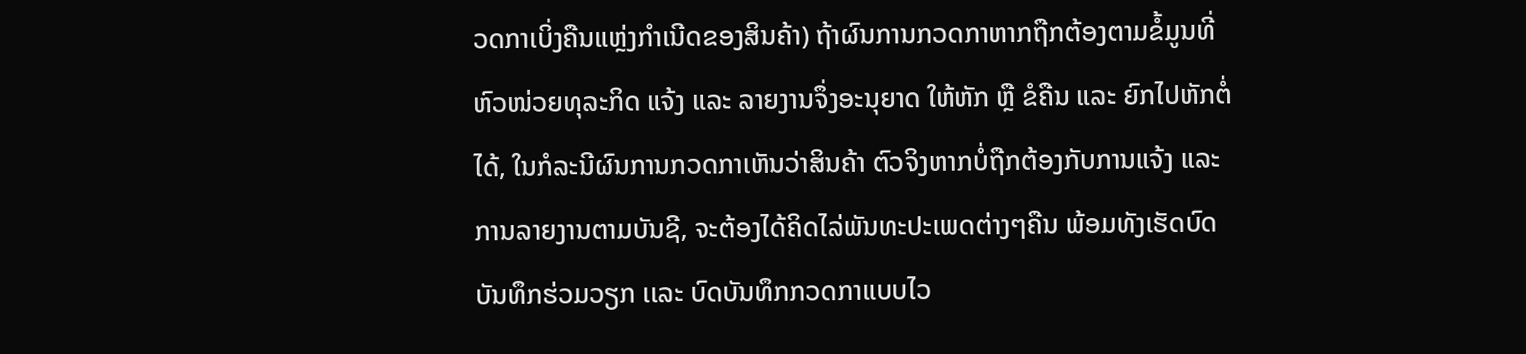ວດກາເບິ່ງຄືນແຫຼ່ງກໍາເນີດຂອງສິນຄ້າ) ຖ້າຜົນການກວດກາຫາກຖືກຕ້ອງຕາມຂໍ້ມູນທີ່ຫົວໜ່ວຍທຸລະກິດ ແຈ້ງ ແລະ ລາຍງານຈຶ່ງອະນຸຍາດ ໃຫ້ຫັກ ຫຼື ຂໍຄືນ ແລະ ຍົກໄປຫັກຕໍ່ໄດ້, ໃນກໍລະນີຜົນການກວດກາເຫັນວ່າສິນຄ້າ ຕົວຈິງຫາກບໍ່ຖືກຕ້ອງກັບການແຈ້ງ ແລະ ການລາຍງານຕາມບັນຊີ, ຈະຕ້ອງໄດ້ຄິດໄລ່ພັນທະປະເພດຕ່າງໆຄືນ ພ້ອມທັງເຮັດບົດບັນທຶກຮ່ວມວຽກ ເເລະ ບົດບັນທຶກກວດກາແບບໄວ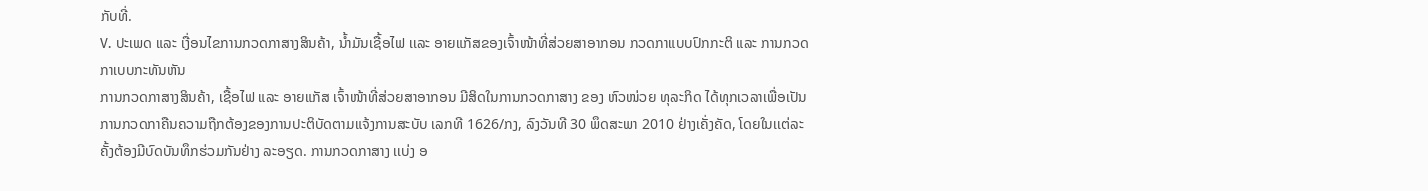ກັບທີ່.
V. ປະເພດ ແລະ ເງື່ອນໄຂການກວດກາສາງສິນຄ້າ, ນ້ຳມັນເຊື້ອໄຟ ເເລະ ອາຍແກັສຂອງເຈົ້າໜ້າທີ່ສ່ວຍສາອາກອນ ກວດກາແບບປົກກະຕິ ແລະ ການກວດກາເບບກະທັນຫັນ
ການກວດກາສາງສິນຄ້າ, ເຊື້ອໄຟ ແລະ ອາຍແກັສ ເຈົ້າໜ້າທີ່ສ່ວຍສາອາກອນ ມີສິດໃນການກວດກາສາງ ຂອງ ຫົວໜ່ວຍ ທຸລະກິດ ໄດ້ທຸກເວລາເພື່ອເປັນການກວດກາຄືນຄວາມຖືກຕ້ອງຂອງການປະຕິບັດຕາມແຈ້ງການສະບັບ ເລກທີ 1626/ກງ, ລົງວັນທີ 30 ພຶດສະພາ 2010 ຢ່າງເຄັ່ງຄັດ, ໂດຍໃນເເຕ່ລະຄັ້ງຕ້ອງມີບົດບັນທຶກຮ່ວມກັນຢ່າງ ລະອຽດ. ການກວດກາສາງ ເເບ່ງ ອ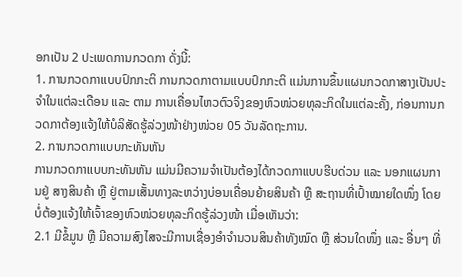ອກເປັນ 2 ປະເພດການກວດກາ ດັ່ງນີ້:
1. ການກວດກາເເບບປົກກະຕິ ການກວດກາຕາມເເບບປົກກະຕິ ເເມ່ນການຂຶ້ນແຜນກວດກາສາງເປັນປະຈໍາໃນແຕ່ລະເດືອນ ແລະ ຕາມ ການເຄື່ອນໄຫວຕົວຈິງຂອງຫົວໜ່ວຍທຸລະກິດໃນແຕ່ລະຄັ້ງ, ກ່ອນການກວດກາຕ້ອງແຈ້ງໃຫ້ບໍລິສັດຮູ້ລ່ວງໜ້າຢ່າງໜ່ວຍ 05 ວັນລັດຖະການ.
2. ການກວດກາແບບກະທັນຫັນ
ການກວດກາເເບບກະທັນຫັນ ແມ່ນມີຄວາມຈໍາເປັນຕ້ອງໄດ້ກວດກາແບບຮີບດ່ວນ ແລະ ນອກແຜນການຢູ່ ສາງສິນຄ້າ ຫຼື ຢູ່ຕາມເສັ້ນທາງລະຫວ່າງບ່ອນເຄື່ອນຍ້າຍສິນຄ້າ ຫຼື ສະຖານທີ່ເປົ້າໝາຍໃດໜຶ່ງ ໂດຍບໍ່ຕ້ອງແຈ້ງໃຫ້ເຈົ້າຂອງຫົວໜ່ວຍທຸລະກິດຮູ້ລ່ວງໜ້າ ເມື່ອເຫັນວ່າ:
2.1 ມີຂໍ້ມູນ ຫຼື ມີຄວາມສົງໄສຈະມີການເຊື່ອງອໍາຈໍານວນສິນຄ້າທັງໝົດ ຫຼື ສ່ວນໃດໜຶ່ງ ແລະ ອື່ນໆ ທີ່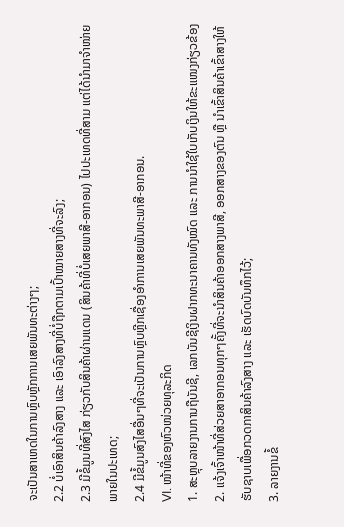ຈະເປັນສາເຫດໃນການຫຼົບຫຼັກການເສຍພັນທະຕ່າງໆ;
2.2 ບໍ່ເອົາສິນຄ້າລົງສາງ ແລະ ເອົາລົງສາງທີ່ບໍ່ຖືກຕາມເປົ້າໝາຍສາງທີ່ຈະລົງ;
2.3 ມີຂໍ້ມູນທີ່ສົງໄສ ກ່ຽວກັບສິນຄ້າຜ່ານແດນ (ສິນຄ້າທີ່ບໍ່ເສຍພາສີ-ອາກອນ) ໄປປະເທດທີ່ສາມ ແຕ່ໄດ້ນໍາມາຈໍາໜ່າຍພາຍໃນປະເທດ;
2.4 ມີຂໍ້ມູນສົງໄສອື່ນໆທີ່ຈະເປັນການຫຼົບຫຼີກເຊື່ອງອໍາການເສຍພັນທະພາສີ-ອາກອນ.
VI. ໜ້າທີ່ຂອງຫົວໜ່ວຍທຸລະກິດ
1. ສະຫຼຸບລາຍງານການຖືບັນຊີ, ເລກບັນຊີເງິນຝາກທະນາຄານທັງໝົດ ແລະ ການນໍາໃຊ້ໃບເກັບເງິນໃຫ້ຂະແໜງກ່ຽວຂ້ອງ
2. ແຈ້ງເຈົ້າໜ້າທີ່ສ່ວຍສາອາກອນທຸກໆຄັ້ງທີ່ຈະນໍາສິນຄ້າອອກສາງພາສີ, ອອກສາງຂອງຕົນ ຫຼື ນໍາເຂົ້າສິນຄ້າເຂົ້າສາງໃຫ້ຮັບຊາບເພື່ອກວດກາສິນຄ້າລົງສາງ ແລະ ເຮັດບົດບັນທຶກໄວ້;
3. ລາຍງານຂໍ້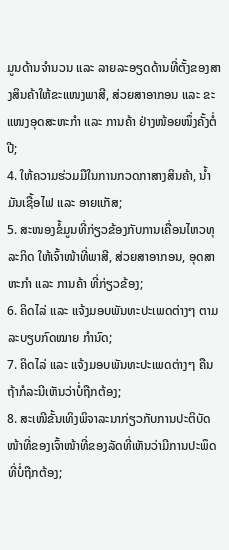ມູນດ້ານຈໍານວນ ແລະ ລາຍລະອຽດດ້ານທີ່ຕັ້ງຂອງສາງສິນຄ້າໃຫ້ຂະແໜງພາສີ, ສ່ວຍສາອາກອນ ແລະ ຂະແໜງອຸດສະຫະກໍາ ແລະ ການຄ້າ ຢ່າງໜ້ອຍໜຶ່ງຄັ້ງຕໍ່ປີ;
4. ໃຫ້ຄວາມຮ່ວມມືໃນການກວດກາສາງສິນຄ້າ, ນ້ຳມັນເຊື້ອໄຟ ເເລະ ອາຍແກັສ;
5. ສະໜອງຂໍ້ມູນທີ່ກ່ຽວຂ້ອງກັບການເຄື່ອນໄຫວທຸລະກິດ ໃຫ້ເຈົ້າໜ້າທີ່ພາສີ, ສ່ວຍສາອາກອນ, ອຸດສາຫະກໍາ ແລະ ການຄ້າ ທີ່ກ່ຽວຂ້ອງ;
6. ຄິດໄລ່ ເເລະ ແຈ້ງມອບພັນທະປະເພດຕ່າງໆ ຕາມລະບຽບກົດໝາຍ ກໍານົດ;
7. ຄິດໄລ່ ແລະ ແຈ້ງມອບພັນທະປະເພດຕ່າງໆ ຄືນຖ້າກໍລະນີເຫັນວ່າບໍ່ຖືກຕ້ອງ;
8. ສະເໜີຂັ້ນເທິງພິຈາລະນາກ່ຽວກັບການປະຕິບັດໜ້າທີ່ຂອງເຈົ້າໜ້າທີ່ຂອງລັດທີ່ເຫັນວ່າມີການປະພຶດທີ່ບໍ່ຖືກຕ້ອງ;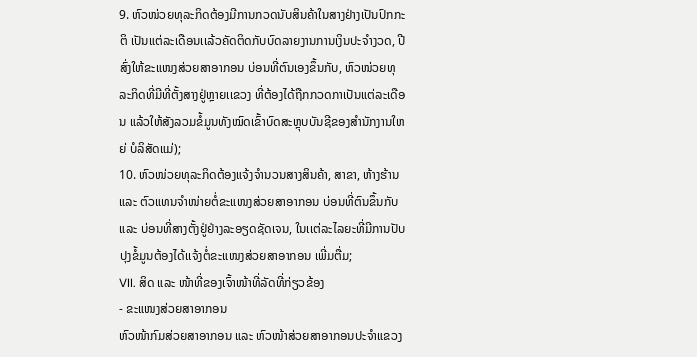9. ຫົວໜ່ວຍທຸລະກິດຕ້ອງມີການກວດນັບສິນຄ້າໃນສາງຢ່າງເປັນປົກກະຕິ ເປັນແຕ່ລະເດືອນເເລ້ວຄັດຕິດກັບບົດລາຍງານການເງິນປະຈໍາງວດ, ປີ ສົ່ງໃຫ້ຂະແໜງສ່ວຍສາອາກອນ ບ່ອນທີ່ຕົນເອງຂຶ້ນກັບ, ຫົວໜ່ວຍທຸລະກິດທີ່ມີທີ່ຕັ້ງສາງຢູ່ຫຼາຍເເຂວງ ທີ່ຕ້ອງໄດ້ຖືກກວດກາເປັນແຕ່ລະເດືອນ ແລ້ວໃຫ້ສັງລວມຂໍ້ມູນທັງໝົດເຂົ້າບົດສະຫຼຸບບັນຊີຂອງສໍານັກງານໃຫຍ່ ບໍລິສັດແມ່);
10. ຫົວໜ່ວຍທຸລະກິດຕ້ອງແຈ້ງຈໍານວນສາງສິນຄ້າ, ສາຂາ, ຫ້າງຮ້ານ ແລະ ຕົວແທນຈໍາໜ່າຍຕໍ່ຂະແໜງສ່ວຍສາອາກອນ ບ່ອນທີ່ຕົນຂຶ້ນກັບ ແລະ ບ່ອນທີ່ສາງຕັ້ງຢູ່ຢ່າງລະອຽດຊັດເຈນ, ໃນເເຕ່ລະໄລຍະທີ່ມີການປັບປຸງຂໍ້ມູນຕ້ອງໄດ້ເເຈ້ງຕໍ່ຂະແໜງສ່ວຍສາອາກອນ ເພີ່ມຕື່ມ;
VII. ສິດ ແລະ ໜ້າທີ່ຂອງເຈົ້າໜ້າທີ່ລັດທີ່ກ່ຽວຂ້ອງ
- ຂະແໜງສ່ວຍສາອາກອນ
ຫົວໜ້າກົມສ່ວຍສາອາກອນ ແລະ ຫົວໜ້າສ່ວຍສາອາກອນປະຈໍາແຂວງ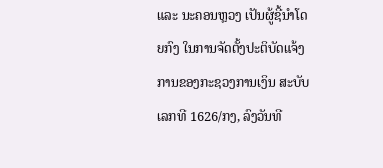ແລະ ນະຄອນຫຼວງ ເປັນຜູ້ຊີ້ນໍາໂດຍກົງ ໃນການຈັດຕັ້ງປະຕິບັດແຈ້ງການຂອງກະຊວງການເງິນ ສະບັບເລກທີ 1626/ກງ, ລົງວັນທີ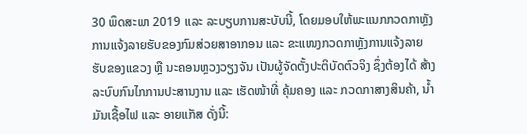30 ພຶດສະພາ 2019 ແລະ ລະບຽບການສະບັບນີ້, ໂດຍມອບໃຫ້ພະແນກກວດກາຫຼັງການແຈ້ງລາຍຮັບຂອງກົມສ່ວຍສາອາກອນ ແລະ ຂະແໜງກວດກາຫຼັງການແຈ້ງລາຍຮັບຂອງແຂວງ ຫຼື ນະຄອນຫຼວງວຽງຈັນ ເປັນຜູ້ຈັດຕັ້ງປະຕິບັດຕົວຈິງ ຊຶ່ງຕ້ອງໄດ້ ສ້າງລະບົບກົນໄກການປະສານງານ ແລະ ເຮັດໜ້າທີ່ ຄຸ້ມຄອງ ແລະ ກວດກາສາງສິນຄ້າ, ນ້ຳມັນເຊື້ອໄຟ ແລະ ອາຍແກັສ ດັ່ງນີ້: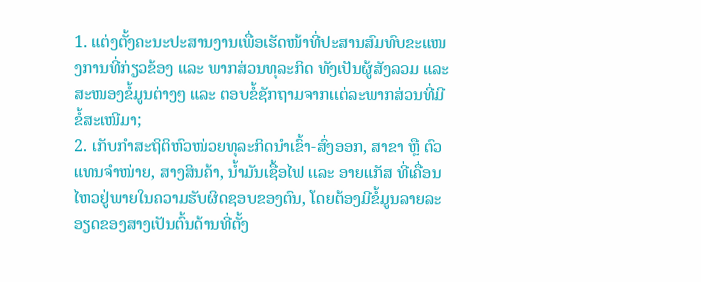1. ແຕ່ງຕັ້ງຄະນະປະສານງານເພື່ອເຮັດໜ້າທີ່ປະສານສົມທົບຂະແໜງການທີ່ກ່ຽວຂ້ອງ ແລະ ພາກສ່ວນທຸລະກິດ ທັງເປັນຜູ້ສັງລວມ ແລະ ສະໜອງຂໍ້ມູນຕ່າງໆ ແລະ ຕອບຂໍ້ຊັກຖາມຈາກເເຕ່ລະພາກສ່ວນທີ່ມີຂໍ້ສະເໜີມາ;
2. ເກັບກໍາສະຖິຕິຫົວໜ່ວຍທຸລະກິດນໍາເຂົ້າ-ສົ່ງອອກ, ສາຂາ ຫຼື ຕົວແທນຈໍາໜ່າຍ, ສາງສິນຄ້າ, ນ້ຳມັນເຊື້ອໄຟ ເເລະ ອາຍແກັສ ທີ່ເຄື່ອນໄຫວຢູ່ພາຍໃນຄວາມຮັບຜິດຊອບຂອງຕົນ, ໂດຍຕ້ອງມີຂໍ້ມູນລາຍລະອຽດຂອງສາງເປັນຕົ້ນດ້ານທີ່ຕັ້ງ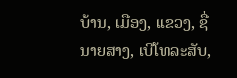ບ້ານ, ເມືອງ, ເເຂວງ, ຊື່ນາຍສາງ, ເບີໂທລະສັບ,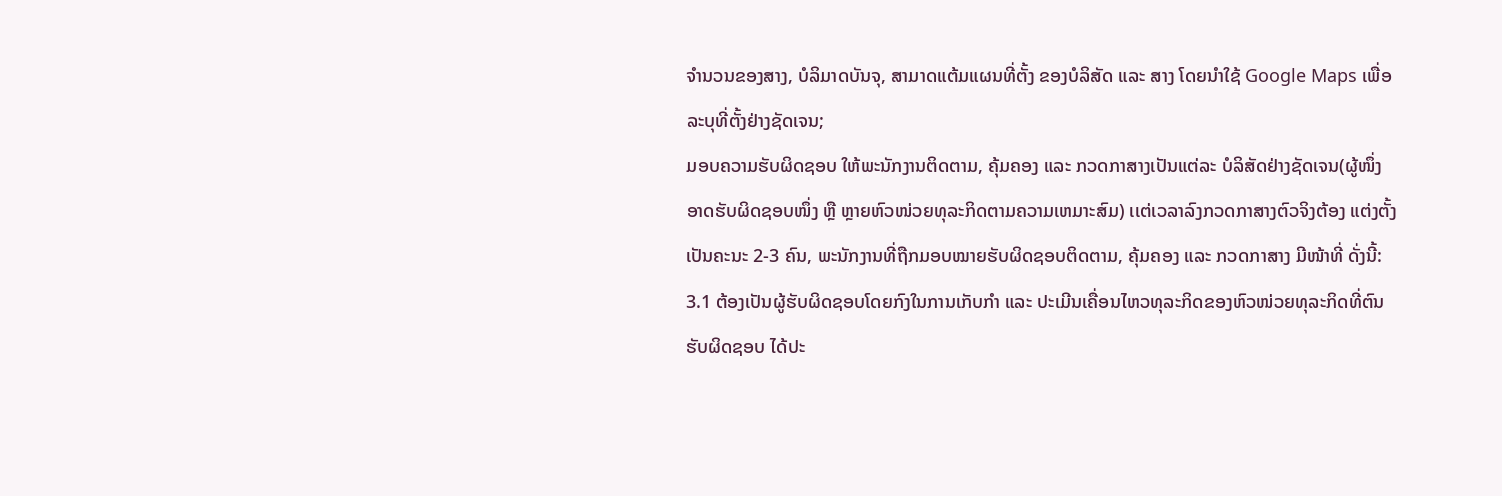ຈໍານວນຂອງສາງ, ບໍລິມາດບັນຈຸ, ສາມາດແຕ້ມແຜນທີ່ຕັ້ງ ຂອງບໍລິສັດ ແລະ ສາງ ໂດຍນໍາໃຊ້ Google Maps ເພື່ອລະບຸທີ່ຕັ້ງຢ່າງຊັດເຈນ;
ມອບຄວາມຮັບຜິດຊອບ ໃຫ້ພະນັກງານຕິດຕາມ, ຄຸ້ມຄອງ ແລະ ກວດກາສາງເປັນແຕ່ລະ ບໍລິສັດຢ່າງຊັດເຈນ(ຜູ້ໜຶ່ງ ອາດຮັບຜິດຊອບໜຶ່ງ ຫຼື ຫຼາຍຫົວໜ່ວຍທຸລະກິດຕາມຄວາມເຫມາະສົມ) ເເຕ່ເວລາລົງກວດກາສາງຕົວຈິງຕ້ອງ ແຕ່ງຕັ້ງເປັນຄະນະ 2-3 ຄົນ, ພະນັກງານທີ່ຖືກມອບໝາຍຮັບຜິດຊອບຕິດຕາມ, ຄຸ້ມຄອງ ແລະ ກວດກາສາງ ມີໜ້າທີ່ ດັ່ງນີ້:
3.1 ຕ້ອງເປັນຜູ້ຮັບຜິດຊອບໂດຍກົງໃນການເກັບກໍາ ແລະ ປະເມີນເຄື່ອນໄຫວທຸລະກິດຂອງຫົວໜ່ວຍທຸລະກິດທີ່ຕົນຮັບຜິດຊອບ ໄດ້ປະ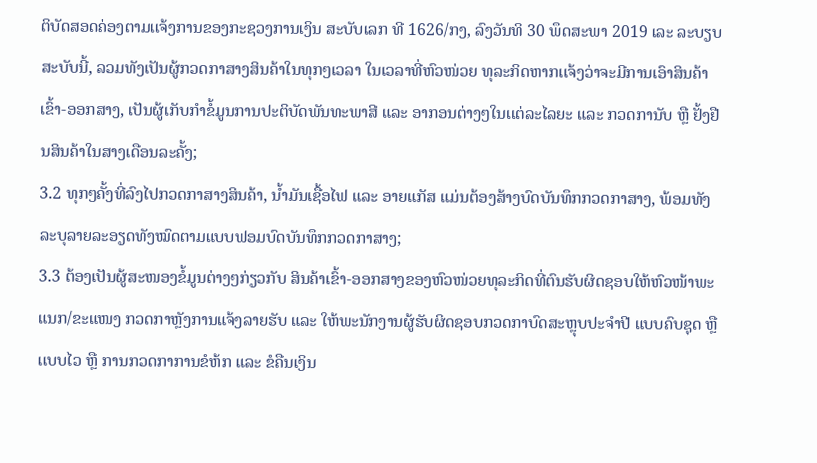ຕິບັດສອດຄ່ອງຕາມເເຈ້ງການຂອງກະຊວງການເງິນ ສະບັບເລກ ທີ 1626/ກງ, ລົງວັນທິ 30 ພຶດສະພາ 2019 ເລະ ລະບຽບສະບັບນີ້, ລວມທັງເປັນຜູ້ກວດກາສາງສິນຄ້າໃນທຸກໆເວລາ ໃນເວລາທີ່ຫົວໜ່ວຍ ທຸລະກິດຫາກເເຈ້ງວ່າຈະມີການເອົາສິນຄ້າເຂົ້າ-ອອກສາງ, ເປັນຜູ້ເກັບກໍາຂໍ້ມູນການປະຕິບັດພັນທະພາສີ ແລະ ອາກອນຕ່າງໆໃນເເຕ່ລະໄລຍະ ແລະ ກວດການັບ ຫຼື ຢັ້ງຢືນສິນຄ້າໃນສາງເດືອນລະຄັ້ງ;
3.2 ທຸກໆຄັ້ງທີ່ລົງໄປກວດກາສາງສິນຄ້າ, ນ້ຳມັນເຊື້ອໄຟ ແລະ ອາຍແກັສ ແມ່ນຕ້ອງສ້າງບົດບັນທຶກກວດກາສາງ, ພ້ອມທັງລະບຸລາຍລະອຽດທັງໝົດຕາມແບບຟອມບົດບັນທຶກກວດກາສາງ;
3.3 ຕ້ອງເປັນຜູ້ສະໜອງຂໍ້ມູນຕ່າງໆກ່ຽວກັບ ສິນຄ້າເຂົ້າ-ອອກສາງຂອງຫົວໜ່ວຍທຸລະກິດທີ່ຕົນຮັບຜິດຊອບໃຫ້ຫົວໜ້າພະແນກ/ຂະແໜງ ກວດກາຫຼັງການແຈ້ງລາຍຮັບ ແລະ ໃຫ້ພະນັກງານຜູ້ຮັບຜິດຊອບກວດກາບົດສະຫຼຸບປະຈໍາປີ ແບບຄົບຊຸດ ຫຼື ເເບບໄວ ຫຼື ການກວດກາການຂໍຫ້ກ ແລະ ຂໍຄືນເງິນ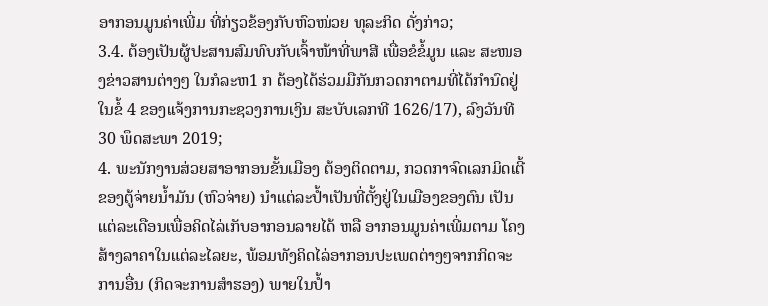ອາກອນມູນຄ່າເພີ່ມ ທີ່ກ່ຽວຂ້ອງກັບຫົວໜ່ວຍ ທຸລະກິດ ດັ່ງກ່າວ;
3.4. ຕ້ອງເປັນຜູ້ປະສານສົມທົບກັບເຈົ້າໜ້າທີ່ພາສີ ເພື່ອຂໍຂໍ້ມູນ ແລະ ສະໜອງຂ່າວສານຕ່າງໆ ໃນກໍລະຫ1 ກ ຕ້ອງໄດ້ຮ່ວມມືກັນກວດກາຕາມທີ່ໄດ້ກໍານົດຢູ່ໃນຂໍ້ 4 ຂອງເເຈ້ງການກະຊວງການເງິນ ສະບັບເລກທີ 1626/17), ລົງວັນທີ 30 ພຶດສະພາ 2019;
4. ພະນັກງານສ່ວຍສາອາກອນຂັ້ນເມືອງ ຕ້ອງຕິດຕາມ, ກວດກາຈົດເລກມິດເຕີ້ຂອງຕູ້ຈ່າຍນໍ້າມັນ (ຫົວຈ່າຍ) ນໍາແຕ່ລະປ້ຳເປັນທີ່ຕັ້ງຢູ່ໃນເມືອງຂອງຕົນ ເປັນແຕ່ລະເດືອນເພື່ອຄິດໄລ່ເກັບອາກອນລາຍໄດ້ ຫລື ອາກອນມູນຄ່າເພີ່ມຕາມ ໂຄງສ້າງລາຄາໃນແຕ່ລະໄລຍະ, ພ້ອມທັງຄິດໄລ່ອາກອນປະເພດຕ່າງໆຈາກກິດຈະການອື່ນ (ກິດຈະການສໍາຮອງ) ພາຍໃນປໍ້າ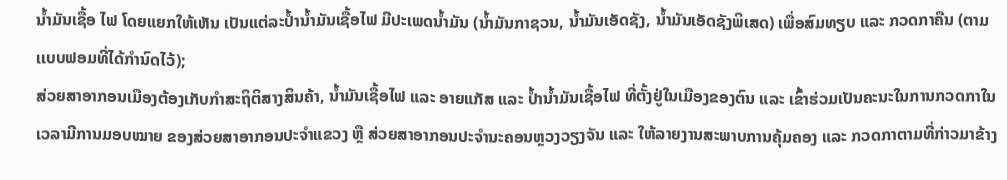ນໍ້າມັນເຊື້ອ ໄຟ ໂດຍແຍກໃຫ້ເຫັນ ເປັນແຕ່ລະປໍ້ານ້ຳມັນເຊື້ອໄຟ ມີປະເພດນໍ້າມັນ (ນໍ້າມັນກາຊວນ, ນ້ຳມັນເອັດຊັງ, ນ້ຳມັນເອັດຊັງພິເສດ) ເພື່ອສົມທຽບ ແລະ ກວດກາຄືນ (ຕາມເເບບຟອມທີ່ໄດ້ກໍານົດໄວ້);
ສ່ວຍສາອາກອນເມືອງຕ້ອງເກັບກໍາສະຖິຕິສາງສິນຄ້າ, ນ້ຳມັນເຊື້ອໄຟ ແລະ ອາຍແກັສ ແລະ ປໍ້ານ້ຳມັນເຊື້ອໄຟ ທີ່ຕັ້ງຢູ່ໃນເມືອງຂອງຕົນ ແລະ ເຂົ້າຮ່ວມເປັນຄະນະໃນການກວດກາໃນເວລາມີການມອບໝາຍ ຂອງສ່ວຍສາອາກອນປະຈໍາແຂວງ ຫຼື ສ່ວຍສາອາກອນປະຈໍານະຄອນຫຼວງວຽງຈັນ ແລະ ໃຫ້ລາຍງານສະພາບການຄຸ້ມຄອງ ແລະ ກວດກາຕາມທີ່ກ່າວມາຂ້າງ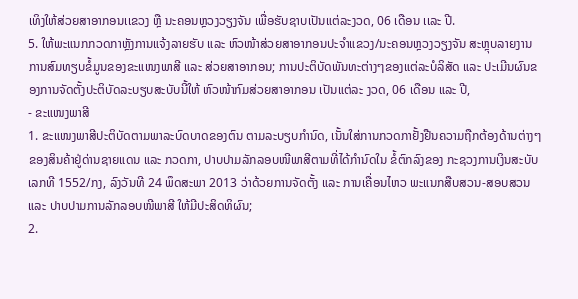ເທິງໃຫ້ສ່ວຍສາອາກອນເເຂວງ ຫຼື ນະຄອນຫຼວງວຽງຈັນ ເພື່ອຮັບຊາບເປັນແຕ່ລະງວດ, 06 ເດືອນ ເເລະ ປີ.
5. ໃຫ້ພະແນກກວດກາຫຼັງການແຈ້ງລາຍຮັບ ແລະ ຫົວໜ້າສ່ວຍສາອາກອນປະຈໍາແຂວງ/ນະຄອນຫຼວງວຽງຈັນ ສະຫຼຸບລາຍງານການສົມທຽບຂໍ້ມູນຂອງຂະແໜງພາສີ ແລະ ສ່ວຍສາອາກອນ; ການປະຕິບັດພັນທະຕ່າງໆຂອງແຕ່ລະບໍລິສັດ ແລະ ປະເມີນຜົນຂອງການຈັດຕັ້ງປະຕິບັດລະບຽບສະບັບນີ້ໃຫ້ ຫົວໜ້າກົມສ່ວຍສາອາກອນ ເປັນແຕ່ລະ ງວດ, 06 ເດືອນ ແລະ ປີ,
- ຂະແໜງພາສີ
1. ຂະແໜງພາສີປະຕິບັດຕາມພາລະບົດບາດຂອງຕົນ ຕາມລະບຽບກໍານົດ, ເນັ້ນໃສ່ການກວດກາຢັ້ງຢືນຄວາມຖືກຕ້ອງດ້ານຕ່າງໆຂອງສິນຄ້າຢູ່ດ່ານຊາຍແດນ ແລະ ກວດກາ, ປາບປາມລັກລອບໜີພາສີຕາມທີ່ໄດ້ກໍານົດໃນ ຂໍ້ຕົກລົງຂອງ ກະຊວງການເງິນສະບັບເລກທີ 1552/ກງ, ລົງວັນທີ 24 ພຶດສະພາ 2013 ວ່າດ້ວຍການຈັດຕັ້ງ ແລະ ການເຄື່ອນໄຫວ ພະແນກສືບສວນ-ສອບສວນ ແລະ ປາບປາມການລັກລອບໜີພາສີ ໃຫ້ມີປະສິດທິຜົນ;
2.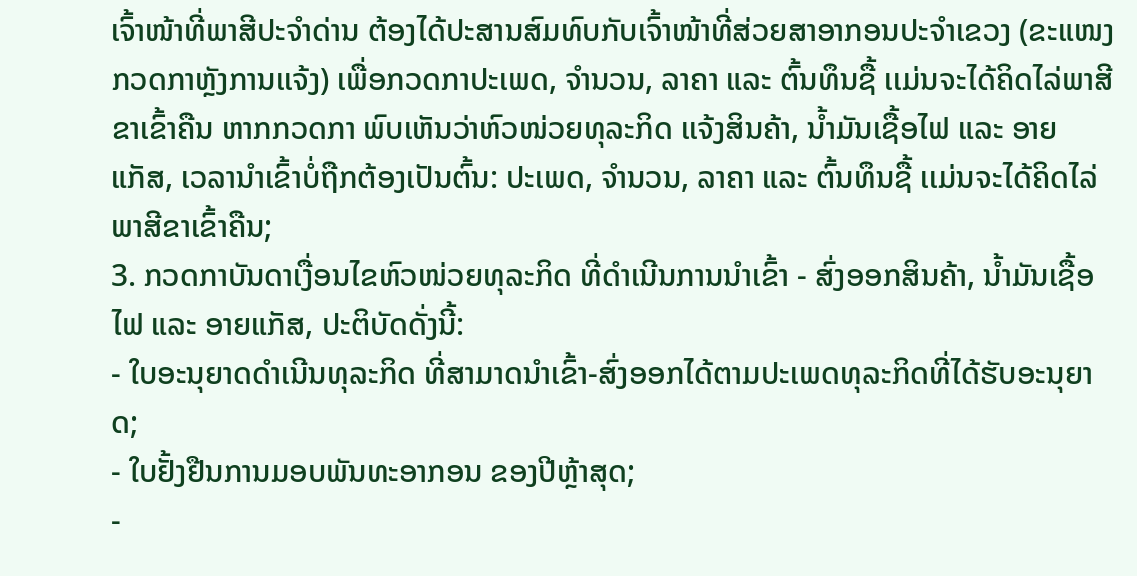ເຈົ້າໜ້າທີ່ພາສີປະຈໍາດ່ານ ຕ້ອງໄດ້ປະສານສົມທົບກັບເຈົ້າໜ້າທີ່ສ່ວຍສາອາກອນປະຈໍາເຂວງ (ຂະແໜງກວດກາຫຼັງການເເຈ້ງ) ເພື່ອກວດກາປະເພດ, ຈໍານວນ, ລາຄາ ແລະ ຕົ້ນທຶນຊື້ ເເມ່ນຈະໄດ້ຄິດໄລ່ພາສີຂາເຂົ້າຄືນ ຫາກກວດກາ ພົບເຫັນວ່າຫົວໜ່ວຍທຸລະກິດ ເເຈ້ງສິນຄ້າ, ນ້ຳມັນເຊື້ອໄຟ ແລະ ອາຍແກັສ, ເວລານໍາເຂົ້າບໍ່ຖືກຕ້ອງເປັນຕົ້ນ: ປະເພດ, ຈໍານວນ, ລາຄາ ແລະ ຕົ້ນທຶນຊື້ ເເມ່ນຈະໄດ້ຄິດໄລ່ພາສີຂາເຂົ້າຄືນ;
3. ກວດກາບັນດາເງື່ອນໄຂຫົວໜ່ວຍທຸລະກິດ ທີ່ດໍາເນີນການນໍາເຂົ້າ - ສົ່ງອອກສິນຄ້າ, ນ້ຳມັນເຊື້ອໄຟ ແລະ ອາຍແກັສ, ປະຕິບັດດັ່ງນີ້:
- ໃບອະນຸຍາດດໍາເນີນທຸລະກິດ ທີ່ສາມາດນໍາເຂົ້າ-ສົ່ງອອກໄດ້ຕາມປະເພດທຸລະກິດທີ່ໄດ້ຮັບອະນຸຍາດ;
- ໃບຢັ້ງຢືນການມອບພັນທະອາກອນ ຂອງປີຫຼ້າສຸດ;
-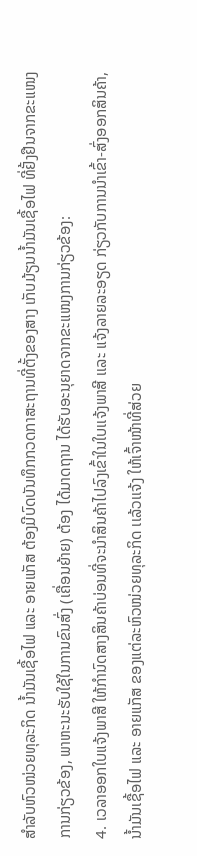ສໍາລັບຫົວໜ່ວຍທຸລະກິດ ນໍ້າມັນເຊື້ອໄຟ ແລະ ອາຍແກັສ ຕ້ອງມີບົດບັນທຶກກວດກາສະຖານທີ່ຕັ້ງຂອງສາງ ເກັບມ້ຽນນ້ຳມັນເຊື້ອໄຟ ທີ່ຢັ້ງຢືນຈາກຂະແໜງການກ່ຽວຂ້ອງ, ພາຫະນະຮັບໃຊ້ໃນການຂົນສົ່ງ (ເຄື່ອນຍ້າຍ) ຕ້ອງ ໄດ້ມາດຖານ ໄດ້ຮັບອະນຸຍາດຈາກຂະແໜງການກ່ຽວຂ້ອງ:
4. ເວລາອອກໃບແຈ້ງພາສີ ໃຫ້ກໍານົດສາງສິນຄ້າບ່ອນທີ່ຈະນໍາສິນຄ້າໄປລົງເຂົ້າໃນໃບເເຈ້ງພາສີ ເເລະ ແຈ້ງລາຍລະອຽດ ກ່ຽວກັບການນໍາເຂົ້າ-ສົ່ງອອກສິນຄ້າ, ນ້ຳມັນເຊື້ອໄຟ ແລະ ອາຍແກັສ ຂອງແຕ່ລະຫົວໜ່ວຍທຸລະກິດ ເເລ້ວເເຈ້ງ ໃຫ້ເຈົ້າໜ້າທີ່ສ່ວຍ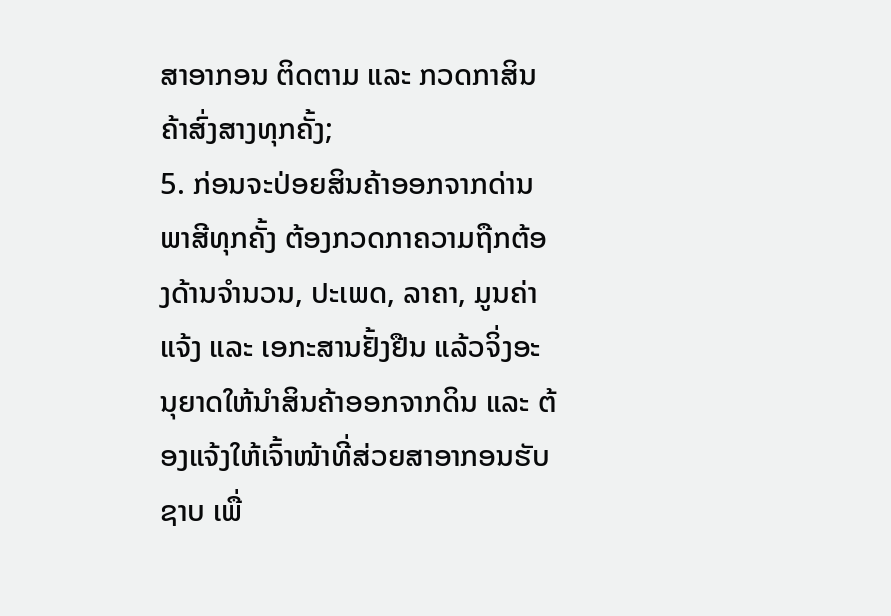ສາອາກອນ ຕິດຕາມ ແລະ ກວດກາສິນຄ້າສົ່ງສາງທຸກຄັ້ງ;
5. ກ່ອນຈະປ່ອຍສິນຄ້າອອກຈາກດ່ານພາສີທຸກຄັ້ງ ຕ້ອງກວດກາຄວາມຖືກຕ້ອງດ້ານຈໍານວນ, ປະເພດ, ລາຄາ, ມູນຄ່າ ແຈ້ງ ແລະ ເອກະສານຢັ້ງຢືນ ແລ້ວຈິ່ງອະນຸຍາດໃຫ້ນໍາສິນຄ້າອອກຈາກດິນ ແລະ ຕ້ອງແຈ້ງໃຫ້ເຈົ້າໜ້າທີ່ສ່ວຍສາອາກອນຮັບຊາບ ເພື່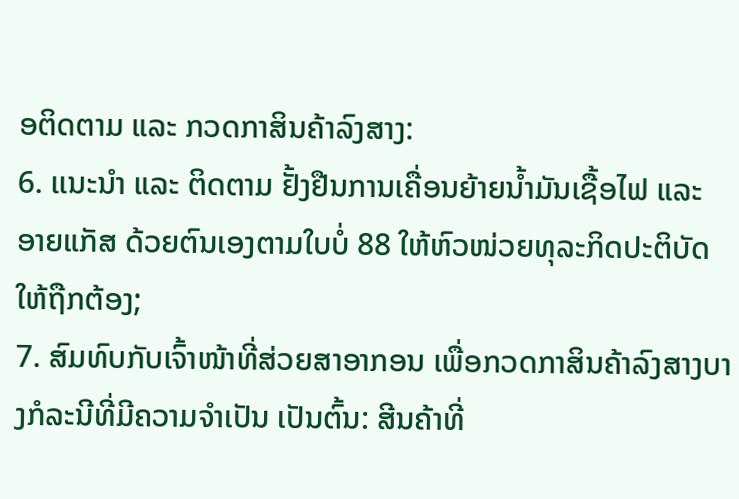ອຕິດຕາມ ແລະ ກວດກາສິນຄ້າລົງສາງ:
6. ເເນະນໍາ ແລະ ຕິດຕາມ ຢັ້ງຢືນການເຄື່ອນຍ້າຍນໍ້າມັນເຊື້ອໄຟ ແລະ ອາຍແກັສ ດ້ວຍຕົນເອງຕາມໃບບໍ່ 88 ໃຫ້ຫົວໜ່ວຍທຸລະກິດປະຕິບັດໃຫ້ຖືກຕ້ອງ;
7. ສົມທົບກັບເຈົ້າໜ້າທີ່ສ່ວຍສາອາກອນ ເພື່ອກວດກາສິນຄ້າລົງສາງບາງກໍລະນີທີ່ມີຄວາມຈໍາເປັນ ເປັນຕົ້ນ: ສີນຄ້າທີ່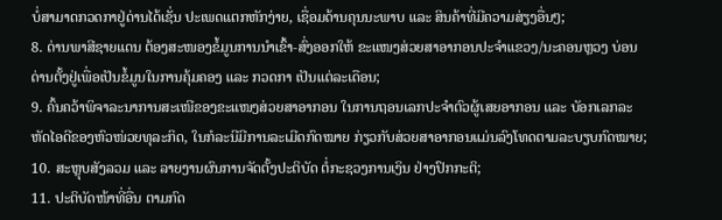ບໍ່ສາມາດກວດກາຢູ່ດ່ານໄດ້ເຊັ່ນ ປະເພດແຕກຫັກງ່າຍ, ເຊື່ອມດ້ານຄຸນນະພາບ ແລະ ສິນຄ້າທີ່ມີຄວາມສ່ຽງອື່ນໆ;
8. ດ່ານພາສີຊາຍແດນ ຕ້ອງສະໜອງຂໍ້ມູນການນໍາເຂົ້າ-ສົ່ງອອກໃຫ້ ຂະແໜງສ່ວຍສາອາກອນປະຈໍາແຂວງ/ນະຄອນຫຼວງ ບ່ອນດ່ານຕັ້ງຢູ່ເພື່ອເປັນຂໍ້ມູນໃນການຄຸ້ມຄອງ ແລະ ກວດກາ ເປັນແຕ່ລະເດືອນ;
9. ຄົ້ນຄວ້າພິຈາລະນາການສະເໜີຂອງຂະແໜງສ່ວຍສາອາກອນ ໃນການຖອນເລກປະຈໍາຕົວຜູ້ເສຍອາກອນ ເເລະ ບັອກເລກລະຫັດໄອດີຂອງຫົວໜ່ວຍທຸລະກິດ, ໃນກໍລະນີມີການລະເມີດກົດໝາຍ ກ່ຽວກັບສ່ວຍສາອາກອນແມ່ນລົງໂທດຕາມລະບຽບກົດໝາຍ;
10. ສະຫຼຸບສັງລວມ ແລະ ລາຍງານຜົນການຈັດຕັ້ງປະຕິບັດ ຕໍ່ກະຊວງການເງິນ ຢ່າງປົກກະຕິ;
11. ປະຕິບັດໜ້າທີ່ອື່ນ ຕາມກົດ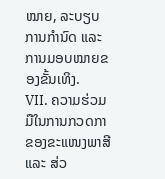ໝາຍ, ລະບຽບການກໍານົດ ແລະ ການມອບໝາຍຂອງຂັ້ນເທິງ.
VII. ຄວາມຮ່ວມມືໃນການກວດກາຂອງຂະແໜງພາສີ ແລະ ສ່ວ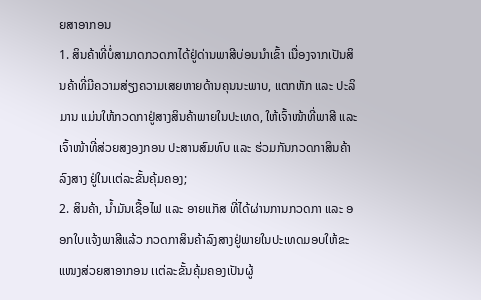ຍສາອາກອນ
1. ສິນຄ້າທີ່ບໍ່ສາມາດກວດກາໄດ້ຢູ່ດ່ານພາສີບ່ອນນໍາເຂົ້າ ເນື່ອງຈາກເປັນສິນຄ້າທີ່ມີຄວາມສ່ຽງຄວາມເສຍຫາຍດ້ານຄຸນນະພາບ, ແຕກຫັກ ແລະ ປະລິມານ ແມ່ນໃຫ້ກວດກາຢູ່ສາງສິນຄ້າພາຍໃນປະເທດ, ໃຫ້ເຈົ້າໜ້າທີ່ພາສີ ແລະ ເຈົ້າໜ້າທີ່ສ່ວຍສງອງກອນ ປະສານສົມທົບ ແລະ ຮ່ວມກັນກວດກາສິນຄ້າລົງສາງ ຢູ່ໃນເເຕ່ລະຂັ້ນຄຸ້ມຄອງ;
2. ສິນຄ້າ, ນ້ຳມັນເຊື້ອໄຟ ແລະ ອາຍແກັສ ທີ່ໄດ້ຜ່ານການກວດກາ ແລະ ອອກໃບແຈ້ງພາສີແລ້ວ ກວດກາສິນຄ້າລົງສາງຢູ່ພາຍໃນປະເທດມອບໃຫ້ຂະແໜງສ່ວຍສາອາກອນ ເເຕ່ລະຂັ້ນຄຸ້ມຄອງເປັນຜູ້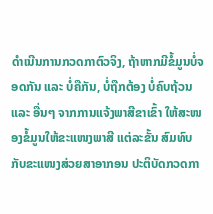ດໍາເນີນການກວດກາຕົວຈິງ, ຖ້າຫາກມີຂໍ້ມູນບໍ່ຈອດກັນ ແລະ ບໍ່ຄືກັນ, ບໍ່ຖືກຕ້ອງ ບໍ່ຄົບຖ້ວນ ແລະ ອື່ນໆ ຈາກການແຈ້ງພາສີຂາເຂົ້າ ໃຫ້ສະໜອງຂໍ້ມູນໃຫ້ຂະແໜງພາສີ ແຕ່ລະຂັ້ນ ສົມທົບກັບຂະແໜງສ່ວຍສາອາກອນ ປະຕິບັດກວດກາ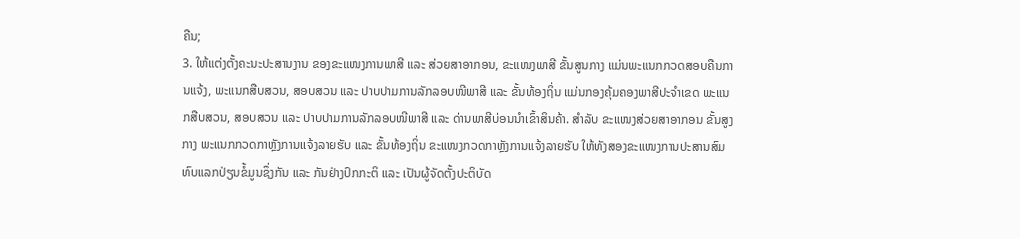ຄືນ;
3. ໃຫ້ແຕ່ງຕັ້ງຄະນະປະສານງານ ຂອງຂະແໜງການພາສີ ແລະ ສ່ວຍສາອາກອນ, ຂະແໜງພາສີ ຂັ້ນສູນກາງ ແມ່ນພະແນກກວດສອບຄືນການແຈ້ງ, ພະແນກສືບສວນ, ສອບສວນ ແລະ ປາບປາມການລັກລອບໜີພາສີ ແລະ ຂັ້ນທ້ອງຖິ່ນ ແມ່ນກອງຄຸ້ມຄອງພາສີປະຈໍາເຂດ ພະແນກສືບສວນ, ສອບສວນ ແລະ ປາບປາມການລັກລອບໜີພາສີ ແລະ ດ່ານພາສີບ່ອນນໍາເຂົ້າສິນຄ້າ. ສໍາລັບ ຂະແໜງສ່ວຍສາອາກອນ ຂັ້ນສູງກາງ ພະແນກກວດກາຫຼັງການເເຈ້ງລາຍຮັບ ແລະ ຂັ້ນທ້ອງຖິ່ນ ຂະແໜງກວດກາຫຼັງການແຈ້ງລາຍຮັບ ໃຫ້ທັງສອງຂະແໜງການປະສານສົມທົບແລກປ່ຽນຂໍ້ມູນຊຶ່ງກັນ ແລະ ກັນຢ່າງປົກກະຕິ ແລະ ເປັນຜູ້ຈັດຕັ້ງປະຕິບັດ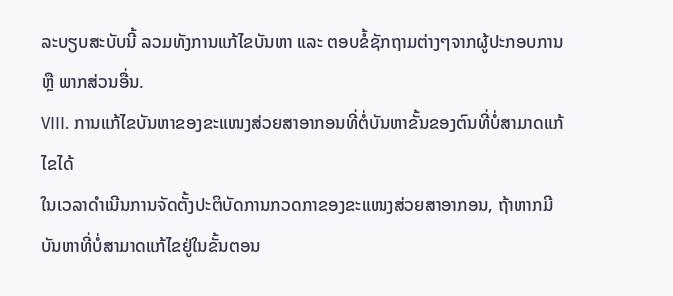ລະບຽບສະບັບນີ້ ລວມທັງການແກ້ໄຂບັນຫາ ແລະ ຕອບຂໍ້ຊັກຖາມຕ່າງໆຈາກຜູ້ປະກອບການ ຫຼື ພາກສ່ວນອື່ນ.
VIII. ການແກ້ໄຂບັນຫາຂອງຂະແໜງສ່ວຍສາອາກອນທີ່ຕໍ່ບັນຫາຂັ້ນຂອງຕົນທີ່ບໍ່ສາມາດແກ້ໄຂໄດ້
ໃນເວລາດໍາເນີນການຈັດຕັ້ງປະຕິບັດການກວດກາຂອງຂະແໜງສ່ວຍສາອາກອນ, ຖ້າຫາກມີບັນຫາທີ່ບໍ່ສາມາດແກ້ໄຂຢູ່ໃນຂັ້ນຕອນ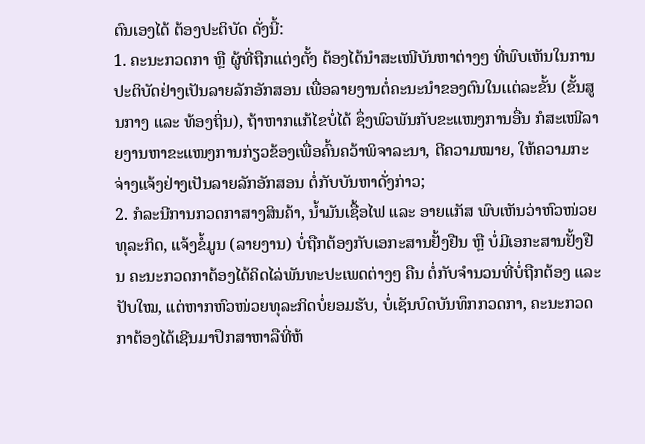ຕົນເອງໄດ້ ຕ້ອງປະຕິບັດ ດັ່ງນີ້:
1. ຄະນະກວດກາ ຫຼື ຜູ້ທີ່ຖືກແຕ່ງຕັ້ງ ຕ້ອງໄດ້ນໍາສະເໜີບັນຫາຕ່າງໆ ທີ່ພົບເຫັນໃນການປະຕິບັດຢ່າງເປັນລາຍລັກອັກສອນ ເພື່ອລາຍງານຕໍ່ຄະນະນໍາຂອງຕົນໃນເເຕ່ລະຂັ້ນ (ຂັ້ນສູນກາງ ແລະ ທ້ອງຖິ່ນ), ຖ້າຫາກແກ້ໄຂບໍ່ໄດ້ ຊຶ່ງພົວພັນກັບຂະແໜງການອື່ນ ກໍສະເໜີລາຍງານຫາຂະແໜງການກ່ຽວຂ້ອງເພື່ອຄົ້ນຄວ້າພິຈາລະນາ, ຕີຄວາມໝາຍ, ໃຫ້ຄວາມກະຈ່າງແຈ້ງຢ່າງເປັນລາຍລັກອັກສອນ ຕໍ່ກັບບັນຫາດັ່ງກ່າວ;
2. ກໍລະນີການກວດກາສາງສິນຄ້າ, ນ້ຳມັນເຊື້ອໄຟ ແລະ ອາຍແກັສ ພົບເຫັນວ່າຫົວໜ່ວຍທຸລະກິດ, ແຈ້ງຂໍ້ມູນ (ລາຍງານ) ບໍ່ຖືກຕ້ອງກັບເອກະສານຢັ້ງຢືນ ຫຼື ບໍ່ມີເອກະສານຢັ້ງຢືນ ຄະນະກວດກາຕ້ອງໄດ້ຄິດໄລ່ພັນທະປະເພດຕ່າງໆ ຄືນ ຕໍ່ກັບຈໍານວນທີ່ບໍ່ຖືກຕ້ອງ ແລະ ປັບໃໝ, ແຕ່ຫາກຫົວໜ່ວຍທຸລະກິດບໍ່ຍອມຮັບ, ບໍ່ເຊັນບົດບັນທຶກກວດກາ, ຄະນະກວດກາຕ້ອງໄດ້ເຊີນມາປຶກສາຫາລືທີ່ຫ້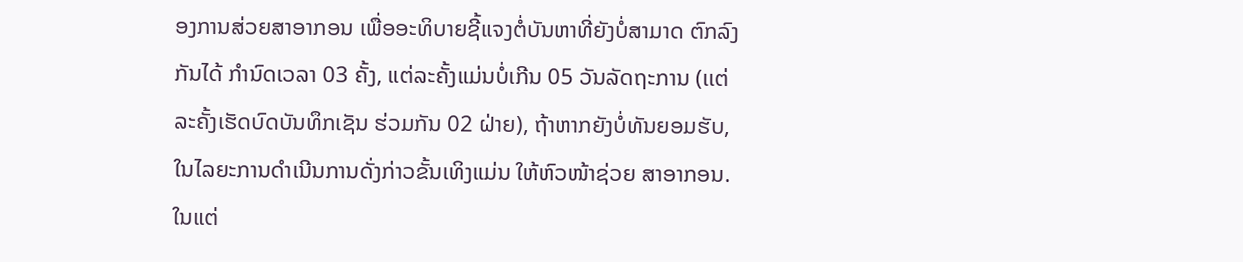ອງການສ່ວຍສາອາກອນ ເພື່ອອະທິບາຍຊີ້ແຈງຕໍ່ບັນຫາທີ່ຍັງບໍ່ສາມາດ ຕົກລົງກັນໄດ້ ກໍານົດເວລາ 03 ຄັ້ງ, ແຕ່ລະຄັ້ງແມ່ນບໍ່ເກີນ 05 ວັນລັດຖະການ (ເເຕ່ລະຄັ້ງເຮັດບົດບັນທຶກເຊັນ ຮ່ວມກັນ 02 ຝ່າຍ), ຖ້າຫາກຍັງບໍ່ທັນຍອມຮັບ, ໃນໄລຍະການດໍາເນີນການດັ່ງກ່າວຂັ້ນເທິງແມ່ນ ໃຫ້ຫົວໜ້າຊ່ວຍ ສາອາກອນ. ໃນແຕ່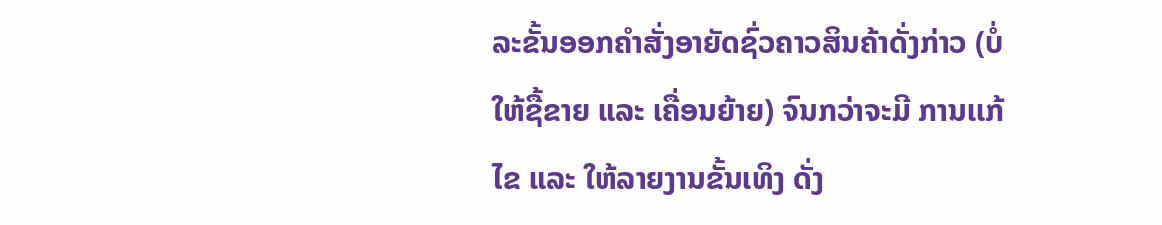ລະຂັ້ນອອກຄໍາສັ່ງອາຍັດຊົ່ວຄາວສິນຄ້າດັ່ງກ່າວ (ບໍ່ໃຫ້ຊື້ຂາຍ ແລະ ເຄື່ອນຍ້າຍ) ຈົນກວ່າຈະມີ ການເເກ້ໄຂ ແລະ ໃຫ້ລາຍງານຂັ້ນເທິງ ດັ່ງ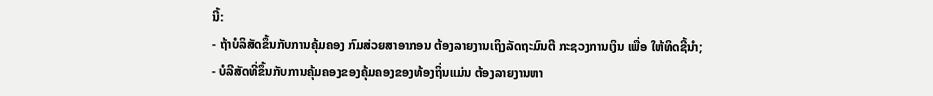ນີ້:
- ຖ້າບໍລິສັດຂຶ້ນກັບການຄຸ້ມຄອງ ກົມສ່ວຍສາອາກອນ ຕ້ອງລາຍງານເຖິງລັດຖະມົນຕີ ກະຊວງການເງິນ ເພື່ອ ໃຫ້ທິດຊີ້ນໍາ;
- ບໍລີສັດທີ່ຂຶ້ນກັບການຄຸ້ມຄອງຂອງຄຸ້ມຄອງຂອງທ້ອງຖິ່ນແມ່ນ ຕ້ອງລາຍງານຫາ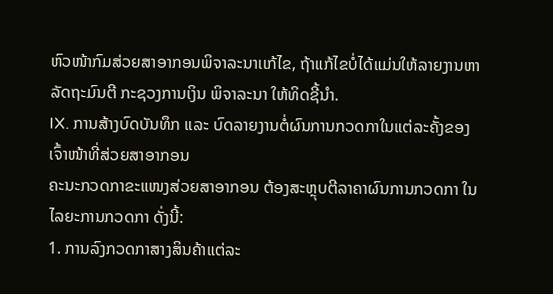ຫົວໜ້າກົມສ່ວຍສາອາກອນພິຈາລະນາເເກ້ໄຂ, ຖ້າແກ້ໄຂບໍ່ໄດ້ແມ່ນໃຫ້ລາຍງານຫາ ລັດຖະມົນຕີ ກະຊວງການເງິນ ພິຈາລະນາ ໃຫ້ທິດຊີ້ນໍາ.
IX. ການສ້າງບົດບັນທຶກ ແລະ ບົດລາຍງານຕໍ່ຜົນການກວດກາໃນແຕ່ລະຄັ້ງຂອງເຈົ້າໜ້າທີ່ສ່ວຍສາອາກອນ
ຄະນະກວດກາຂະແໜງສ່ວຍສາອາກອນ ຕ້ອງສະຫຼຸບຕີລາຄາຜົນການກວດກາ ໃນໄລຍະການກວດກາ ດັ່ງນີ້:
1. ການລົງກວດກາສາງສິນຄ້າແຕ່ລະ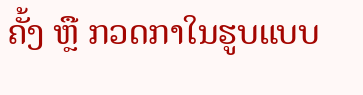ຄັ້ງ ຫຼື ກວດກາໃນຮູບແບບ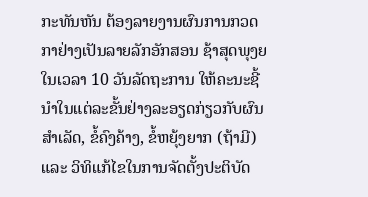ກະທັນຫັນ ຕ້ອງລາຍງານຜົນການກວດກາຢ່າງເປັນລາຍລັກອັກສອນ ຊ້າສຸດພຸງຍໃນເວລາ 10 ວັນລັດຖະການ ໃຫ້ຄະນະຊີ້ນໍາໃນແຕ່ລະຂັ້ນຢ່າງລະອຽດກ່ຽວກັບຜົນສໍາເລັດ, ຂໍ້ຄົງຄ້າງ, ຂໍ້ຫຍຸ້ງຍາກ (ຖ້າມີ) ແລະ ວິທິແກ້ໄຂໃນການຈັດຕັ້ງປະຕິບັດ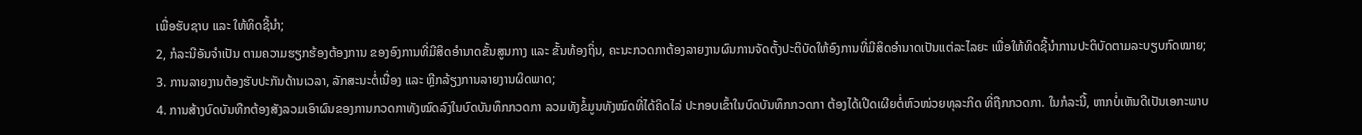ເພື່ອຮັບຊາບ ແລະ ໃຫ້ທິດຊີ້ນໍາ;
2, ກໍລະນີອັນຈໍາເປັນ ຕາມຄວາມຮຽກຮ້ອງຕ້ອງການ ຂອງອົງການທີ່ມີສິດອໍານາດຂັ້ນສູນກາງ ແລະ ຂັ້ນທ້ອງຖິ່ນ, ຄະນະກວດກາຕ້ອງລາຍງານຜົນການຈັດຕັ້ງປະຕິບັດໃຫ້ອົງການທີ່ມີສິດອໍານາດເປັນແຕ່ລະໄລຍະ ເພື່ອໃຫ້ທິດຊີ້ນໍາການປະຕິບັດຕາມລະບຽບກົດໝາຍ;
3. ການລາຍງານຕ້ອງຮັບປະກັນດ້ານເວລາ, ລັກສະນະຕໍ່ເນື່ອງ ແລະ ຫຼີກລ້ຽງການລາຍງານຜິດພາດ;
4. ການສ້າງບົດບັນທືກຕ້ອງສັງລວມເອົາຜົນຂອງການກວດກາທັງໝົດລົງໃນບົດບັນທຶກກວດກາ ລວມທັງຂໍ້ມູນທັງໝົດທີ່ໄດ້ຄິດໄລ່ ປະກອບເຂົ້າໃນບົດບັນທຶກກວດກາ ຕ້ອງໄດ້ເປີດເຜີຍຕໍ່ຫົວໜ່ວຍທຸລະກິດ ທີ່ຖືກກວດກາ. ໃນກໍລະນີ້, ຫາກບໍ່ເຫັນດີເປັນເອກະພາບ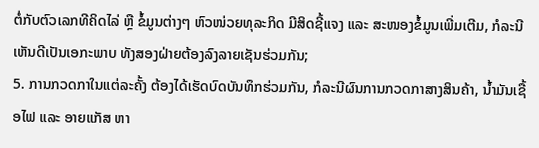ຕໍ່ກັບຕົວເລກທີຄິດໄລ່ ຫຼື ຂໍ້ມູນຕ່າງໆ ຫົວໜ່ວຍທຸລະກິດ ມີສິດຊີ້ແຈງ ແລະ ສະໜອງຂໍ້ມູນເພີ່ມເຕີມ, ກໍລະນີເຫັນດີເປັນເອກະພາບ ທັງສອງຝ່າຍຕ້ອງລົງລາຍເຊັນຮ່ວມກັນ;
5. ການກວດກາໃນແຕ່ລະຄັ້ງ ຕ້ອງໄດ້ເຮັດບົດບັນທຶກຮ່ວມກັນ, ກໍລະນີຜົນການກວດກາສາງສິນຄ້າ, ນ້ຳມັນເຊື້ອໄຟ ແລະ ອາຍແກັສ ຫາ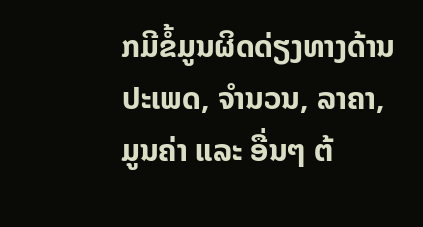ກມີຂໍ້ມູນຜິດດ່ຽງທາງດ້ານປະເພດ, ຈໍານວນ, ລາຄາ, ມູນຄ່າ ແລະ ອື່ນໆ ຕ້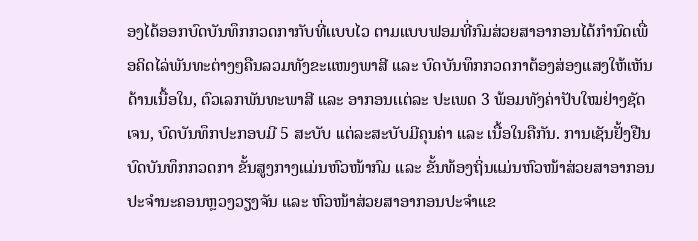ອງໄດ້ອອກບົດບັນທຶກກວດກາກັບທີ່ເເບບໄວ ຕາມແບບຟອມທີ່ກົມສ່ວຍສາອາກອນໄດ້ກໍານົດເພື່ອຄິດໄລ່ພັນທະຕ່າງໆຄືນລວມທັງຂະແໜງພາສີ ແລະ ບົດບັນທຶກກວດກາຕ້ອງສ່ອງແສງໃຫ້ເຫັນດ້ານເນື້ອໃນ, ຕົວເລກພັນທະພາສີ ແລະ ອາກອນເເຕ່ລະ ປະເພດ 3 ພ້ອມທັງຄ່າປັບໃໝຢ່າງຊັດເຈນ, ບົດບັນທຶກປະກອບມີ 5 ສະບັບ ເເຕ່ລະສະບັບມີຄຸນຄ່າ ແລະ ເນື້ອໃນຄືກັນ. ການເຊັນຢັ້ງຢືນບົດບັນທຶກກວດກາ ຂັ້ນສູງກາງແມ່ນຫົວໜ້າກົມ ແລະ ຂັ້ນທ້ອງຖິ່ນແມ່ນຫົວໜ້າສ່ວຍສາອາກອນປະຈໍານະຄອນຫຼວງວຽງຈັນ ແລະ ຫົວໜ້າສ່ວຍສາອາກອນປະຈໍາແຂ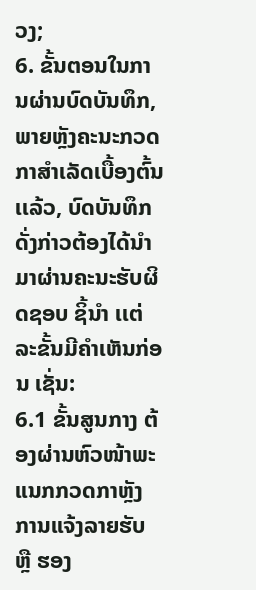ວງ;
6. ຂັ້ນຕອນໃນການຜ່ານບົດບັນທຶກ, ພາຍຫຼັງຄະນະກວດກາສໍາເລັດເບື້ອງຕົ້ນເເລ້ວ, ບົດບັນທຶກດັ່ງກ່າວຕ້ອງໄດ້ນໍາມາຜ່ານຄະນະຮັບຜິດຊອບ ຊິ້ນໍາ ເເຕ່ລະຂັ້ນມີຄໍາເຫັນກ່ອນ ເຊັ່ນ:
6.1 ຂັ້ນສູນກາງ ຕ້ອງຜ່ານຫົວໜ້າພະແນກກວດກາຫຼັງການແຈ້ງລາຍຮັບ ຫຼື ຮອງ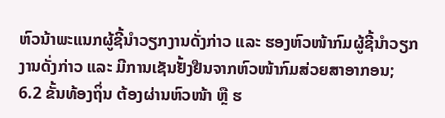ຫົວນ້າພະແນກຜູ້ຊີ້ນໍາວຽກງານດັ່ງກ່າວ ແລະ ຮອງຫົວໜ້າກົມຜູ້ຊີ້ນໍາວຽກງານດັ່ງກ່າວ ແລະ ມີການເຊັນຢັ້ງຢືນຈາກຫົວໜ້າກົມສ່ວຍສາອາກອນ;
6.2 ຂັ້ນທ້ອງຖິ່ນ ຕ້ອງຜ່ານຫົວໜ້າ ຫຼື ຮ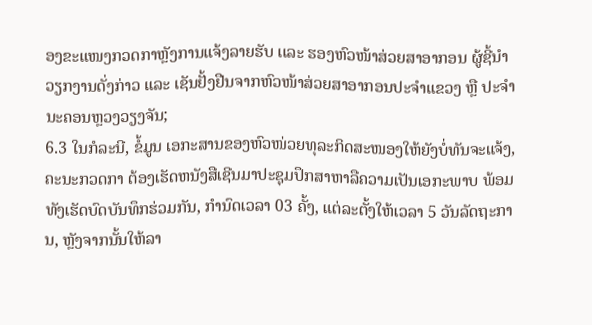ອງຂະແໜງກວດກາຫຼັງການແຈ້ງລາຍຮັບ ເເລະ ຮອງຫົວໜ້າສ່ວຍສາອາກອນ ຜູ້ຊີ້ນໍາວຽກງານດັ່ງກ່າວ ແລະ ເຊັນຢັ້ງຢືນຈາກຫົວໜ້າສ່ວຍສາອາກອນປະຈໍາແຂວງ ຫຼື ປະຈໍານະຄອນຫຼວງວຽງຈັນ;
6.3 ໃນກໍລະນີ, ຂໍ້ມູນ ເອກະສານຂອງຫົວໜ່ວຍທຸລະກິດສະໜອງໃຫ້ຍັງບໍ່ທັນຈະແຈ້ງ, ຄະນະກວດກາ ຕ້ອງເຮັດຫນັງສືເຊີນມາປະຊຸມປຶກສາຫາລືຄວາມເປັນເອກະພາບ ພ້ອມທັງເຮັດບົດບັນທຶກຮ່ວມກັນ, ກໍານົດເວລາ 03 ຄັ້ງ, ແຕ່ລະຕັ້ງໃຫ້ເວລາ 5 ວັນລັດຖະການ, ຫຼັງຈາກນັ້ນໃຫ້ລາ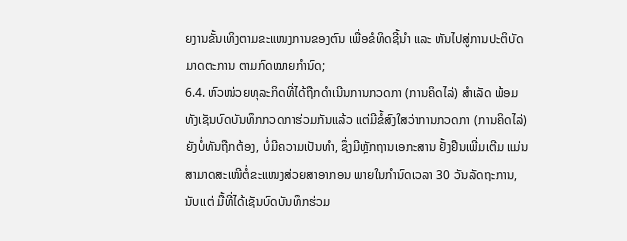ຍງານຂັ້ນເທິງຕາມຂະແໜງການຂອງຕົນ ເພື່ອຂໍທິດຊີ້ນໍາ ແລະ ຫັນໄປສູ່ການປະຕິບັດມາດຕະການ ຕາມກົດໝາຍກໍານົດ;
6.4. ຫົວໜ່ວຍທຸລະກິດທີ່ໄດ້ຖືກດໍາເນີນການກວດກາ (ການຄິດໄລ່) ສໍາເລັດ ພ້ອມທັງເຊັນບົດບັນທຶກກວດກາຮ່ວມກັນແລ້ວ ແຕ່ມີຂໍ້ສົງໃສວ່າການກວດກາ (ການຄິດໄລ່) ຍັງບໍ່ທັນຖືກຕ້ອງ, ບໍ່ມີຄວາມເປັນທໍາ, ຊຶ່ງມີຫຼັກຖານເອກະສານ ຢັ້ງຢືນເພີ່ມເຕີມ ແມ່ນສາມາດສະເໜີຕໍ່ຂະແໜງສ່ວຍສາອາກອນ ພາຍໃນກໍານົດເວລາ 30 ວັນລັດຖະການ, ນັບເເຕ່ ມື້ທີ່ໄດ້ເຊັນບົດບັນທຶກຮ່ວມ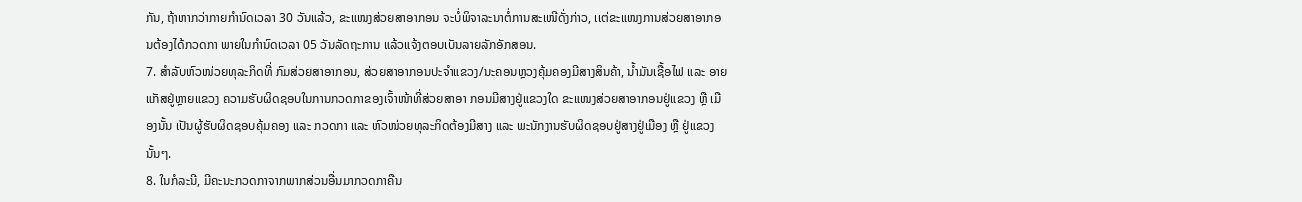ກັນ, ຖ້າຫາກວ່າກາຍກໍານົດເວລາ 30 ວັນແລ້ວ, ຂະແໜງສ່ວຍສາອາກອນ ຈະບໍ່ພິຈາລະນາຕໍ່ການສະເໜີດັ່ງກ່າວ, ເເຕ່ຂະແໜງການສ່ວຍສາອາກອນຕ້ອງໄດ້ກວດກາ ພາຍໃນກໍານົດເວລາ 05 ວັນລັດຖະການ ແລ້ວແຈ້ງຕອບເບັນລາຍລັກອັກສອນ.
7. ສໍາລັບຫົວໜ່ວຍທຸລະກິດທີ່ ກົມສ່ວຍສາອາກອນ, ສ່ວຍສາອາກອນປະຈໍາແຂວງ/ນະຄອນຫຼວງຄຸ້ມຄອງມີສາງສິນຄ້າ, ນ້ຳມັນເຊື້ອໄຟ ແລະ ອາຍແກັສຢູ່ຫຼາຍແຂວງ ຄວາມຮັບຜິດຊອບໃນການກວດກາຂອງເຈົ້າໜ້າທີ່ສ່ວຍສາອາ ກອນມີສາງຢູ່ແຂວງໃດ ຂະແໜງສ່ວຍສາອາກອນຢູ່ແຂວງ ຫຼື ເມືອງນັ້ນ ເປັນຜູ້ຮັບຜິດຊອບຄຸ້ມຄອງ ແລະ ກວດກາ ແລະ ຫົວໜ່ວຍທຸລະກິດຕ້ອງມີສາງ ແລະ ພະນັກງານຮັບຜິດຊອບຢູ່ສາງຢູ່ເມືອງ ຫຼື ຢູ່ແຂວງນັ້ນໆ.
8. ໃນກໍລະນີ, ມີຄະນະກວດກາຈາກພາກສ່ວນອື່ນມາກວດກາຄືນ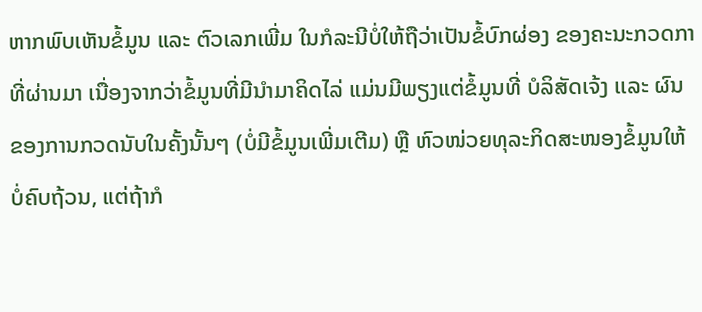ຫາກພົບເຫັນຂໍ້ມູນ ແລະ ຕົວເລກເພີ່ມ ໃນກໍລະນີບໍ່ໃຫ້ຖືວ່າເປັນຂໍ້ບົກຜ່ອງ ຂອງຄະນະກວດກາທີ່ຜ່ານມາ ເນື່ອງຈາກວ່າຂໍ້ມູນທີ່ມີນໍາມາຄິດໄລ່ ແມ່ນມີພຽງແຕ່ຂໍ້ມູນທີ່ ບໍລິສັດເຈ້ງ ເເລະ ຜົນຂອງການກວດນັບໃນຄັ້ງນັ້ນໆ (ບໍ່ມີຂໍ້ມູນເພີ່ມເຕີມ) ຫຼື ຫົວໜ່ວຍທຸລະກິດສະໜອງຂໍ້ມູນໃຫ້ ບໍ່ຄົບຖ້ວນ, ແຕ່ຖ້າກໍ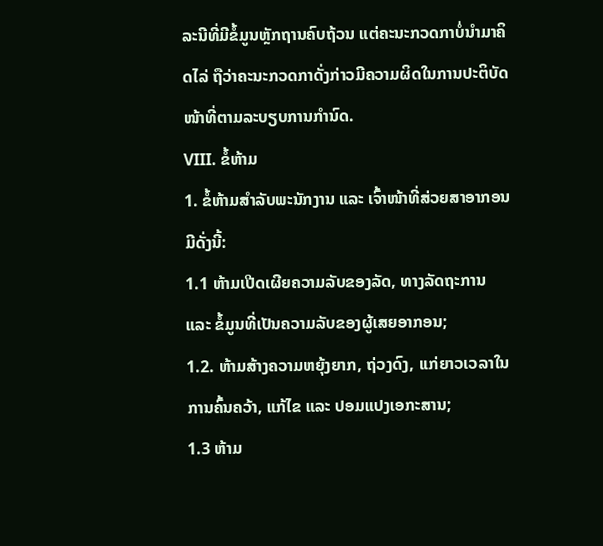ລະນີທີ່ມີຂໍ້ມູນຫຼັກຖານຄົບຖ້ວນ ແຕ່ຄະນະກວດກາບໍ່ນໍາມາຄິດໄລ່ ຖືວ່າຄະນະກວດກາດັ່ງກ່າວມີຄວາມຜິດໃນການປະຕິບັດໜ້າທີ່ຕາມລະບຽບການກໍານົດ.
VIII. ຂໍ້ຫ້າມ
1. ຂໍ້ຫ້າມສໍາລັບພະນັກງານ ແລະ ເຈົ້າໜ້າທີ່ສ່ວຍສາອາກອນ ມີດັ່ງນີ້:
1.1 ຫ້າມເປີດເຜີຍຄວາມລັບຂອງລັດ, ທາງລັດຖະການ ແລະ ຂໍ້ມູນທີ່ເປັນຄວາມລັບຂອງຜູ້ເສຍອາກອນ;
1.2. ຫ້າມສ້າງຄວາມຫຍຸ້ງຍາກ, ຖ່ວງດົງ, ເເກ່ຍາວເວລາໃນການຄົ້ນຄວ້າ, ແກ້ໄຂ ແລະ ປອມແປງເອກະສານ;
1.3 ຫ້າມ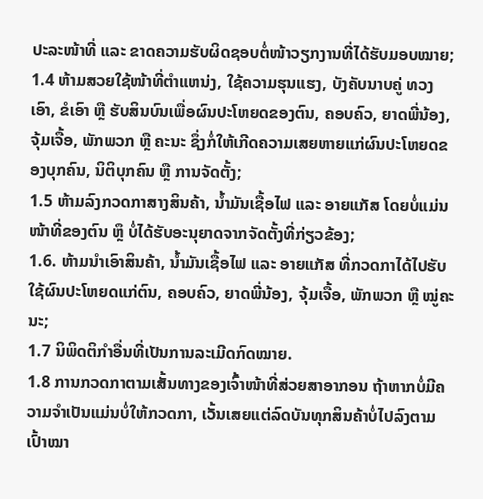ປະລະໜ້າທີ່ ແລະ ຂາດຄວາມຮັບຜິດຊອບຕໍ່ໜ້າວຽກງານທີ່ໄດ້ຮັບມອບໝາຍ;
1.4 ຫ້າມສວຍໃຊ້ໜ້າທີ່ຕໍາແຫນ່ງ, ໃຊ້ຄວາມຮຸນແຮງ, ບັງຄັບນາບຄູ່ ທວງເອົາ, ຂໍເອົາ ຫຼື ຮັບສິນບົນເພື່ອຜົນປະໂຫຍດຂອງຕົນ, ຄອບຄົວ, ຍາດພີ່ນ້ອງ, ຈຸ້ມເຈື້ອ, ພັກພວກ ຫຼື ຄະນະ ຊຶ່ງກໍ່ໃຫ້ເກີດຄວາມເສຍຫາຍແກ່ຜົນປະໂຫຍດຂອງບຸກຄົນ, ນິຕິບຸກຄົນ ຫຼື ການຈັດຕັ້ງ;
1.5 ຫ້າມລົງກວດກາສາງສິນຄ້າ, ນ້ຳມັນເຊື້ອໄຟ ແລະ ອາຍແກັສ ໂດຍບໍ່ແມ່ນໜ້າທີ່ຂອງຕົນ ຫຼຶ ບໍ່ໄດ້ຮັບອະນຸຍາດຈາກຈັດຕັ້ງທີ່ກ່ຽວຂ້ອງ;
1.6. ຫ້າມນໍາເອົາສິນຄ້າ, ນ້ຳມັນເຊື້ອໄຟ ແລະ ອາຍແກັສ ທີ່ກວດກາໄດ້ໄປຮັບໃຊ້ຜົນປະໂຫຍດແກ່ຕົນ, ຄອບຄົວ, ຍາດພີ່ນ້ອງ, ຈຸ້ມເຈື້ອ, ພັກພວກ ຫຼື ໝູ່ຄະນະ;
1.7 ນິພິດຕິກໍາອື່ນທີ່ເປັນການລະເມີດກົດໝາຍ.
1.8 ການກວດກາຕາມເສັ້ນທາງຂອງເຈົ້າໜ້າທີ່ສ່ວຍສາອາກອນ ຖ້າຫາກບໍ່ມີຄວາມຈໍາເປັນແມ່ນບໍ່ໃຫ້ກວດກາ, ເວັ້ນເສຍແຕ່ລົດບັນທຸກສິນຄ້າບໍ່ໄປລົງຕາມເປົ້າໝາ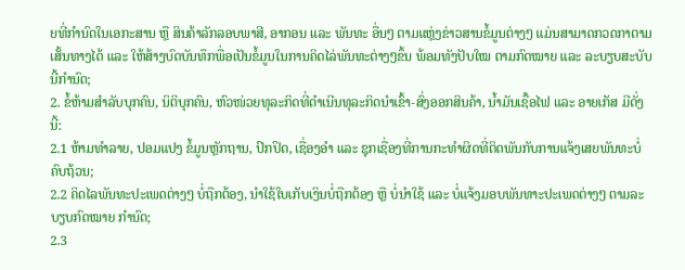ຍທີ່ກໍານົດໃນເອກະສານ ຫຼື ສິນຄ້າລັກລອບພາສີ, ອາກອນ ແລະ ພັນທະ ອື່ນໆ ຕາມແຫຼ່ງຂ່າວສານຂໍ້ມູນຕ່າງໆ ແມ່ນສາມາດກວດກາຕາມເສັ້ນທາງໄດ້ ແລະ ໃຫ້ສ້າງບົດບັນທຶກພື່ອເປັນຂໍ້ມູນໃນການຄິດໄລ່ພັນທະຕ່າງໆຂຶ້ນ ພ້ອມທັງປັບໃໝ ຕາມກົດໝາຍ ແລະ ລະບຽບສະບັບນີ້ກໍານົດ;
2. ຂໍ້ຫ້າມສໍາລັບບຸກຄົນ, ນິຕິບຸກຄົນ, ຫົວໜ່ວຍທຸລະກິດທີ່ດໍາເນີນທຸລະກິດນໍາເຂົ້າ-ສົ່ງອອກສິນຄ້າ, ນ້ຳມັນເຊື້ອໄຟ ແລະ ອາຍເກັສ ມີດັ່ງນີ້:
2.1 ຫ້າມທໍາລາຍ, ປອມແປງ ຂໍ້ມູນຫຼັກຖານ, ປົກປິດ, ເຊື່ອງອໍາ ແລະ ຊຸກເຊື່ອງທີ່ການກະທໍາຜິດທີ່ຕິດພັນກັບການແຈ້ງເສຍພັນທະບໍ່ຄົບຖ້ວນ;
2.2 ຄິດໄລພັນທະປະເພດຕ່າງໆ ບໍ່ຖືກຕ້ອງ, ນໍາໃຊ້ໃບເກັບເງິນບໍ່ຖືກຕ້ອງ ຫຼື ບໍ່ນໍາໃຊ້ ແລະ ບໍ່ແຈ້ງມອບພັນທາະປະເພດຕ່າງໆ ຕາມລະບຽບກົດໝາຍ ກໍານົດ;
2.3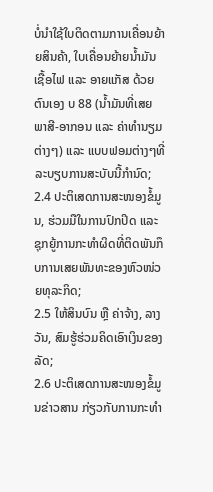ບໍ່ນໍາໃຊ້ໃບຕິດຕາມການເຄື່ອນຍ້າຍສິນຄ້າ, ໃບເຄື່ອນຍ້າຍນໍ້າມັນເຊື້ອໄຟ ແລະ ອາຍແກັສ ດ້ວຍຕົນເອງ ບ 88 (ນ້ຳມັນທີ່ເສຍພາສີ-ອາກອນ ແລະ ຄ່າທໍານຽມຕ່າງໆ) ແລະ ແບບຟອມຕ່າງໆທີ່ລະບຽບການສະບັບນີ້ກໍານົດ;
2.4 ປະຕິເສດການສະໜອງຂໍ້ມູນ, ຮ່ວມມືໃນການປົກປິດ ແລະ ຊຸກຍູ້ການກະທໍາຜິດທີ່ຕິດພັນກຶບການເສຍພັນທະຂອງຫົວໜ່ວຍທຸລະກິດ;
2.5 ໃຫ້ສິນບົນ ຫຼື ຄ່າຈ້າງ, ລາງວັນ, ສົມຮູ້ຮ່ວມຄິດເອົາເງິນຂອງລັດ;
2.6 ປະຕິເສດການສະໜອງຂໍ້ມູນຂ່າວສານ ກ່ຽວກັບການກະທໍາ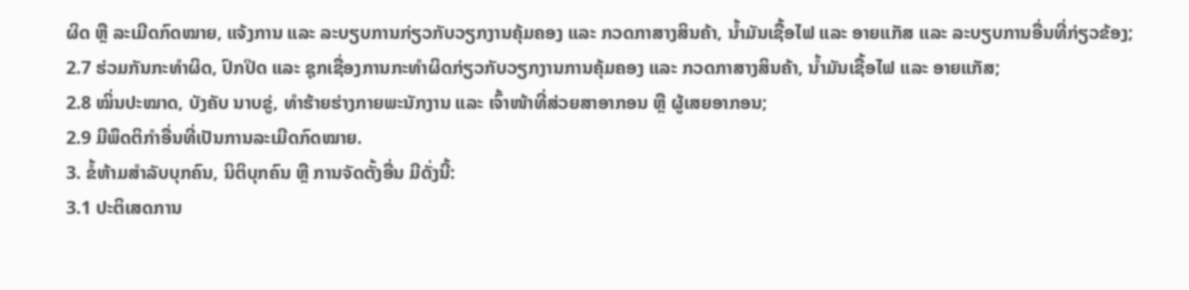ຜິດ ຫຼື ລະເມີດກົດໝາຍ, ແຈ້ງການ ແລະ ລະບຽບການກ່ຽວກັບວຽກງານຄຸ້ມຄອງ ແລະ ກວດກາສາງສິນຄ້າ, ນ້ຳມັນເຊື້ອໄຟ ແລະ ອາຍແກັສ ເເລະ ລະບຽບການອື່ນທີ່ກ່ຽວຂ້ອງ;
2.7 ຮ່ວມກັນກະທໍາຜິດ, ປົກປິດ ແລະ ຊຸກເຊື່ອງການກະທໍາຜິດກ່ຽວກັບວຽກງານການຄຸ້ມຄອງ ແລະ ກວດກາສາງສິນຄ້າ, ນ້ຳມັນເຊື້ອໄຟ ແລະ ອາຍແກັສ;
2.8 ໝິ່ນປະໝາດ, ບັງຄັບ ນາບຂູ່, ທໍາຮ້າຍຮ່າງກາຍພະນັກງານ ແລະ ເຈົ້າໜ້າທີ່ສ່ວຍສາອາກອນ ຫຼື ຜູ້ເສຍອາກອນ;
2.9 ມີພຶດຕິກໍາອື່ນທີ່ເປັນການລະເມີດກົດໝາຍ.
3. ຂໍ້ຫ້າມສໍາລັບບຸກຄົນ, ນິຕິບຸກຄົນ ຫຼື ການຈັດຕັ້ງອື່ນ ມີດັ່ງນີ້:
3.1 ປະຕິເສດການ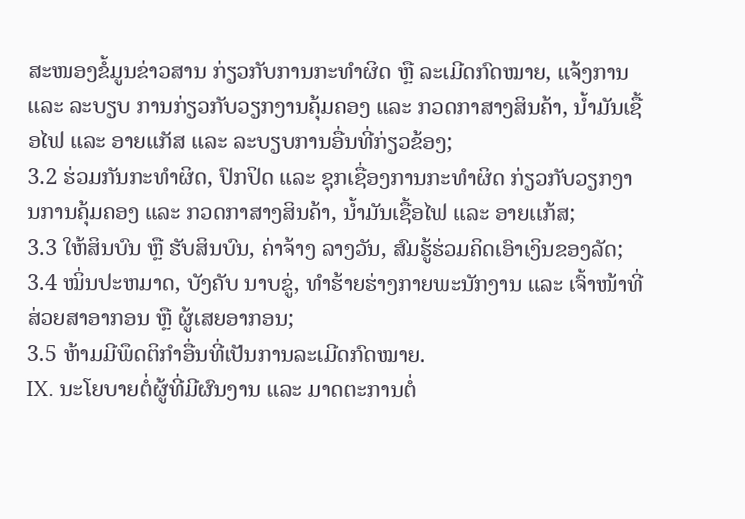ສະໜອງຂໍ້ມູນຂ່າວສານ ກ່ຽວກັບການກະທໍາຜິດ ຫຼື ລະເມີດກົດໝາຍ, ແຈ້ງການ ແລະ ລະບຽບ ການກ່ຽວກັບວຽກງານຄຸ້ມຄອງ ແລະ ກວດກາສາງສິນຄ້າ, ນ້ຳມັນເຊື້ອໄຟ ແລະ ອາຍແກັສ ແລະ ລະບຽບການອື່ນທີ່ກ່ຽວຂ້ອງ;
3.2 ຮ່ວມກັນກະທໍາຜິດ, ປົກປິດ ແລະ ຊຸກເຊື່ອງການກະທໍາຜິດ ກ່ຽວກັບວຽກງານການຄຸ້ມຄອງ ແລະ ກວດກາສາງສິນຄ້າ, ນ້ຳມັນເຊື້ອໄຟ ແລະ ອາຍເເກ້ສ;
3.3 ໃຫ້ສິນບົນ ຫຼື ຮັບສິນບົນ, ຄ່າຈ້າງ ລາງວັນ, ສົມຮູ້ຮ່ວມຄິດເອົາເງິນຂອງລັດ;
3.4 ໝິ່ນປະຫມາດ, ບັງຄັບ ນາບຂູ່, ທໍາຮ້າຍຮ່າງກາຍພະນັກງານ ແລະ ເຈົ້າໜ້າທີ່ສ່ວຍສາອາກອນ ຫຼື ຜູ້ເສຍອາກອນ;
3.5 ຫ້າມມີພຶດຕິກໍາອື່ນທີ່ເປັນການລະເມີດກົດໝາຍ.
IX. ນະໂຍບາຍຕໍ່ຜູ້ທີ່ມີຜົນງານ ແລະ ມາດຕະການຕໍ່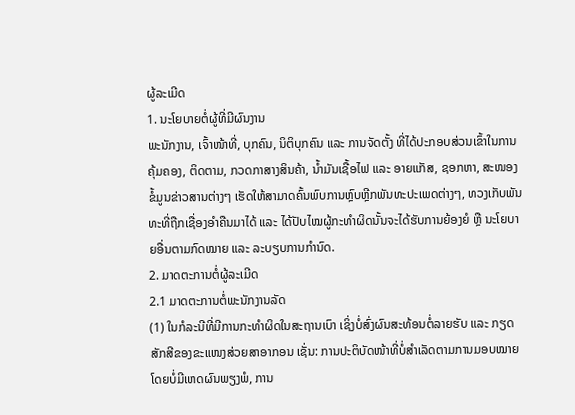ຜູ້ລະເມີດ
1. ນະໂຍບາຍຕໍ່ຜູ້ທີ່ມີຜົນງານ
ພະນັກງານ, ເຈົ້າໜ້າທີ່, ບຸກຄົນ, ນິຕິບຸກຄົນ ແລະ ການຈັດຕັ້ງ ທີ່ໄດ້ປະກອບສ່ວນເຂົ້າໃນການຄຸ້ມຄອງ, ຕິດຕາມ, ກວດກາສາງສິນຄ້າ, ນ້ຳມັນເຊື້ອໄຟ ແລະ ອາຍແກັສ, ຊອກຫາ, ສະໜອງຂໍ້ມູນຂ່າວສານຕ່າງໆ ເຮັດໃຫ້ສາມາດຄົ້ນພົບການຫຼົບຫຼີກພັນທະປະເພດຕ່າງໆ, ທວງເກັບພັນທະທີ່ຖືກເຊື່ອງອໍາຄືນມາໄດ້ ແລະ ໄດ້ປັບໄໝຜູ້ກະທໍາຜິດນັ້ນຈະໄດ້ຮັບການຍ້ອງຍໍ ຫຼື ນະໂຍບາຍອື່ນຕາມກົດໝາຍ ແລະ ລະບຽບການກໍານົດ.
2. ມາດຕະການຕໍ່ຜູ້ລະເມີດ
2.1 ມາດຕະການຕໍ່ພະນັກງານລັດ
(1) ໃນກໍລະນີທີ່ມີການກະທໍາຜິດໃນສະຖານເບົາ ເຊິ່ງບໍ່ສົ່ງຜົນສະທ້ອນຕໍ່ລາຍຮັບ ແລະ ກຽດສັກສີຂອງຂະແໜງສ່ວຍສາອາກອນ ເຊັ່ນ: ການປະຕິບັດໜ້າທີ່ບໍ່ສໍາເລັດຕາມການມອບໝາຍ ໂດຍບໍ່ມີເຫດຜົນພຽງພໍ, ການ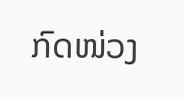ກົດໜ່ວງ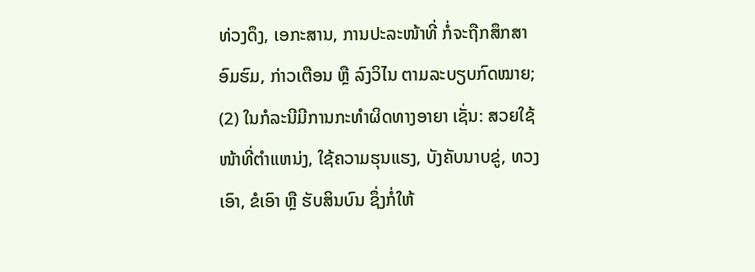ທ່ວງດຶງ, ເອກະສານ, ການປະລະໜ້າທີ່ ກໍ່ຈະຖືກສຶກສາອົມຮົມ, ກ່າວເຕືອນ ຫຼື ລົງວິໄນ ຕາມລະບຽບກົດໝາຍ;
(2) ໃນກໍລະນີມີການກະທໍາຜິດທາງອາຍາ ເຊັ່ນ: ສວຍໃຊ້ໜ້າທີ່ຕໍາແຫນ່ງ, ໃຊ້ຄວາມຮຸນແຮງ, ບັງຄັບນາບຂູ່, ທວງເອົາ, ຂໍເອົາ ຫຼື ຮັບສິນບົນ ຊຶ່ງກໍ່ໃຫ້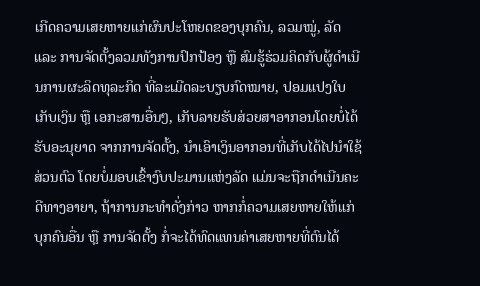ເກີດຄວາມເສຍຫາຍແກ່ຜົນປະໂຫຍດຂອງບຸກຄົນ, ລວມໝູ່, ລັດ ແລະ ການຈັດຕັ້ງລວມທັງການປົກປ້ອງ ຫຼື ສົມຮູ້ຮ່ວມຄິດກັບຜູ້ດໍາເນີນການຜະລິດທຸລະກິດ ທີ່ລະເມີດລະບຽບກົດໝາຍ, ປອມແປງໃບເກັບເງິນ ຫຼື ເອກະສານອື່ນໆ, ເກັບລາຍຮັບສ່ວຍສາອາກອນໂດຍບໍ່ໄດ້ຮັບອະນຸຍາດ ຈາກການຈັດຕັ້ງ, ນໍາເອົາເງິນອາກອນທີ່ເກັບໄດ້ໄປນໍາໃຊ້ສ່ວນຕົວ ໂດຍບໍ່ມອບເຂົ້າງົບປະມານແຫ່ງລັດ ແມ່ນຈະຖືກດໍາເນີນຄະດີທາງອາຍາ, ຖ້າການກະທໍາດັ່ງກ່າວ ຫາກກໍ່ຄວາມເສຍຫາຍໃຫ້ແກ່ບຸກຄົນອື່ນ ຫຼື ການຈັດຕັ້ງ ກໍ່ຈະໄດ້ທົດແທນຄ່າເສຍຫາຍທີ່ຕົນໄດ້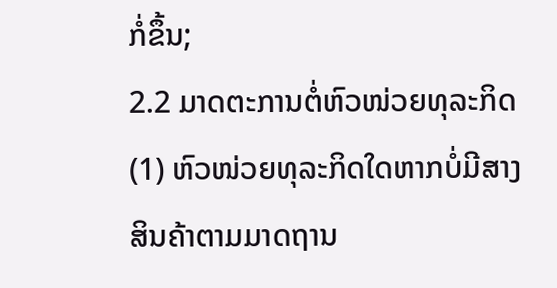ກໍ່ຂຶ້ນ;
2.2 ມາດຕະການຕໍ່ຫົວໜ່ວຍທຸລະກິດ
(1) ຫົວໜ່ວຍທຸລະກິດໃດຫາກບໍ່ມີສາງສິນຄ້າຕາມມາດຖານ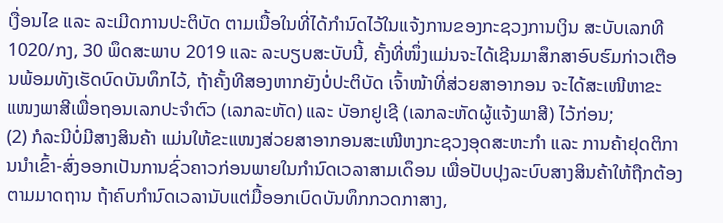ເງື່ອນໄຂ ແລະ ລະເມີດການປະຕິບັດ ຕາມເນື້ອໃນທີ່ໄດ້ກໍານົດໄວ້ໃນແຈ້ງການຂອງກະຊວງການເງິນ ສະບັບເລກທີ 1020/ກງ, 30 ພຶດສະພາບ 2019 ແລະ ລະບຽບສະບັບນີ້, ຄັ້ງທີ່ໜຶ່ງແມ່ນຈະໄດ້ເຊີນມາສຶກສາອົບຮົມກ່າວເຕືອນພ້ອມທັງເຮັດບົດບັນທຶກໄວ້, ຖ້າຄັ້ງທີສອງຫາກຍັງບໍ່ປະຕິບັດ ເຈົ້າໜ້າທີ່ສ່ວຍສາອາກອນ ຈະໄດ້ສະເໜີຫາຂະແໜງພາສີເພື່ອຖອນເລກປະຈໍາຕົວ (ເລກລະຫັດ) ແລະ ບັອກຢູເຊີ (ເລກລະຫັດຜູ້ແຈ້ງພາສີ) ໄວ້ກ່ອນ;
(2) ກໍລະນີບໍ່ມີສາງສິນຄ້າ ແມ່ນໃຫ້ຂະແໜງສ່ວຍສາອາກອນສະເໜີຫງກະຊວງອຸດສະຫະກໍາ ແລະ ການຄ້າຢຸດຕິການນໍາເຂົ້າ-ສົ່ງອອກເປັນການຊົ່ວຄາວກ່ອນພາຍໃນກໍານົດເວລາສາມເດຶອນ ເພື່ອປັບປຸງລະບົບສາງສິນຄ້າໃຫ້ຖືກຕ້ອງ ຕາມມາດຖານ ຖ້າຄົບກໍານົດເວລານັບແຕ່ມື້ອອກເບົດບັນທຶກກວດກາສາງ,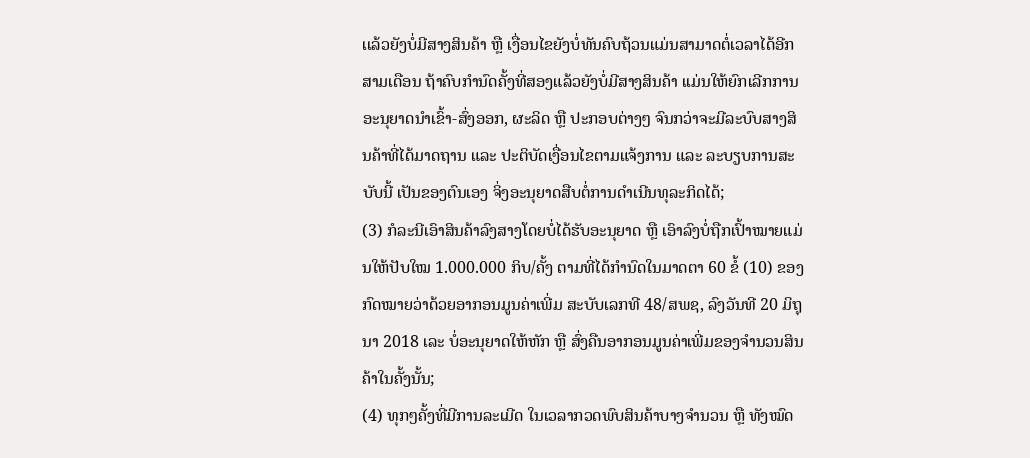ເເລ້ວຍັງບໍ່ມີສາງສິນຄ້າ ຫຼື ເງື່ອນໄຂຍັງບໍ່ທັນຄົບຖ້ວນແມ່ນສາມາດຕໍ່ເວລາໄດ້ອີກສາມເດືອນ ຖ້າຄົບກໍານົດຄັ້ງທີ່ສອງແລ້ວຍັງບໍ່ມີສາງສິນຄ້າ ເເມ່ນໃຫ້ຍົກເລີກການອະນຸຍາດນໍາເຂົ້າ-ສົ່ງອອກ, ຜະລິດ ຫຼື ປະກອບຕ່າງໆ ຈົນກວ່າຈະມີລະບົບສາງສິນຄ້າທີ່ໄດ້ມາດຖານ ແລະ ປະຕິບັດເງື່ອນໄຂຕາມແຈ້ງການ ແລະ ລະບຽບການສະບັບນີ້ ເປັນຂອງຕົນເອງ ຈິ່ງອະນຸຍາດສືບຕໍ່ການດໍາເນີນທຸລະກິດໄດ້;
(3) ກໍລະນີເອົາສິນຄ້າລົງສາງໂດຍບໍ່ໄດ້ຮັບອະນຸຍາດ ຫຼື ເອົາລົງບໍ່ຖືກເປົ້າໝາຍແມ່ນໃຫ້ປັບໃໝ 1.000.000 ກິບ/ຄັ້ງ ຕາມທີ່ໄດ້ກໍານົດໃນມາດຕາ 60 ຂໍ້ (10) ຂອງກົດໝາຍວ່າດ້ວຍອາກອນມູນຄ່າເພີ່ມ ສະບັບເລກທີ 48/ສພຊ, ລົງວັນທີ 20 ມິຖຸນາ 2018 ເລະ ບໍ່ອະນຸຍາດໃຫ້ຫັກ ຫຼື ສົ່ງຄືນອາກອນມູນຄ່າເພີ່ມຂອງຈໍານວນສິນຄ້າໃນຄັ້ງນັ້ນ;
(4) ທຸກໆຄັ້ງທີ່ມີການລະເມີດ ໃນເວລາກວດພົບສິນຄ້າບາງຈໍານວນ ຫຼື ທັງໝົດ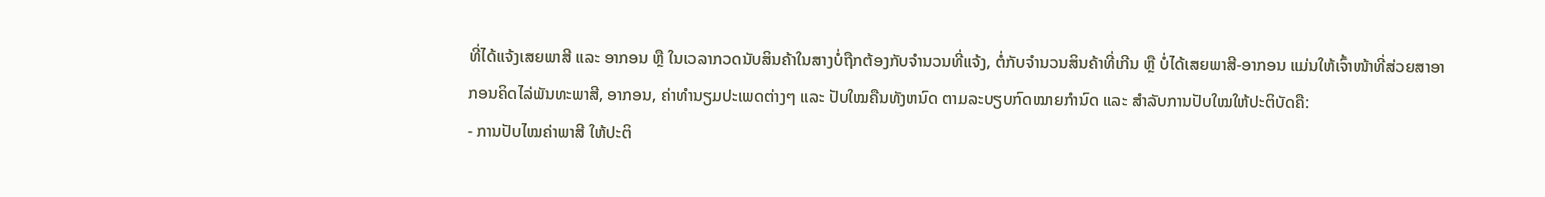ທີ່ໄດ້ແຈ້ງເສຍພາສີ ແລະ ອາກອນ ຫຼື ໃນເວລາກວດນັບສິນຄ້າໃນສາງບໍ່ຖືກຕ້ອງກັບຈໍານວນທີ່ແຈ້ງ, ຕໍ່ກັບຈໍານວນສິນຄ້າທີ່ເກີນ ຫຼື ບໍ່ໄດ້ເສຍພາສີ-ອາກອນ ແມ່ນໃຫ້ເຈົ້າໜ້າທີ່ສ່ວຍສາອາກອນຄິດໄລ່ພັນທະພາສີ, ອາກອນ, ຄ່າທໍານຽມປະເພດຕ່າງໆ ແລະ ປັບໃໝຄືນທັງຫນົດ ຕາມລະບຽບກົດໝາຍກໍານົດ ແລະ ສໍາລັບການປັບໃໝໃຫ້ປະຕິບັດຄື:
- ການປັບໄໝຄ່າພາສີ ໃຫ້ປະຕິ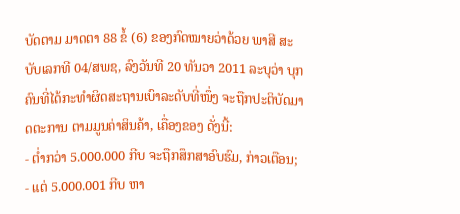ບັດຕາມ ມາດຕາ 88 ຂໍ້ (6) ຂອງກົດໝາຍວ່າດ້ວຍ ພາສີ ສະບັບເລກທີ 04/ສພຊ, ລົງວັນທີ 20 ທັນວາ 2011 ລະບຸວ່າ ບຸກຄົນທີ່ໄດ້ກະທໍາຜິດສະຖານເບົາລະດັບທີ່ໜຶ່ງ ຈະຖືກປະຕິບັດມາດຕະການ ຕາມມູນຄ່າສິນຄ້າ, ເຄື່ອງຂອງ ດັ່ງນີ້:
- ຕໍ່າກວ່າ 5.000.000 ກີບ ຈະຖືກສຶກສາອົບຮົມ, ກ່າວເຕືອນ;
- ແຕ່ 5.000.001 ກີບ ຫາ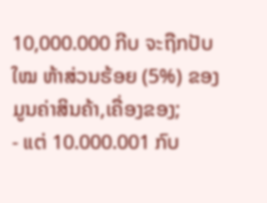10,000.000 ກີບ ຈະຖືກປັບໃໝ ຫ້າສ່ວນຮ້ອຍ (5%) ຂອງມູນຄ່າສິນຄ້າ,ເຄື່ອງຂອງ;
- ແຕ່ 10.000.001 ກົບ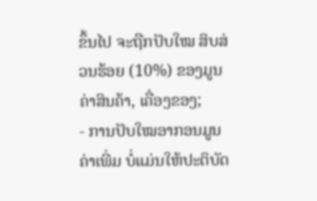ຂຶ້ນໄປ ຈະຖືກປັບໃໝ ສິບສ່ວນຮ້ອຍ (10%) ຂອງມູນຄ່າສິນຄ້າ, ເຄື່ອງຂອງ;
- ການປັບໃໝອາກອນມູນຄ່າເພີ່ມ ບໍ່ແມ່ນໃຫ້ປະຕິບັດ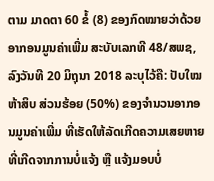ຕາມ ມາດຕາ 60 ຂໍ້ (8) ຂອງກົດໝາຍວ່າດ້ວຍ ອາກອນມູນຄ່າເພີ່ມ ສະບັບເລກທີ 48/ສພຊ, ລົງວັນທີ 20 ມິຖຸນາ 2018 ລະບຸໄວ້ຄື: ປັບໃໝ ຫ້າສິບ ສ່ວນຮ້ອຍ (50%) ຂອງຈໍານວນອາກອນມູນຄ່າເພີ່ມ ທີ່ເຮັດໃຫ້ລັດເກີດຄວາມເສຍຫາຍ ທີ່ເກີດຈາກການບໍ່ເເຈ້ງ ຫຼື ແຈ້ງມອບບໍ່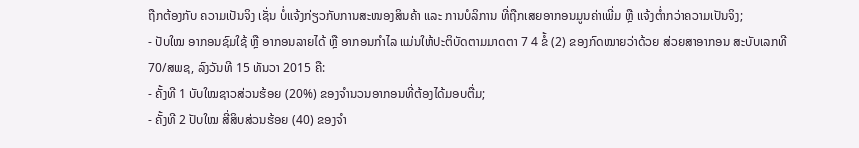ຖືກຕ້ອງກັບ ຄວາມເປັນຈິງ ເຊັ່ນ ບໍ່ແຈ້ງກ່ຽວກັບການສະໜອງສິນຄ້າ ແລະ ການບໍລິການ ທີ່ຖືກເສຍອາກອນມູນຄ່າເພີ່ມ ຫຼື ເເຈ້ງຕໍ່າກວ່າຄວາມເປັນຈິງ;
- ປັບໃໝ ອາກອນຊົມໃຊ້ ຫຼື ອາກອນລາຍໄດ້ ຫຼື ອາກອນກໍາໄລ ແມ່ນໃຫ້ປະຕິບັດຕາມມາດຕາ 7 4 ຂໍ້ (2) ຂອງກົດໝາຍວ່າດ້ວຍ ສ່ວຍສາອາກອນ ສະບັບເລກທີ 70/ສພຊ, ລົງວັນທີ 15 ທັນວາ 2015 ຄື:
- ຄັ້ງທີ 1 ບັບໃໝຊາວສ່ວນຮ້ອຍ (20%) ຂອງຈໍານວນອາກອນທີ່ຕ້ອງໄດ້ມອບຕື່ມ;
- ຄັ້ງທີ 2 ປັບໃໝ ສີ່ສິບສ່ວນຮ້ອຍ (40) ຂອງຈໍາ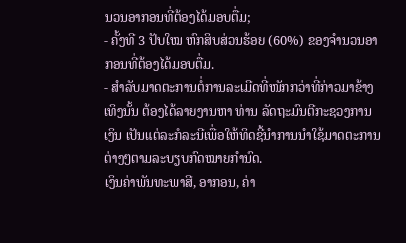ນວນອາກອນທີ່ຕ້ອງໄດ້ມອບຕື່ມ;
- ຄັ້ງທີ 3 ປັບໃໝ ຫົກສິບສ່ວນຮ້ອຍ (60%) ຂອງຈໍານວນອາກອນທີ່ຕ້ອງໄດ້ມອບຕື່ມ.
- ສໍາລັບມາດຕະການຕໍ່ການລະເມີດທີ່ໜັກກວ່າທີ່ກ່າວມາຂ້າງເທິງນັ້ນ ຕ້ອງໄດ້ລາຍງານຫາ ທ່ານ ລັດຖະມົນຕີກະຊວງການເງິນ ເປັນແຕ່ລະກໍລະນີເພື່ອໃຫ້ທິດຊີ້ນໍາການນໍາໃຊ້ມາດຕະການຕ່າງໆຕາມລະບຽບກົດໝາຍກໍານົດ.
ເງິນຄ່າພັນທະພາສີ, ອາກອນ, ຄ່າ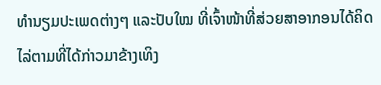ທໍານຽມປະເພດຕ່າງໆ ແລະປັບໃໝ ທີ່ເຈົ້າໜ້າທີ່ສ່ວຍສາອາກອນໄດ້ຄິດໄລ່ຕາມທີ່ໄດ້ກ່າວມາຂ້າງເທິງ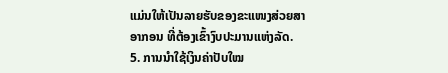ແມ່ນໃຫ້ເປັນລາຍຮັບຂອງຂະແໜງສ່ວຍສາອາກອນ ທີ່ຕ້ອງເຂົ້າງົບປະມານແຫ່ງລັດ.
5. ການນໍາໃຊ້ເງິນຄ່າປັບໃໝ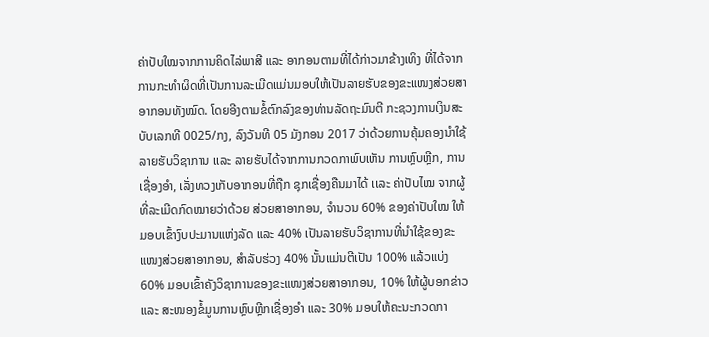ຄ່າປັບໃໝຈາກການຄິດໄລ່ພາສີ ແລະ ອາກອນຕາມທີ່ໄດ້ກ່າວມາຂ້າງເທິງ ທີ່ໄດ້ຈາກການກະທໍາຜິດທີ່ເປັນການລະເມີດແມ່ນມອບໃຫ້ເປັນລາຍຮັບຂອງຂະແໜງສ່ວຍສາອາກອນທັງໝົດ. ໂດຍອີງຕາມຂໍ້ຕົກລົງຂອງທ່ານລັດຖະມົນຕີ ກະຊວງການເງິນສະບັບເລກທີ 0025/ກງ, ລົງວັນທີ 05 ມັງກອນ 2017 ວ່າດ້ວຍການຄຸ້ມຄອງນໍາໃຊ້ລາຍຮັບວິຊາການ ເເລະ ລາຍຮັບໄດ້ຈາກການກວດກາພົບເຫັນ ການຫຼົບຫຼີກ, ການເຊື່ອງອໍາ, ເລັ່ງທວງເກັບອາກອນທີ່ຖືກ ຊຸກເຊື່ອງຄືນມາໄດ້ ເເລະ ຄ່າປັບໄໝ ຈາກຜູ້ທີ່ລະເມີດກົດໝາຍວ່າດ້ວຍ ສ່ວຍສາອາກອນ, ຈໍານວນ 60% ຂອງຄ່າປັບໃໝ ໃຫ້ມອບເຂົ້າງົບປະມານແຫ່ງລັດ ແລະ 40% ເປັນລາຍຮັບວິຊາການທີ່ນໍາໃຊ້ຂອງຂະແໜງສ່ວຍສາອາກອນ, ສໍາລັບຮ່ວງ 40% ນັ້ນແມ່ນຕີເປັນ 100% ແລ້ວແບ່ງ 60% ມອບເຂົ້າຄັງວິຊາການຂອງຂະແໜງສ່ວຍສາອາກອນ, 10% ໃຫ້ຜູ້ບອກຂ່າວ ແລະ ສະໜອງຂໍ້ມູນການຫຼົບຫຼີກເຊື່ອງອໍາ ແລະ 30% ມອບໃຫ້ຄະນະກວດກາ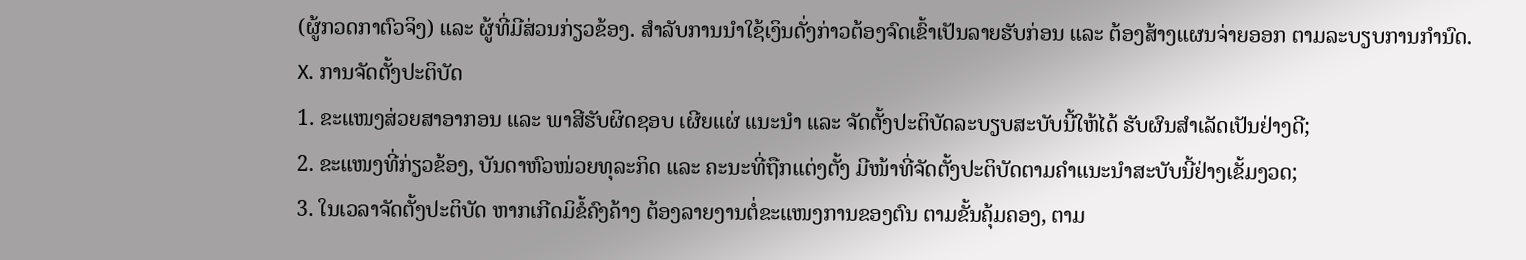(ຜູ້ກວດກາຕົວຈິງ) ແລະ ຜູ້ທີ່ມີສ່ວນກ່ຽວຂ້ອງ. ສໍາລັບການນໍາໃຊ້ເງິນດັ່ງກ່າວຕ້ອງຈົດເຂົ້າເປັນລາຍຮັບກ່ອນ ແລະ ຕ້ອງສ້າງແຜນຈ່າຍອອກ ຕາມລະບຽບການກໍານົດ.
X. ການຈັດຕັ້ງປະຕິບັດ
1. ຂະແໜງສ່ວຍສາອາກອນ ແລະ ພາສີຮັບຜິດຊອບ ເຜີຍແຜ່ ແນະນໍາ ແລະ ຈັດຕັ້ງປະຕິບັດລະບຽບສະບັບນີ້ໃຫ້ໄດ້ ຮັບຜົນສໍາເລັດເປັນຢ່າງດີ;
2. ຂະແໜງທີ່ກ່ຽວຂ້ອງ, ບັນດາຫົວໜ່ວຍທຸລະກິດ ແລະ ຄະນະທີ່ຖືກແຕ່ງຕັ້ງ ມີໜ້າທີ່ຈັດຕັ້ງປະຕິບັດຕາມຄໍາແນະນໍາສະບັບນີ້ຢ່າງເຂັ້ມງວດ;
3. ໃນເວລາຈັດຕັ້ງປະຕິບັດ ຫາກເກີດມິຂໍ້ຄົງຄ້າງ ຕ້ອງລາຍງານຕໍ່ຂະແໜງການຂອງຕົນ ຕາມຂັ້ນຄຸ້ມຄອງ, ຕາມ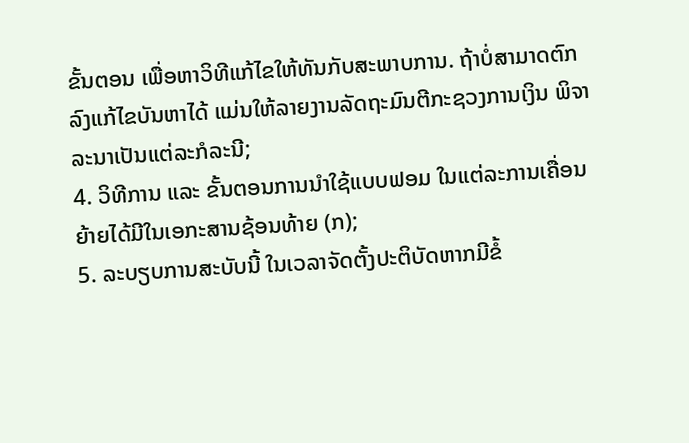ຂັ້ນຕອນ ເພື່ອຫາວິທີແກ້ໄຂໃຫ້ທັນກັບສະພາບການ. ຖ້າບໍ່ສາມາດຕົກລົງແກ້ໄຂບັນຫາໄດ້ ແມ່ນໃຫ້ລາຍງານລັດຖະມົນຕີກະຊວງການເງິນ ພິຈາລະນາເປັນແຕ່ລະກໍລະນີ;
4. ວິທີການ ແລະ ຂັ້ນຕອນການນໍາໃຊ້ແບບຟອມ ໃນແຕ່ລະການເຄື່ອນຍ້າຍໄດ້ມີໃນເອກະສານຊ້ອນທ້າຍ (ກ);
5. ລະບຽບການສະບັບນີ້ ໃນເວລາຈັດຕັ້ງປະຕິບັດຫາກມີຂໍ້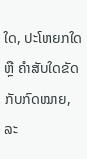ໃດ, ປະໂຫຍກໃດ ຫຼື ຄໍາສັບໃດຂັດກັບກົດໝາຍ, ລະ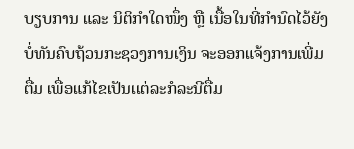ບຽບການ ແລະ ນິຕິກໍາໃດໜຶ່ງ ຫຼື ເນື້ອໃນທີ່ກໍານົດໄວ້ຍັງບໍ່ທັນຄົບຖ້ວນກະຊວງການເງິນ ຈະອອກແຈ້ງການເພີ່ມຕື່ມ ເພື່ອແກ້ໄຂເປັນເເຕ່ລະກໍລະນີຕື່ມ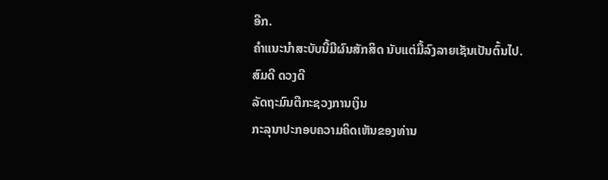ອີກ.
ຄໍາແນະນໍາສະບັບນີ້ມີຜົນສັກສິດ ນັບແຕ່ມື້ລົງລາຍເຊັນເປັນຕົ້ນໄປ.
ສົມດີ ດວງດີ
ລັດຖະມົນຕີກະຊວງການເງິນ
ກະລຸນາປະກອບຄວາມຄິດເຫັນຂອງທ່ານ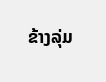ຂ້າງລຸ່ມ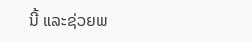ນີ້ ແລະຊ່ວຍພ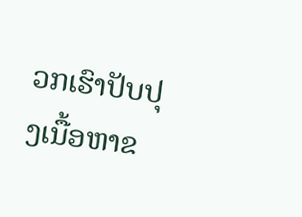ວກເຮົາປັບປຸງເນື້ອຫາຂ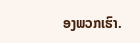ອງພວກເຮົາ.